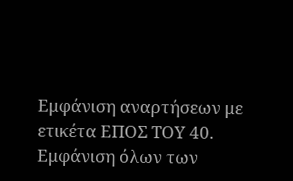Εμφάνιση αναρτήσεων με ετικέτα ΕΠΟΣ ΤΟΥ 40. Εμφάνιση όλων των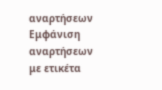αναρτήσεων
Εμφάνιση αναρτήσεων με ετικέτα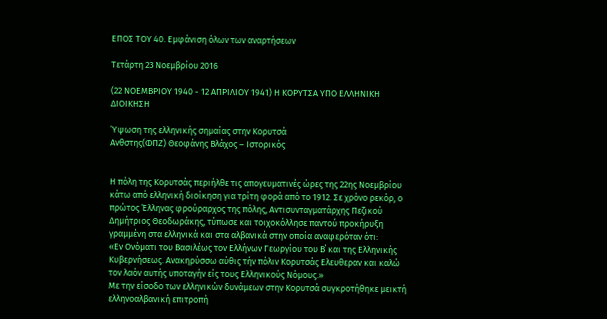ΕΠΟΣ ΤΟΥ 40. Εμφάνιση όλων των αναρτήσεων

Τετάρτη 23 Νοεμβρίου 2016

(22 ΝΟΕΜΒΡΙΟΥ 1940 - 12 ΑΠΡΙΛΙΟΥ 1941) Η ΚΟΡΥΤΣΑ ΥΠΟ ΕΛΛΗΝΙΚΗ ΔΙΟΙΚΗΣΗ

Ύψωση της ελληνικής σημαίας στην Κορυτσά
Ανθστης(ΦΠΖ) Θεοφάνης Βλάχος – Ιστορικός


Η πόλη της Κορυτσάς περιήλθε τις απογευµατινές ώρες της 22ης Νοεµβρίου κάτω από ελληνική διοίκηση για τρίτη φορά από το 1912. Σε χρόνο ρεκόρ, ο πρώτος Έλληνας φρούραρχος της πόλης, Αντισυνταγµατάρχης Πεζικού ∆ηµήτριος Θεοδωράκης, τύπωσε και τοιχοκόλλησε παντού προκήρυξη γραµµένη στα ελληνικά και στα αλβανικά στην οποία αναφερόταν ότι:
«Εν Ονόµατι του Βασιλέως τον Ελλήνων Γεωργίου του Β΄ και της Ελληνικής Κυβερνήσεως. Ανακηρύσσω αύθις τήν πόλιν Κορυτσάς Ελευθεραν και καλώ τον λαόν αυτής υποταγήν είς τους Ελληνικούς Νόµους.»
Με την είσοδο των ελληνικών δυνάµεων στην Κορυτσά συγκροτήθηκε µεικτή ελληνοαλβανική επιτροπή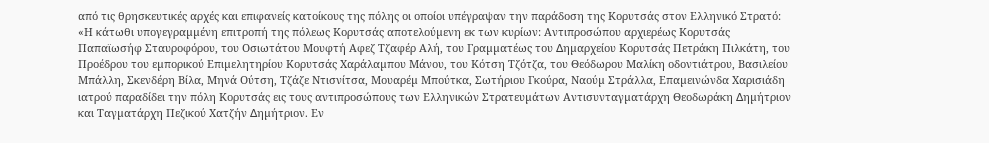από τις θρησκευτικές αρχές και επιφανείς κατοίκους της πόλης οι οποίοι υπέγραψαν την παράδοση της Κορυτσάς στον Ελληνικό Στρατό:
«Η κάτωθι υπογεγραµµένη επιτροπή της πόλεως Κορυτσάς αποτελούµενη εκ των κυρίων: Αντιπροσώπου αρχιερέως Κορυτσάς Παπαϊωσήφ Σταυροφόρου, του Οσιωτάτου Μουφτή Αφεζ Τζαφέρ Αλή, του Γραµµατέως του ∆ηµαρχείου Κορυτσάς Πετράκη Πιλκάτη, του Προέδρου του εµπορικού Επιµελητηρίου Κορυτσάς Χαράλαµπου Μάνου, του Κότση Τζότζα, του Θεόδωρου Μαλίκη οδοντιάτρου, Βασιλείου Μπάλλη, Σκενδέρη Βίλα, Μηνά Ούτση, Τζάζε Ντισνίτσα, Μουαρέµ Μπούτκα, Σωτήριου Γκούρα, Ναούµ Στράλλα, Επαµεινώνδα Χαρισιάδη ιατρού παραδίδει την πόλη Κορυτσάς εις τους αντιπροσώπους των Ελληνικών Στρατευµάτων Αντισυνταγµατάρχη Θεοδωράκη ∆ηµήτριον και Ταγµατάρχη Πεζικού Χατζήν ∆ηµήτριον. Εν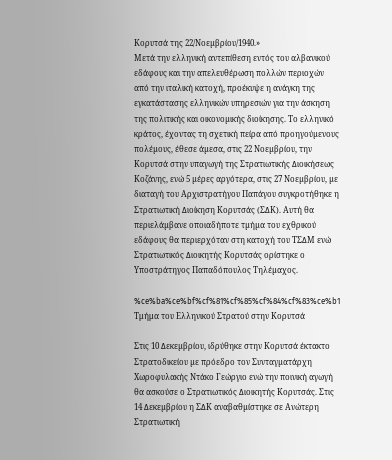Κορυτσά της 22/Νοεµβρίου/1940.»
Μετά την ελληνική αντεπίθεση εντός του αλβανικού εδάφους και την απελευθέρωση πολλών περιοχών από την ιταλική κατοχή, προέκυψε η ανάγκη της εγκατάστασης ελληνικών υπηρεσιών για την άσκηση της πολιτικής και οικονοµικής διοίκησης. Το ελληνικό κράτος, έχοντας τη σχετική πείρα από προηγούµενους πολέµους, έθεσε άµεσα, στις 22 Νοεµβρίου, την Κορυτσά στην υπαγωγή της Στρατιωτικής ∆ιοικήσεως Κοζάνης, ενώ 5 µέρες αργότερα, στις 27 Νοεµβρίου, µε διαταγή του Αρχιστρατήγου Παπάγου συγκροτήθηκε η Στρατιωτική ∆ιοίκηση Κορυτσάς (Σ∆Κ). Αυτή θα περιελάµβανε οποιαδήποτε τµήµα του εχθρικού εδάφους θα περιερχόταν στη κατοχή του ΤΣ∆Μ ενώ Στρατιωτικός ∆ιοικητής Κορυτσάς ορίστηκε ο Υποστράτηγος Παπαδόπουλος Τηλέµαχος.

%ce%ba%ce%bf%cf%81%cf%85%cf%84%cf%83%ce%b1
Τμήμα του Ελληνικού Στρατού στην Κορυτσά

Στις 10 ∆εκεµβρίου, ιδρύθηκε στην Κορυτσά έκτακτο Στρατοδικείου µε πρόεδρο τον Συνταγµατάρχη Χωροφυλακής Ντάκο Γεώργιο ενώ την ποινική αγωγή θα ασκούσε ο Στρατιωτικός ∆ιοικητής Κορυτσάς. Στις 14 ∆εκεµβρίου η Σ∆Κ αναβαθµίστηκε σε Ανώτερη Στρατιωτική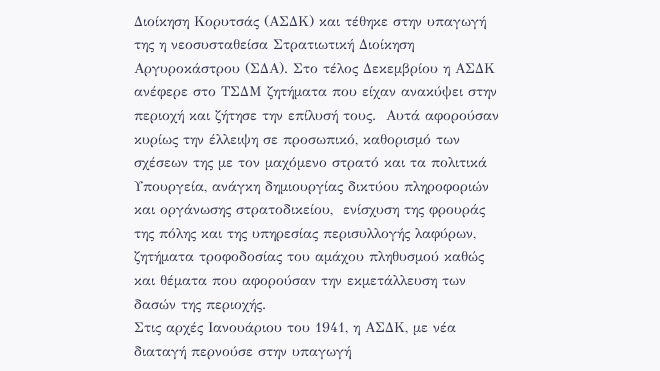∆ιοίκηση Κορυτσάς (ΑΣ∆Κ) και τέθηκε στην υπαγωγή της η νεοσυσταθείσα Στρατιωτική ∆ιοίκηση Αργυροκάστρου (Σ∆Α). Στο τέλος ∆εκεµβρίου η ΑΣ∆Κ ανέφερε στο ΤΣ∆Μ ζητήµατα που είχαν ανακύψει στην περιοχή και ζήτησε την επίλυσή τους.  Αυτά αφορούσαν κυρίως την έλλειψη σε προσωπικό, καθορισµό των σχέσεων της µε τον µαχόµενο στρατό και τα πολιτικά Υπουργεία, ανάγκη δηµιουργίας δικτύου πληροφοριών και οργάνωσης στρατοδικείου,  ενίσχυση της φρουράς της πόλης και της υπηρεσίας περισυλλογής λαφύρων, ζητήµατα τροφοδοσίας του αµάχου πληθυσµού καθώς και θέµατα που αφορούσαν την εκµετάλλευση των δασών της περιοχής.
Στις αρχές Ιανουάριου του 1941, η ΑΣ∆Κ, µε νέα διαταγή περνούσε στην υπαγωγή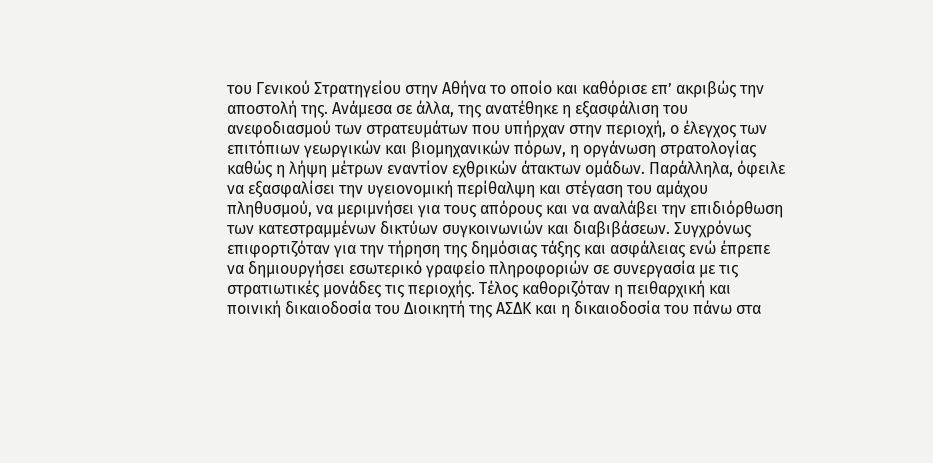του Γενικού Στρατηγείου στην Αθήνα το οποίο και καθόρισε επ’ ακριβώς την αποστολή της. Ανάµεσα σε άλλα, της ανατέθηκε η εξασφάλιση του ανεφοδιασµού των στρατευµάτων που υπήρχαν στην περιοχή, ο έλεγχος των επιτόπιων γεωργικών και βιοµηχανικών πόρων, η οργάνωση στρατολογίας καθώς η λήψη µέτρων εναντίον εχθρικών άτακτων οµάδων. Παράλληλα, όφειλε να εξασφαλίσει την υγειονοµική περίθαλψη και στέγαση του αµάχου πληθυσµού, να µεριµνήσει για τους απόρους και να αναλάβει την επιδιόρθωση των κατεστραµµένων δικτύων συγκοινωνιών και διαβιβάσεων. Συγχρόνως επιφορτιζόταν για την τήρηση της δηµόσιας τάξης και ασφάλειας ενώ έπρεπε να δηµιουργήσει εσωτερικό γραφείο πληροφοριών σε συνεργασία µε τις στρατιωτικές µονάδες τις περιοχής. Τέλος καθοριζόταν η πειθαρχική και ποινική δικαιοδοσία του ∆ιοικητή της ΑΣ∆Κ και η δικαιοδοσία του πάνω στα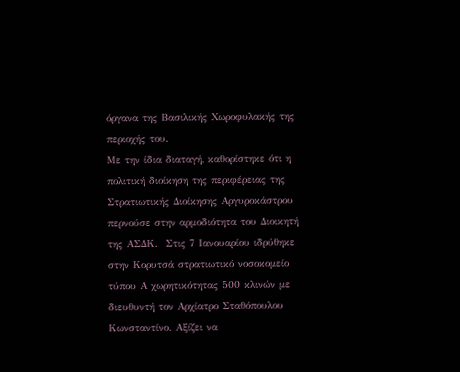όργανα της Βασιλικής Χωροφυλακής της περιοχής του.
Με την ίδια διαταγή, καθορίστηκε ότι η πολιτική διοίκηση της περιφέρειας της Στρατιωτικής ∆ιοίκησης Αργυροκάστρου περνούσε στην αρµοδιότητα του ∆ιοικητή της ΑΣ∆Κ.  Στις 7 Ιανουαρίου ιδρύθηκε στην Κορυτσά στρατιωτικό νοσοκοµείο τύπου Α χωρητικότητας 500 κλινών µε διευθυντή τον Αρχίατρο Σταθόπουλου Κωνσταντίνο. Αξίζει να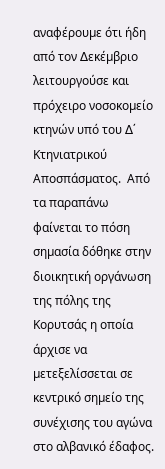αναφέρουµε ότι ήδη από τον ∆εκέµβριο λειτουργούσε και πρόχειρο νοσοκοµείο κτηνών υπό του ∆΄ Κτηνιατρικού Αποσπάσµατος.  Από τα παραπάνω φαίνεται το πόση σηµασία δόθηκε στην διοικητική οργάνωση της πόλης της Κορυτσάς η οποία άρχισε να µετεξελίσσεται σε κεντρικό σηµείο της συνέχισης του αγώνα στο αλβανικό έδαφος.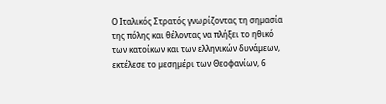Ο Ιταλικός Στρατός γνωρίζοντας τη σηµασία της πόλης και θέλοντας να πλήξει το ηθικό των κατοίκων και των ελληνικών δυνάµεων, εκτέλεσε το µεσηµέρι των Θεοφανίων, 6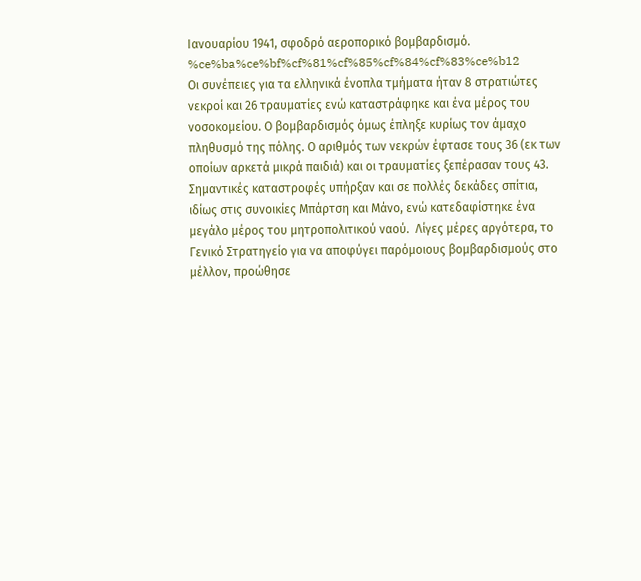Ιανουαρίου 1941, σφοδρό αεροπορικό βοµβαρδισµό.
%ce%ba%ce%bf%cf%81%cf%85%cf%84%cf%83%ce%b12
Οι συνέπειες για τα ελληνικά ένοπλα τµήµατα ήταν 8 στρατιώτες νεκροί και 26 τραυµατίες ενώ καταστράφηκε και ένα µέρος του νοσοκοµείου. Ο βοµβαρδισµός όµως έπληξε κυρίως τον άµαχο πληθυσµό της πόλης. Ο αριθµός των νεκρών έφτασε τους 36 (εκ των οποίων αρκετά µικρά παιδιά) και οι τραυµατίες ξεπέρασαν τους 43. Σηµαντικές καταστροφές υπήρξαν και σε πολλές δεκάδες σπίτια, ιδίως στις συνοικίες Μπάρτση και Μάνο, ενώ κατεδαφίστηκε ένα µεγάλο µέρος του µητροπολιτικού ναού.  Λίγες µέρες αργότερα, το Γενικό Στρατηγείο για να αποφύγει παρόµοιους βοµβαρδισµούς στο µέλλον, προώθησε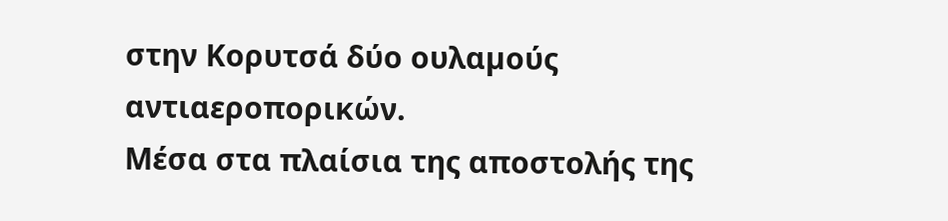στην Κορυτσά δύο ουλαµούς αντιαεροπορικών.
Μέσα στα πλαίσια της αποστολής της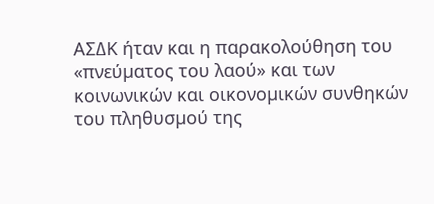ΑΣ∆Κ ήταν και η παρακολούθηση του «πνεύµατος του λαού» και των κοινωνικών και οικονοµικών συνθηκών του πληθυσµού της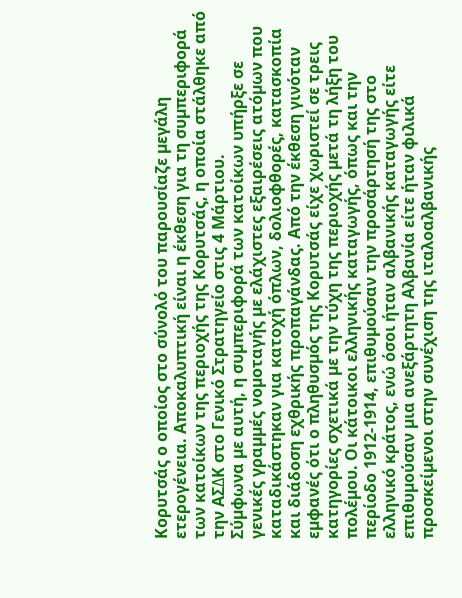Κορυτσάς ο οποίος στο σύνολό του παρουσίαζε µεγάλη ετερογένεια. Αποκαλυπτική είναι η έκθεση για τη συµπεριφορά των κατοίκων της περιοχής της Κορυτσάς, η οποία στάλθηκε από την ΑΣ∆Κ στο Γενικό Στρατηγείο στις 4 Μάρτιου.
Σύµφωνα µε αυτή, η συµπεριφορά των κατοίκων υπήρξε σε γενικές γραµµές νοµοταγής µε ελάχιστες εξαιρέσεις ατόµων που καταδικάστηκαν για κατοχή όπλων, δολιοφθορές, κατασκοπία και διάδοση εχθρικής προπαγάνδας. Από την έκθεση γινόταν εµφανές ότι ο πληθυσµός της Κορυτσάς είχε χωριστεί σε τρεις κατηγορίες σχετικά µε την τύχη της περιοχής µετά τη λήξη του πολέµου. Οι κάτοικοι ελληνικής καταγωγής, όπως και την περίοδο 1912-1914, επιθυµούσαν την προσάρτησή της στο ελληνικό κράτος, ενώ όσοι ήταν αλβανικής καταγωγής είτε επιθυµούσαν µια ανεξάρτητη Αλβανία είτε ήταν φιλικά προσκείµενοι στην συνέχιση της ιταλοαλβανικής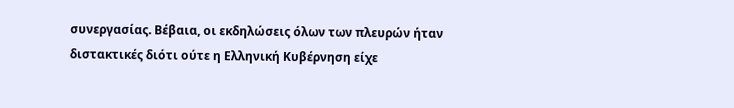συνεργασίας. Βέβαια, οι εκδηλώσεις όλων των πλευρών ήταν διστακτικές διότι ούτε η Ελληνική Κυβέρνηση είχε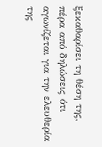ξεκαθαρίσει τη θέση της, πέρα από δηλώσεις ότι αγωνίζεται για την ελευθερία της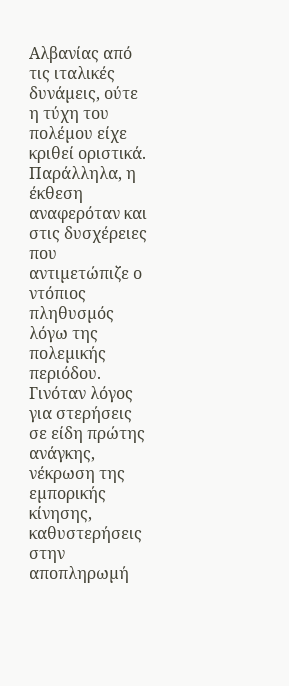Αλβανίας από τις ιταλικές δυνάµεις, ούτε η τύχη του πολέµου είχε κριθεί οριστικά.
Παράλληλα, η έκθεση αναφερόταν και στις δυσχέρειες που αντιµετώπιζε ο ντόπιος πληθυσµός λόγω της πολεµικής περιόδου. Γινόταν λόγος για στερήσεις σε είδη πρώτης ανάγκης, νέκρωση της εµπορικής κίνησης, καθυστερήσεις στην αποπληρωµή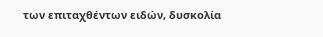των επιταχθέντων ειδών, δυσκολία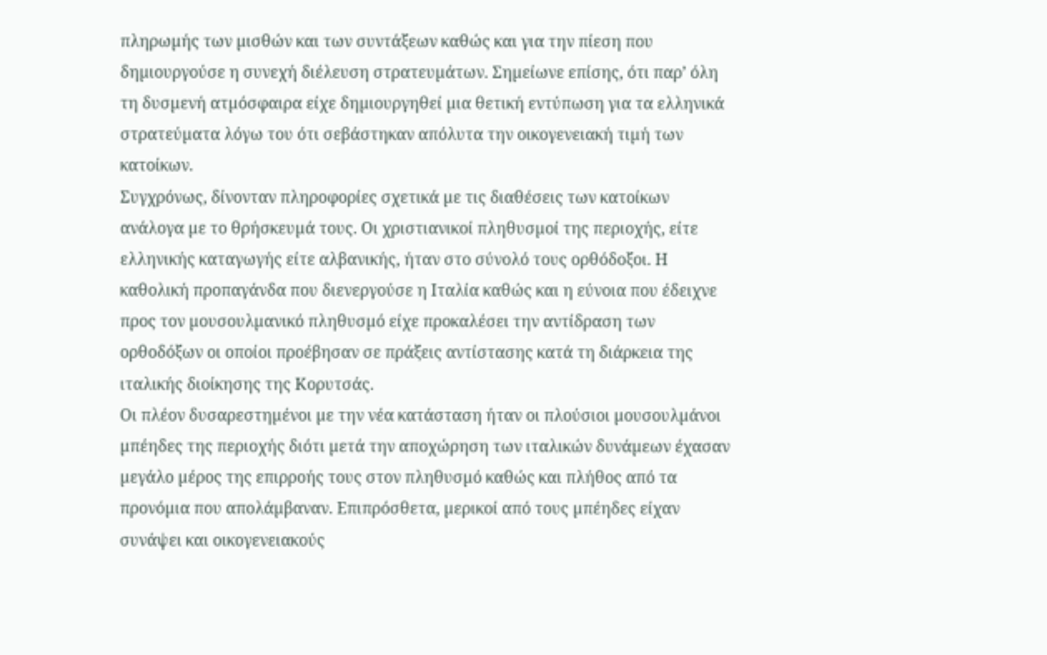πληρωµής των µισθών και των συντάξεων καθώς και για την πίεση που δηµιουργούσε η συνεχή διέλευση στρατευµάτων. Σηµείωνε επίσης, ότι παρ’ όλη τη δυσµενή ατµόσφαιρα είχε δηµιουργηθεί µια θετική εντύπωση για τα ελληνικά στρατεύµατα λόγω του ότι σεβάστηκαν απόλυτα την οικογενειακή τιµή των κατοίκων.
Συγχρόνως, δίνονταν πληροφορίες σχετικά µε τις διαθέσεις των κατοίκων ανάλογα µε το θρήσκευµά τους. Οι χριστιανικοί πληθυσµοί της περιοχής, είτε ελληνικής καταγωγής είτε αλβανικής, ήταν στο σύνολό τους ορθόδοξοι. Η καθολική προπαγάνδα που διενεργούσε η Ιταλία καθώς και η εύνοια που έδειχνε προς τον µουσουλµανικό πληθυσµό είχε προκαλέσει την αντίδραση των ορθοδόξων οι οποίοι προέβησαν σε πράξεις αντίστασης κατά τη διάρκεια της ιταλικής διοίκησης της Κορυτσάς.
Οι πλέον δυσαρεστηµένοι µε την νέα κατάσταση ήταν οι πλούσιοι µουσουλµάνοι µπέηδες της περιοχής διότι µετά την αποχώρηση των ιταλικών δυνάµεων έχασαν µεγάλο µέρος της επιρροής τους στον πληθυσµό καθώς και πλήθος από τα προνόµια που απολάµβαναν. Επιπρόσθετα, µερικοί από τους µπέηδες είχαν συνάψει και οικογενειακούς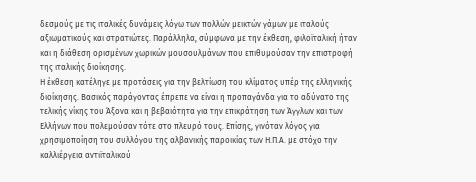δεσµούς µε τις ιταλικές δυνάµεις λόγω των πολλών µεικτών γάµων µε ιταλούς αξιωµατικούς και στρατιώτες. Παράλληλα, σύµφωνα µε την έκθεση, φιλοϊταλική ήταν και η διάθεση ορισµένων χωρικών µουσουλµάνων που επιθυµούσαν την επιστροφή της ιταλικής διοίκησης.
Η έκθεση κατέληγε µε προτάσεις για την βελτίωση του κλίµατος υπέρ της ελληνικής διοίκησης. Βασικός παράγοντας έπρεπε να είναι η προπαγάνδα για το αδύνατο της τελικής νίκης του Άξονα και η βεβαιότητα για την επικράτηση των Άγγλων και των Ελλήνων που πολεµούσαν τότε στο πλευρό τους. Επίσης, γινόταν λόγος για χρησιµοποίηση του συλλόγου της αλβανικής παροικίας των Η.Π.Α. µε στόχο την καλλιέργεια αντιϊταλικού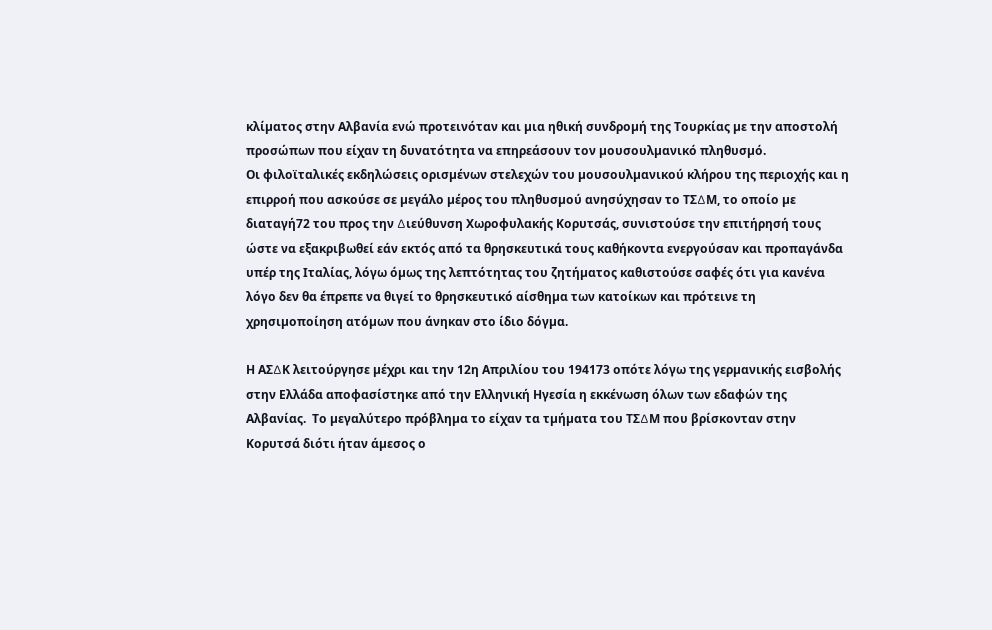κλίµατος στην Αλβανία ενώ προτεινόταν και µια ηθική συνδροµή της Τουρκίας µε την αποστολή προσώπων που είχαν τη δυνατότητα να επηρεάσουν τον µουσουλµανικό πληθυσµό.
Οι φιλοϊταλικές εκδηλώσεις ορισµένων στελεχών του µουσουλµανικού κλήρου της περιοχής και η επιρροή που ασκούσε σε µεγάλο µέρος του πληθυσµού ανησύχησαν το ΤΣ∆Μ, το οποίο µε διαταγή72 του προς την ∆ιεύθυνση Χωροφυλακής Κορυτσάς, συνιστούσε την επιτήρησή τους ώστε να εξακριβωθεί εάν εκτός από τα θρησκευτικά τους καθήκοντα ενεργούσαν και προπαγάνδα υπέρ της Ιταλίας, λόγω όµως της λεπτότητας του ζητήµατος καθιστούσε σαφές ότι για κανένα λόγο δεν θα έπρεπε να θιγεί το θρησκευτικό αίσθηµα των κατοίκων και πρότεινε τη χρησιµοποίηση ατόµων που άνηκαν στο ίδιο δόγµα.

Η ΑΣ∆Κ λειτούργησε µέχρι και την 12η Απριλίου του 194173 οπότε λόγω της γερµανικής εισβολής στην Ελλάδα αποφασίστηκε από την Ελληνική Ηγεσία η εκκένωση όλων των εδαφών της Αλβανίας.  Το µεγαλύτερο πρόβληµα το είχαν τα τµήµατα του ΤΣ∆Μ που βρίσκονταν στην Κορυτσά διότι ήταν άµεσος ο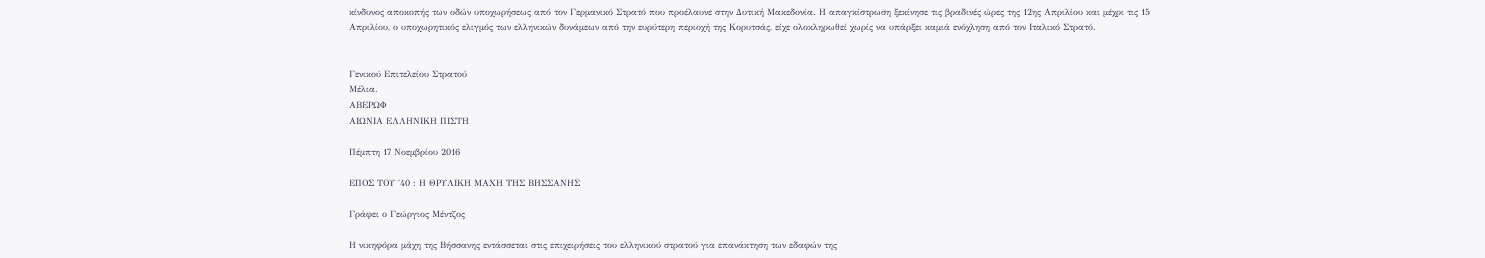κίνδυνος αποκοπής των οδών υποχωρήσεως από τον Γερµανικό Στρατό που προέλαυνε στην ∆υτική Μακεδονία. Η απαγκίστρωση ξεκίνησε τις βραδινές ώρες της 12ης Απριλίου και µέχρι τις 15 Απριλίου, ο υποχωρητικός ελιγµός των ελληνικών δυνάµεων από την ευρύτερη περιοχή της Κορυτσάς, είχε ολοκληρωθεί χωρίς να υπάρξει καµιά ενόχληση από τον Ιταλικό Στρατό.


Γενικού Επιτελείου Στρατού
Μέλια.
ΑΒΕΡΩΦ
ΑΙΩΝΙΑ ΕΛΛΗΝΙΚΗ ΠΙΣΤΗ

Πέμπτη 17 Νοεμβρίου 2016

ΕΠΟΣ ΤΟΥ ΄40 : Η ΘΡΥΛΙΚΗ ΜΑΧΗ ΤΗΣ ΒΗΣΣΑΝΗΣ

Γράφει ο Γεώργιος Μέντζος

Η νικηφόρα μάχη της Βήσσανης εντάσσεται στις επιχειρήσεις του ελληνικού στρατού για επανάκτηση των εδαφών της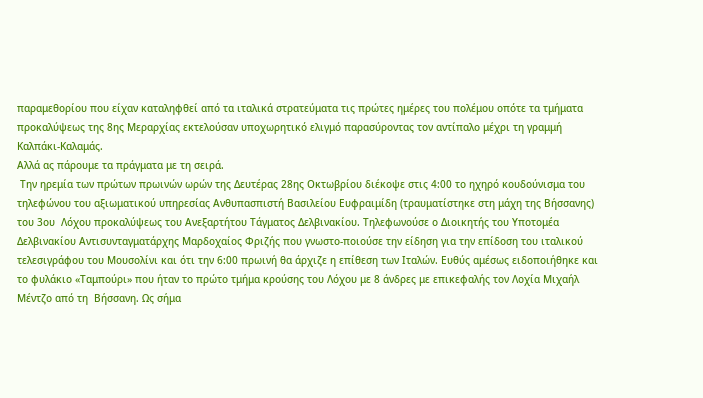παραμεθορίου που είχαν καταληφθεί από τα ιταλικά στρατεύματα τις πρώτες ημέρες του πολέμου οπότε τα τμήματα προκαλύψεως της 8ης Μεραρχίας εκτελούσαν υποχωρητικό ελιγμό παρασύροντας τον αντίπαλο μέχρι τη γραμμή Καλπάκι-Καλαμάς.
Αλλά ας πάρουμε τα πράγματα με τη σειρά.
 Την ηρεμία των πρώτων πρωινών ωρών της Δευτέρας 28ης Οκτωβρίου διέκοψε στις 4:00 το ηχηρό κουδούνισμα του τηλεφώνου του αξιωματικού υπηρεσίας Ανθυπασπιστή Βασιλείου Ευφραιμίδη (τραυματίστηκε στη μάχη της Βήσσανης) του 3ου  Λόχου προκαλύψεως του Ανεξαρτήτου Τάγματος Δελβινακίου. Τηλεφωνούσε ο Διοικητής του Υποτομέα Δελβινακίου Αντισυνταγματάρχης Μαρδοχαίος Φριζής που γνωστο-ποιούσε την είδηση για την επίδοση του ιταλικού τελεσιγράφου του Μουσολίνι και ότι την 6:00 πρωινή θα άρχιζε η επίθεση των Ιταλών. Ευθύς αμέσως ειδοποιήθηκε και το φυλάκιο «Ταμπούρι» που ήταν το πρώτο τμήμα κρούσης του Λόχου με 8 άνδρες με επικεφαλής τον Λοχία Μιχαήλ Μέντζο από τη  Βήσσανη. Ως σήμα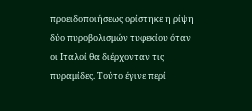προειδοποιήσεως ορίστηκε η ρίψη δύο πυροβολισμών τυφεκίου όταν οι Ιταλοί θα διέρχονταν τις πυραμίδες. Τούτο έγινε περί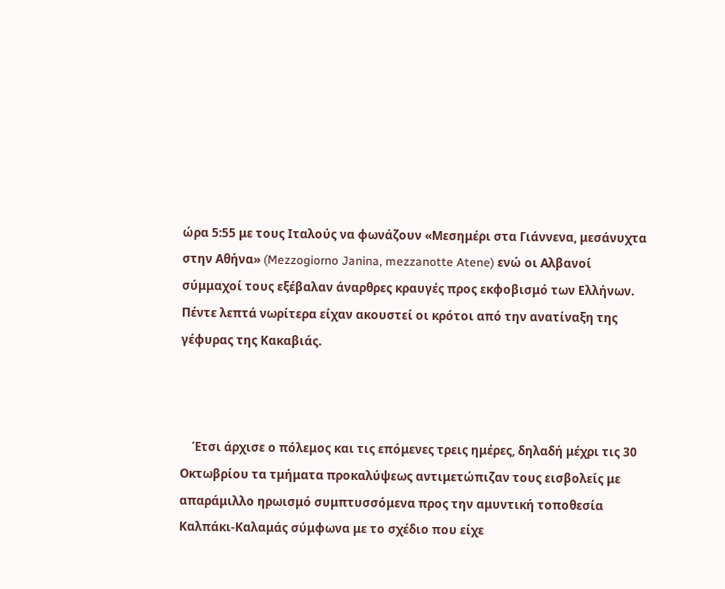ώρα 5:55 με τους Ιταλούς να φωνάζουν «Μεσημέρι στα Γιάννενα, μεσάνυχτα στην Αθήνα» (Mezzogiorno Janina, mezzanotte Atene) ενώ οι Αλβανοί σύμμαχοί τους εξέβαλαν άναρθρες κραυγές προς εκφοβισμό των Ελλήνων. Πέντε λεπτά νωρίτερα είχαν ακουστεί οι κρότοι από την ανατίναξη της γέφυρας της Κακαβιάς.



    Έτσι άρχισε ο πόλεμος και τις επόμενες τρεις ημέρες, δηλαδή μέχρι τις 30 Οκτωβρίου τα τμήματα προκαλύψεως αντιμετώπιζαν τους εισβολείς με απαράμιλλο ηρωισμό συμπτυσσόμενα προς την αμυντική τοποθεσία Καλπάκι-Καλαμάς σύμφωνα με το σχέδιο που είχε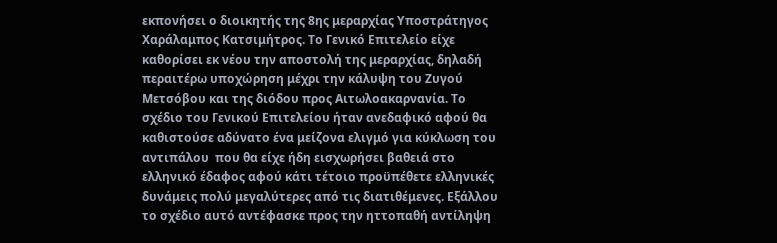εκπονήσει ο διοικητής της 8ης μεραρχίας Υποστράτηγος Χαράλαμπος Κατσιμήτρος. Το Γενικό Επιτελείο είχε καθορίσει εκ νέου την αποστολή της μεραρχίας, δηλαδή περαιτέρω υποχώρηση μέχρι την κάλυψη του Ζυγού Μετσόβου και της διόδου προς Αιτωλοακαρνανία. Το σχέδιο του Γενικού Επιτελείου ήταν ανεδαφικό αφού θα καθιστούσε αδύνατο ένα μείζονα ελιγμό για κύκλωση του αντιπάλου  που θα είχε ήδη εισχωρήσει βαθειά στο ελληνικό έδαφος αφού κάτι τέτοιο προϋπέθετε ελληνικές δυνάμεις πολύ μεγαλύτερες από τις διατιθέμενες. Εξάλλου το σχέδιο αυτό αντέφασκε προς την ηττοπαθή αντίληψη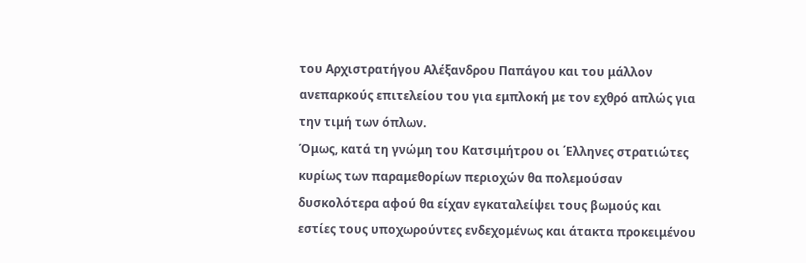του Aρχιστρατήγου Αλέξανδρου Παπάγου και του μάλλον ανεπαρκούς επιτελείου του για εμπλοκή με τον εχθρό απλώς για την τιμή των όπλων.
Όμως, κατά τη γνώμη του Κατσιμήτρου οι ΄Ελληνες στρατιώτες κυρίως των παραμεθορίων περιοχών θα πολεμούσαν δυσκολότερα αφού θα είχαν εγκαταλείψει τους βωμούς και εστίες τους υποχωρούντες ενδεχομένως και άτακτα προκειμένου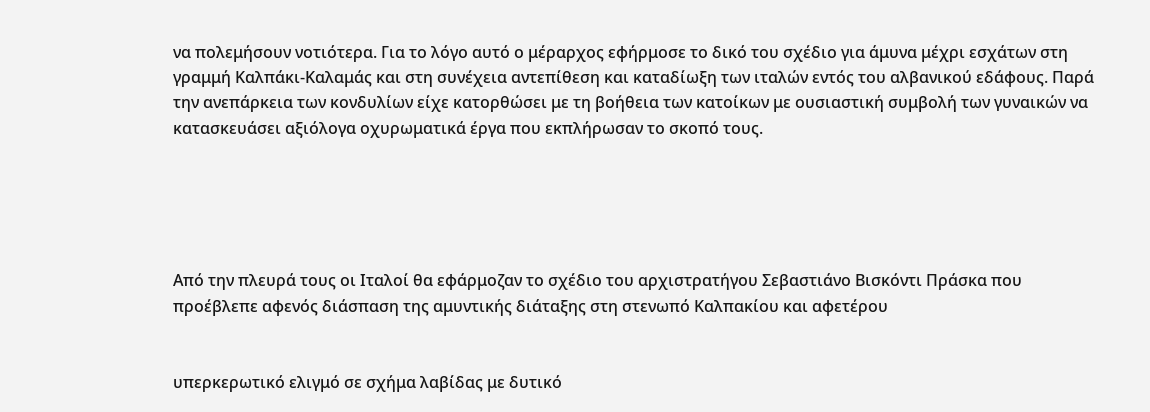να πολεμήσουν νοτιότερα. Για το λόγο αυτό ο μέραρχος εφήρμοσε το δικό του σχέδιο για άμυνα μέχρι εσχάτων στη γραμμή Καλπάκι-Καλαμάς και στη συνέχεια αντεπίθεση και καταδίωξη των ιταλών εντός του αλβανικού εδάφους. Παρά την ανεπάρκεια των κονδυλίων είχε κατορθώσει με τη βοήθεια των κατοίκων με ουσιαστική συμβολή των γυναικών να κατασκευάσει αξιόλογα οχυρωματικά έργα που εκπλήρωσαν το σκοπό τους.





Από την πλευρά τους οι Ιταλοί θα εφάρμοζαν το σχέδιο του αρχιστρατήγου Σεβαστιάνο Βισκόντι Πράσκα που προέβλεπε αφενός διάσπαση της αμυντικής διάταξης στη στενωπό Καλπακίου και αφετέρου


υπερκερωτικό ελιγμό σε σχήμα λαβίδας με δυτικό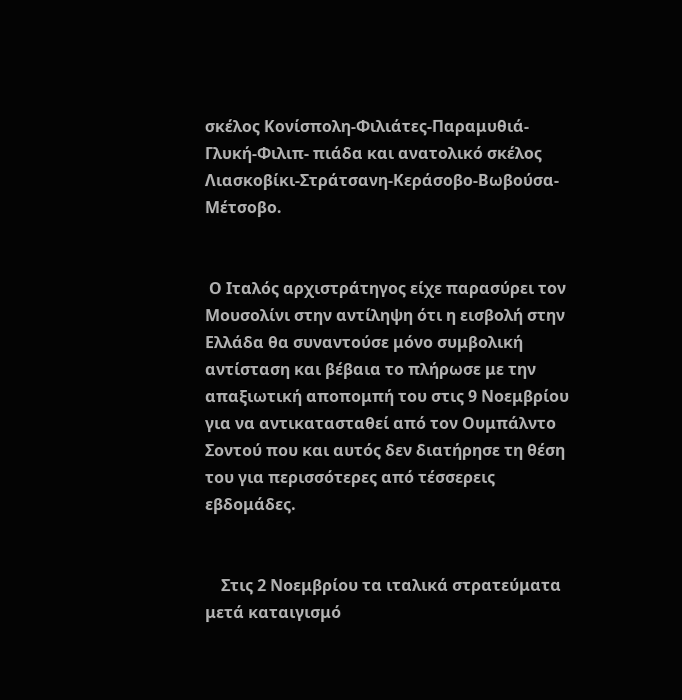σκέλος Κονίσπολη-Φιλιάτες-Παραμυθιά-Γλυκή-Φιλιπ- πιάδα και ανατολικό σκέλος Λιασκοβίκι-Στράτσανη-Κεράσοβο-Βωβούσα-Μέτσοβο.


 Ο Ιταλός αρχιστράτηγος είχε παρασύρει τον Μουσολίνι στην αντίληψη ότι η εισβολή στην Ελλάδα θα συναντούσε μόνο συμβολική αντίσταση και βέβαια το πλήρωσε με την απαξιωτική αποπομπή του στις 9 Νοεμβρίου για να αντικατασταθεί από τον Ουμπάλντο Σοντού που και αυτός δεν διατήρησε τη θέση του για περισσότερες από τέσσερεις εβδομάδες.


    Στις 2 Νοεμβρίου τα ιταλικά στρατεύματα μετά καταιγισμό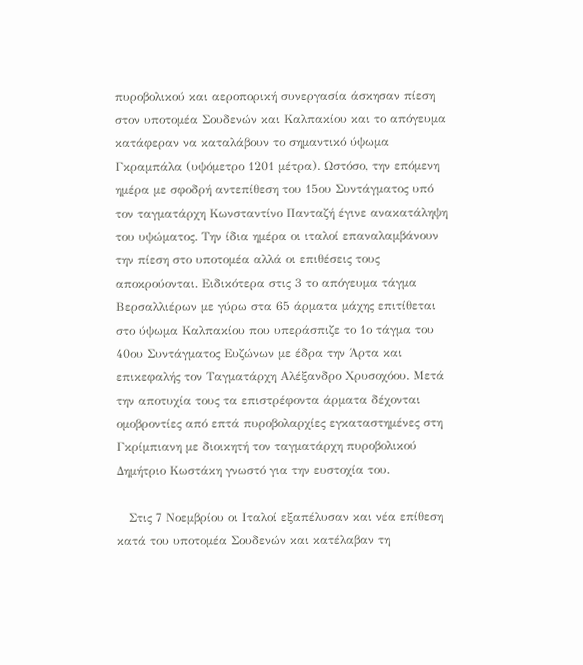πυροβολικού και αεροπορική συνεργασία άσκησαν πίεση στον υποτομέα Σουδενών και Καλπακίου και το απόγευμα κατάφεραν να καταλάβουν το σημαντικό ύψωμα Γκραμπάλα (υψόμετρο 1201 μέτρα). Ωστόσο, την επόμενη ημέρα με σφοδρή αντεπίθεση του 15ου Συντάγματος υπό τον ταγματάρχη Κωνσταντίνο Πανταζή έγινε ανακατάληψη του υψώματος. Την ίδια ημέρα οι ιταλοί επαναλαμβάνουν την πίεση στο υποτομέα αλλά οι επιθέσεις τους αποκρούονται. Ειδικότερα στις 3 το απόγευμα τάγμα Βερσαλλιέρων με γύρω στα 65 άρματα μάχης επιτίθεται στο ύψωμα Καλπακίου που υπεράσπιζε το 1ο τάγμα του 40ου Συντάγματος Ευζώνων με έδρα την Άρτα και επικεφαλής τον Tαγματάρχη Αλέξανδρο Χρυσοχόου. Μετά την αποτυχία τους τα επιστρέφοντα άρματα δέχονται ομοβροντίες από επτά πυροβολαρχίες εγκαταστημένες στη Γκρίμπιανη με διοικητή τον ταγματάρχη πυροβολικού Δημήτριο Κωστάκη γνωστό για την ευστοχία του.

   Στις 7 Νοεμβρίου οι Ιταλοί εξαπέλυσαν και νέα επίθεση κατά του υποτομέα Σουδενών και κατέλαβαν τη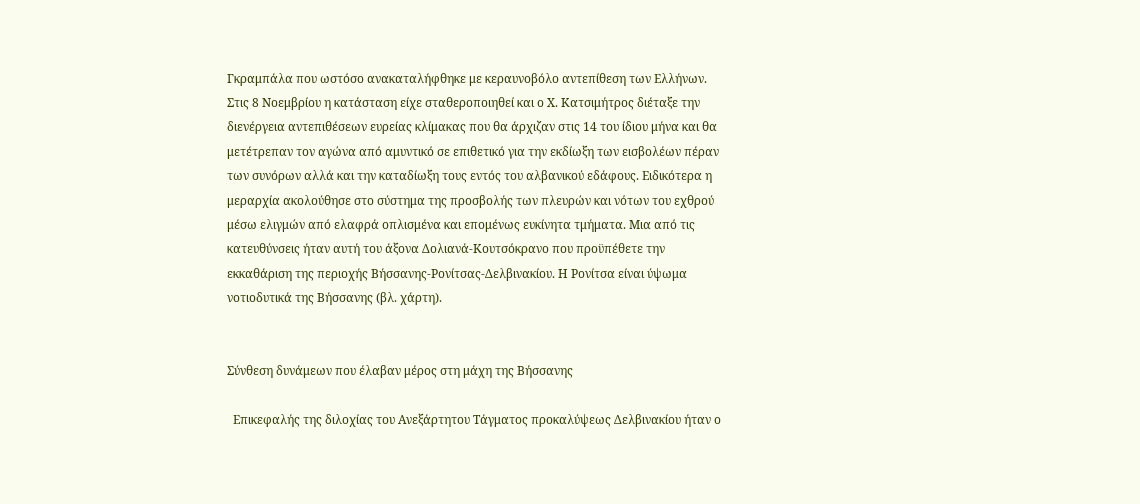Γκραμπάλα που ωστόσο ανακαταλήφθηκε με κεραυνοβόλο αντεπίθεση των Ελλήνων. Στις 8 Νοεμβρίου η κατάσταση είχε σταθεροποιηθεί και ο Χ. Κατσιμήτρος διέταξε την διενέργεια αντεπιθέσεων ευρείας κλίμακας που θα άρχιζαν στις 14 του ίδιου μήνα και θα μετέτρεπαν τον αγώνα από αμυντικό σε επιθετικό για την εκδίωξη των εισβολέων πέραν των συνόρων αλλά και την καταδίωξη τους εντός του αλβανικού εδάφους. Ειδικότερα η μεραρχία ακολούθησε στο σύστημα της προσβολής των πλευρών και νότων του εχθρού μέσω ελιγμών από ελαφρά οπλισμένα και επομένως ευκίνητα τμήματα. Μια από τις κατευθύνσεις ήταν αυτή του άξονα Δολιανά-Κουτσόκρανο που προϋπέθετε την εκκαθάριση της περιοχής Βήσσανης-Ρονίτσας-Δελβινακίου. Η Ρονίτσα είναι ύψωμα νοτιοδυτικά της Βήσσανης (βλ. χάρτη).


Σύνθεση δυνάμεων που έλαβαν μέρος στη μάχη της Βήσσανης

  Επικεφαλής της διλοχίας του Ανεξάρτητου Τάγματος προκαλύψεως Δελβινακίου ήταν ο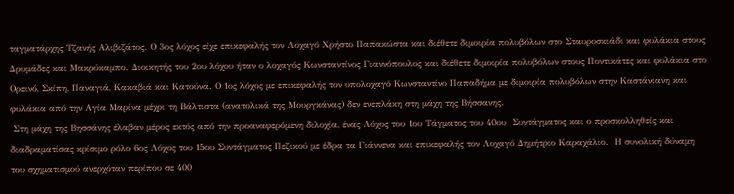ταγματάρχης Τζανής Αλιβιζάτος. Ο 3ος λόχος είχε επικεφαλής τον Λοχαγό Χρήστο Παπακώστα και διέθετε διμοιρία πολυβόλων στο Σταυροσκιάδι και φυλάκια στους Δρυμάδες και Μακρύκαμπο. Διοικητής του 2ου λόχου ήταν ο λοχαγός Κωνσταντίνος Γιαννόπουλος και διέθετε διμοιρία πολυβόλων στους Ποντικάτες και φυλάκια στο Ορεινό, Σκίπη, Παναγιά, Κακαβιά και Κατούνα. Ο 1ος λόχος με επικεφαλής τον υπολοχαγό Κωνσταντίνο Παπαδήμα με διμοιρία πολυβόλων στην Καστάνιανη και φυλάκια από την Αγία Μαρίνα μέχρι τη Βάλτιστα (ανατολικά της Μουργκάνας) δεν ενεπλάκη στη μάχη της Βήσσανης.
 Στη μάχη της Βησσάνης έλαβαν μέρος εκτός από την προαναφερόμενη διλοχία, ένας Λόχος του 1ου Τάγματος του 40ου  Συντάγματος και ο προσκολληθείς και διαδραματίσας κρίσιμο ρόλο 6ος Λόχος του 15ου Συντάγματος Πεζικού με έδρα τα Γιάννενα και επικεφαλής τον Λοχαγό Δημήτριο Καραχάλιο.  Η συνολική δύναμη του σχηματισμού ανερχόταν περίπου σε 400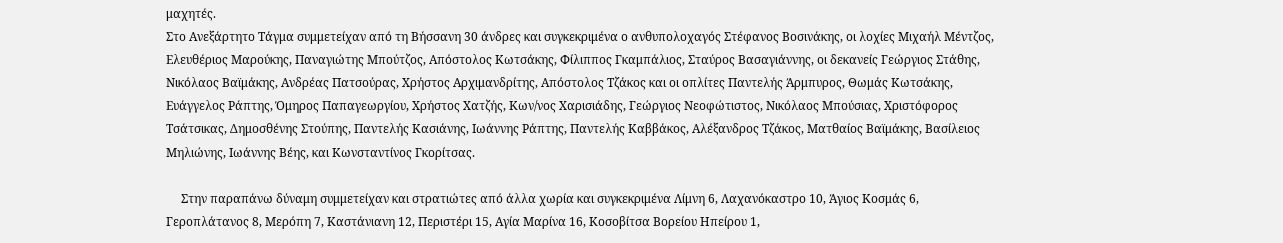μαχητές.
Στο Ανεξάρτητο Τάγμα συμμετείχαν από τη Βήσσανη 30 άνδρες και συγκεκριμένα ο ανθυπολοχαγός Στέφανος Βοσινάκης, οι λοχίες Μιχαήλ Μέντζος, Ελευθέριος Μαρούκης, Παναγιώτης Μπούτζος, Απόστολος Κωτσάκης, Φίλιππος Γκαμπάλιος, Σταύρος Βασαγιάννης, οι δεκανείς Γεώργιος Στάθης, Νικόλαος Βαϊμάκης, Ανδρέας Πατσούρας, Χρήστος Αρχιμανδρίτης, Απόστολος Τζάκος και οι οπλίτες Παντελής Άρμπυρος, Θωμάς Κωτσάκης, Ευάγγελος Ράπτης, Όμηρος Παπαγεωργίου, Χρήστος Χατζής, Κων/νος Χαρισιάδης, Γεώργιος Νεοφώτιστος, Νικόλαος Μπούσιας, Χριστόφορος Τσάτσικας, Δημοσθένης Στούπης, Παντελής Κασιάνης, Ιωάννης Ράπτης, Παντελής Καββάκος, Αλέξανδρος Τζάκος, Ματθαίος Βαϊμάκης, Βασίλειος Μηλιώνης, Ιωάννης Βέης, και Κωνσταντίνος Γκορίτσας.

     Στην παραπάνω δύναμη συμμετείχαν και στρατιώτες από άλλα χωρία και συγκεκριμένα Λίμνη 6, Λαχανόκαστρο 10, Άγιος Κοσμάς 6, Γεροπλάτανος 8, Μερόπη 7, Καστάνιανη 12, Περιστέρι 15, Αγία Μαρίνα 16, Κοσοβίτσα Βορείου Ηπείρου 1,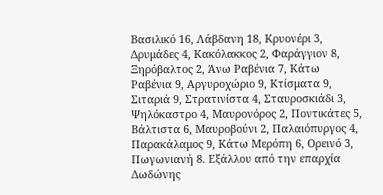Βασιλικό 16, Λάβδανη 18, Κρυονέρι 3, Δρυμάδες 4, Κακόλακκος 2, Φαράγγιον 8, Ξηρόβαλτος 2, Άνω Ραβένια 7, Κάτω Ραβένια 9, Αργυροχώριο 9, Κτίσματα 9, Σιταριά 9, Στρατινίστα 4, Σταυροσκιάδι 3, Ψηλόκαστρο 4, Μαυρονόρος 2, Ποντικάτες 5, Βάλτιστα 6, Μαυροβούνι 2, Παλαιόπυργος 4, Παρακάλαμος 9, Κάτω Μερόπη 6, Ορεινό 3, Πωγωνιανή 8. Εξάλλου από την επαρχία Δωδώνης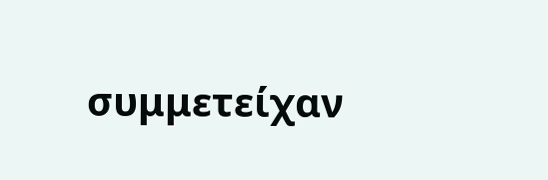συμμετείχαν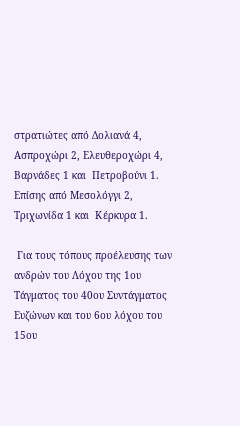στρατιώτες από Δολιανά 4, Ασπροχώρι 2, Ελευθεροχώρι 4, Βαρνάδες 1 και  Πετροβούνι 1. Επίσης από Μεσολόγγι 2, Τριχωνίδα 1 και  Κέρκυρα 1.

 Για τους τόπους προέλευσης των ανδρών του Λόχου της 1ου Τάγματος του 40ου Συντάγματος Ευζώνων και του 6ου λόχου του 15ου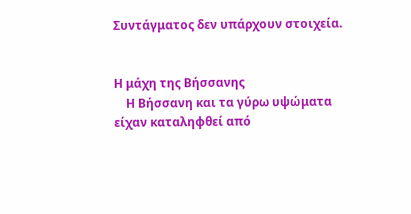Συντάγματος δεν υπάρχουν στοιχεία.


Η μάχη της Βήσσανης
    Η Βήσσανη και τα γύρω υψώματα είχαν καταληφθεί από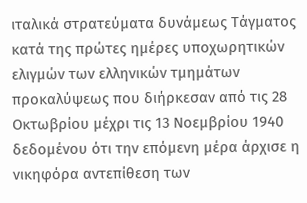ιταλικά στρατεύματα δυνάμεως Τάγματος κατά της πρώτες ημέρες υποχωρητικών ελιγμών των ελληνικών τμημάτων προκαλύψεως που διήρκεσαν από τις 28 Οκτωβρίου μέχρι τις 13 Νοεμβρίου 1940 δεδομένου ότι την επόμενη μέρα άρχισε η νικηφόρα αντεπίθεση των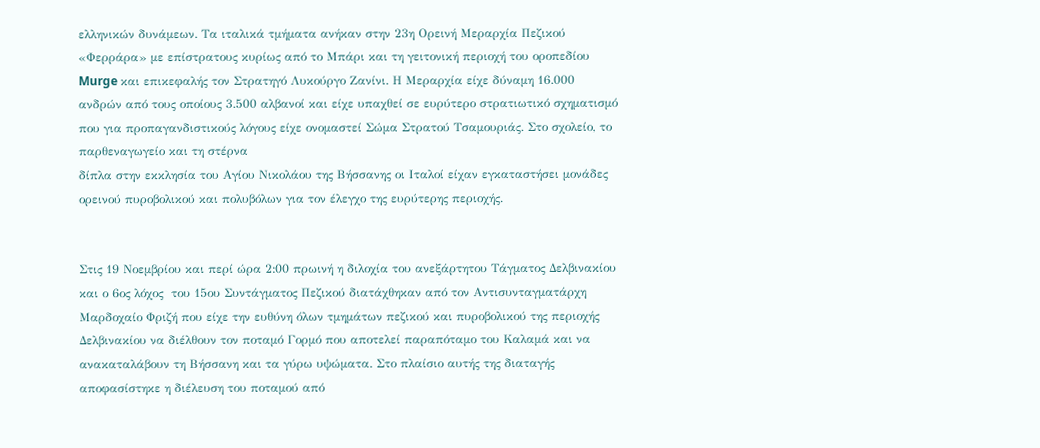ελληνικών δυνάμεων. Τα ιταλικά τμήματα ανήκαν στην 23η Ορεινή Μεραρχία Πεζικού «Φερράρα» με επίστρατους κυρίως από το Μπάρι και τη γειτονική περιοχή του οροπεδίου Murge και επικεφαλής τον Στρατηγό Λυκούργο Ζανίνι. Η Μεραρχία είχε δύναμη 16.000 ανδρών από τους οποίους 3.500 αλβανοί και είχε υπαχθεί σε ευρύτερο στρατιωτικό σχηματισμό που για προπαγανδιστικούς λόγους είχε ονομαστεί Σώμα Στρατού Τσαμουριάς. Στο σχολείο, το παρθεναγωγείο και τη στέρνα
δίπλα στην εκκλησία του Αγίου Νικολάου της Βήσσανης οι Ιταλοί είχαν εγκαταστήσει μονάδες ορεινού πυροβολικού και πολυβόλων για τον έλεγχο της ευρύτερης περιοχής.


Στις 19 Νοεμβρίου και περί ώρα 2:00 πρωινή η διλοχία του ανεξάρτητου Τάγματος Δελβινακίου και ο 6ος λόχος  του 15ου Συντάγματος Πεζικού διατάχθηκαν από τον Αντισυνταγματάρχη Μαρδοχαίο Φριζή που είχε την ευθύνη όλων τμημάτων πεζικού και πυροβολικού της περιοχής Δελβινακίου να διέλθουν τον ποταμό Γορμό που αποτελεί παραπόταμο του Καλαμά και να ανακαταλάβουν τη Βήσσανη και τα γύρω υψώματα. Στο πλαίσιο αυτής της διαταγής αποφασίστηκε η διέλευση του ποταμού από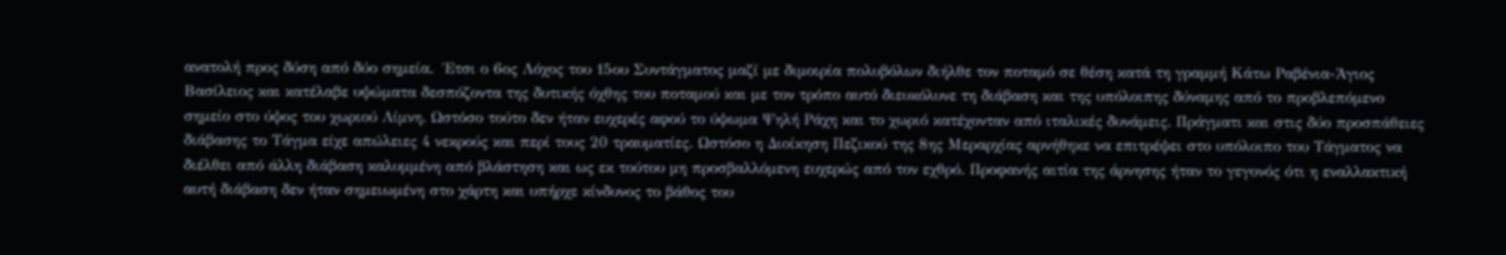ανατολή προς δύση από δύο σημεία.  Έτσι ο 6ος Λόχος του 15ου Συντάγματος μαζί με διμοιρία πολυβόλων διήλθε τον ποταμό σε θέση κατά τη γραμμή Κάτω Ραβένια-Άγιος Βασίλειος και κατέλαβε υψώματα δεσπόζοντα της δυτικής όχθης του ποταμού και με τον τρόπο αυτό διευκόλυνε τη διάβαση και της υπόλοιπης δύναμης από το προβλεπόμενο σημείο στο ύψος του χωριού Λίμνη. Ωστόσο τούτο δεν ήταν ευχερές αφού το ύψωμα Ψηλή Ράχη και το χωριό κατέχονταν από ιταλικές δυνάμεις. Πράγματι και στις δύο προσπάθειες διάβασης το Τάγμα είχε απώλειες 4 νεκρούς και περί τους 20 τραυματίες. Ωστόσο η Διοίκηση Πεζικού της 8ης Μεραρχίας αρνήθηκε να επιτρέψει στο υπόλοιπο του Τάγματος να διέλθει από άλλη διάβαση καλυμμένη από βλάστηση και ως εκ τούτου μη προσβαλλόμενη ευχερώς από τον εχθρό. Προφανής αιτία της άρνησης ήταν το γεγονός ότι η εναλλακτική αυτή διάβαση δεν ήταν σημειωμένη στο χάρτη και υπήρχε κίνδυνος το βάθος του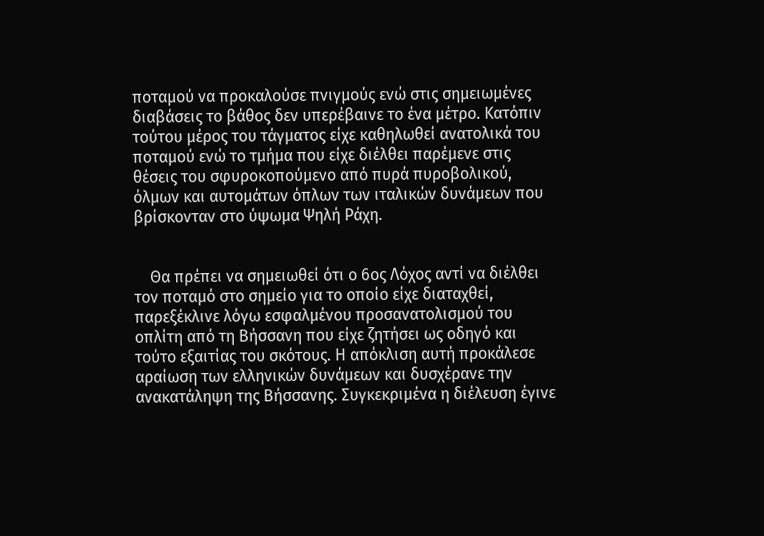ποταμού να προκαλούσε πνιγμούς ενώ στις σημειωμένες διαβάσεις το βάθος δεν υπερέβαινε το ένα μέτρο. Κατόπιν τούτου μέρος του τάγματος είχε καθηλωθεί ανατολικά του ποταμού ενώ το τμήμα που είχε διέλθει παρέμενε στις θέσεις του σφυροκοπούμενο από πυρά πυροβολικού, όλμων και αυτομάτων όπλων των ιταλικών δυνάμεων που βρίσκονταν στο ύψωμα Ψηλή Ράχη.


    Θα πρέπει να σημειωθεί ότι ο 6ος Λόχος αντί να διέλθει τον ποταμό στο σημείο για το οποίο είχε διαταχθεί, παρεξέκλινε λόγω εσφαλμένου προσανατολισμού του οπλίτη από τη Βήσσανη που είχε ζητήσει ως οδηγό και τούτο εξαιτίας του σκότους. Η απόκλιση αυτή προκάλεσε αραίωση των ελληνικών δυνάμεων και δυσχέρανε την ανακατάληψη της Βήσσανης. Συγκεκριμένα η διέλευση έγινε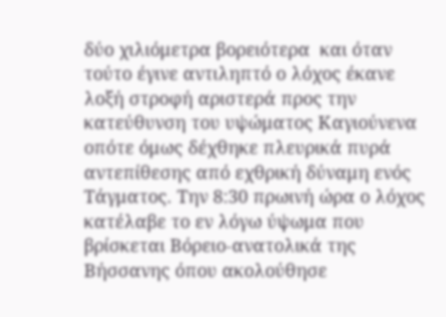δύο χιλιόμετρα βορειότερα  και όταν τούτο έγινε αντιληπτό ο λόχος έκανε λοξή στροφή αριστερά προς την κατεύθυνση του υψώματος Καγιούνενα οπότε όμως δέχθηκε πλευρικά πυρά αντεπίθεσης από εχθρική δύναμη ενός Τάγματος. Την 8:30 πρωινή ώρα ο λόχος κατέλαβε το εν λόγω ύψωμα που βρίσκεται Βόρειο-ανατολικά της Βήσσανης όπου ακολούθησε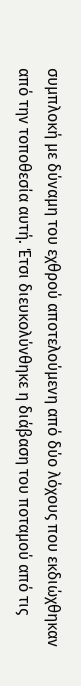συμπλοκή με δύναμη του εχθρού αποτελούμενη από δύο λόχους που εκδιώχθηκαν από την τοποθεσία αυτή. Έτσι διευκολύνθηκε η διάβαση του ποταμού από τις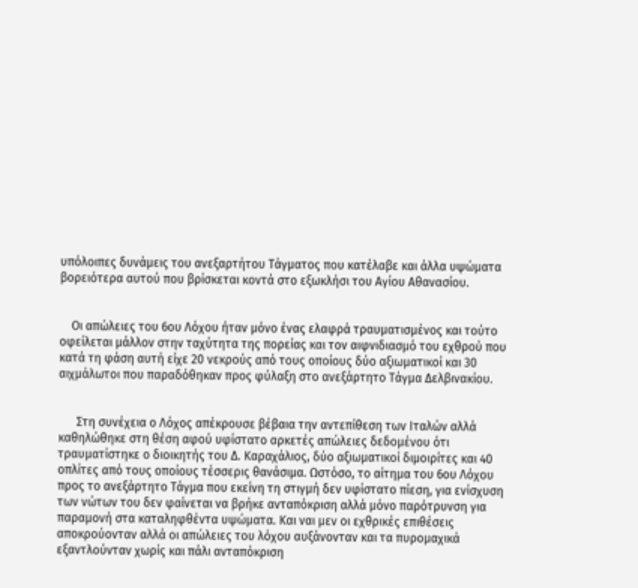υπόλοιπες δυνάμεις του ανεξαρτήτου Τάγματος που κατέλαβε και άλλα υψώματα βορειότερα αυτού που βρίσκεται κοντά στο εξωκλήσι του Αγίου Αθανασίου.


    Οι απώλειες του 6ου Λόχου ήταν μόνο ένας ελαφρά τραυματισμένος και τούτο οφείλεται μάλλον στην ταχύτητα της πορείας και τον αιφνιδιασμό του εχθρού που κατά τη φάση αυτή είχε 20 νεκρούς από τους οποίους δύο αξιωματικοί και 30 αιχμάλωτοι που παραδόθηκαν προς φύλαξη στο ανεξάρτητο Τάγμα Δελβινακίου.


      Στη συνέχεια ο Λόχος απέκρουσε βέβαια την αντεπίθεση των Ιταλών αλλά καθηλώθηκε στη θέση αφού υφίστατο αρκετές απώλειες δεδομένου ότι τραυματίστηκε ο διοικητής του Δ. Καραχάλιος, δύο αξιωματικοί διμοιρίτες και 40 οπλίτες από τους οποίους τέσσερις θανάσιμα. Ωστόσο, το αίτημα του 6ου Λόχου προς το ανεξάρτητο Τάγμα που εκείνη τη στιγμή δεν υφίστατο πίεση, για ενίσχυση των νώτων του δεν φαίνεται να βρήκε ανταπόκριση αλλά μόνο παρότρυνση για παραμονή στα καταληφθέντα υψώματα. Και ναι μεν οι εχθρικές επιθέσεις αποκρούονταν αλλά οι απώλειες του λόχου αυξάνονταν και τα πυρομαχικά εξαντλούνταν χωρίς και πάλι ανταπόκριση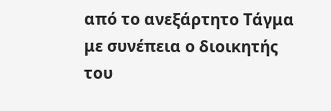από το ανεξάρτητο Τάγμα με συνέπεια ο διοικητής του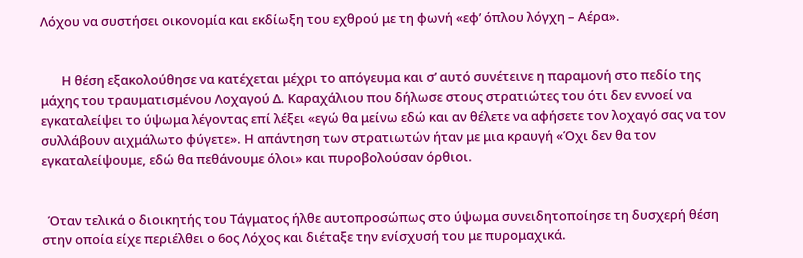Λόχου να συστήσει οικονομία και εκδίωξη του εχθρού με τη φωνή «εφ’ όπλου λόγχη – Αέρα».


       Η θέση εξακολούθησε να κατέχεται μέχρι το απόγευμα και σ’ αυτό συνέτεινε η παραμονή στο πεδίο της μάχης του τραυματισμένου Λοχαγού Δ. Καραχάλιου που δήλωσε στους στρατιώτες του ότι δεν εννοεί να εγκαταλείψει το ύψωμα λέγοντας επί λέξει «εγώ θα μείνω εδώ και αν θέλετε να αφήσετε τον λοχαγό σας να τον συλλάβουν αιχμάλωτο φύγετε». Η απάντηση των στρατιωτών ήταν με μια κραυγή «Όχι δεν θα τον εγκαταλείψουμε, εδώ θα πεθάνουμε όλοι» και πυροβολούσαν όρθιοι.


  Όταν τελικά ο διοικητής του Τάγματος ήλθε αυτοπροσώπως στο ύψωμα συνειδητοποίησε τη δυσχερή θέση στην οποία είχε περιέλθει ο 6ος Λόχος και διέταξε την ενίσχυσή του με πυρομαχικά.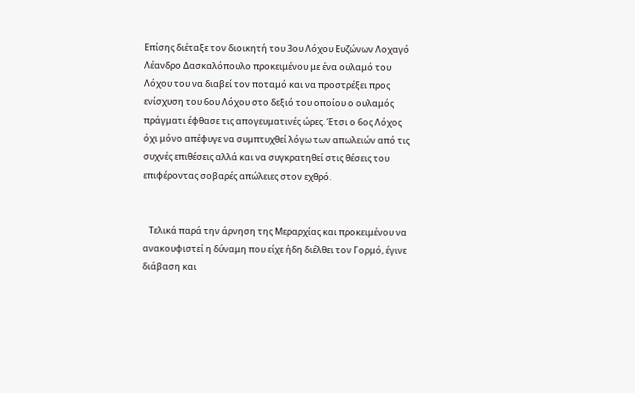Επίσης διέταξε τον διοικητή του 3ου Λόχου Ευζώνων Λοχαγό Λέανδρο Δασκαλόπουλο προκειμένου με ένα ουλαμό του Λόχου του να διαβεί τον ποταμό και να προστρέξει προς ενίσχυση του 6ου Λόχου στο δεξιό του οποίου ο ουλαμός πράγματι έφθασε τις απογευματινές ώρες. Έτσι ο 6ος Λόχος όχι μόνο απέφυγε να συμπτυχθεί λόγω των απωλειών από τις συχνές επιθέσεις αλλά και να συγκρατηθεί στις θέσεις του επιφέροντας σοβαρές απώλειες στον εχθρό.


   Τελικά παρά την άρνηση της Μεραρχίας και προκειμένου να ανακουφιστεί η δύναμη που είχε ήδη διέλθει τον Γορμό, έγινε διάβαση και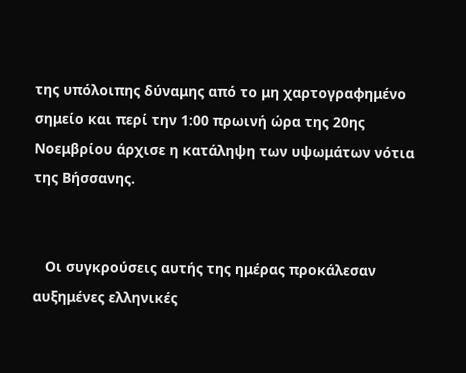της υπόλοιπης δύναμης από το μη χαρτογραφημένο σημείο και περί την 1:00 πρωινή ώρα της 20ης Νοεμβρίου άρχισε η κατάληψη των υψωμάτων νότια της Βήσσανης.


   Οι συγκρούσεις αυτής της ημέρας προκάλεσαν αυξημένες ελληνικές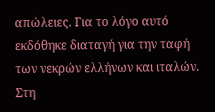απώλειες. Για το λόγο αυτό εκδόθηκε διαταγή για την ταφή των νεκρών ελλήνων και ιταλών. Στη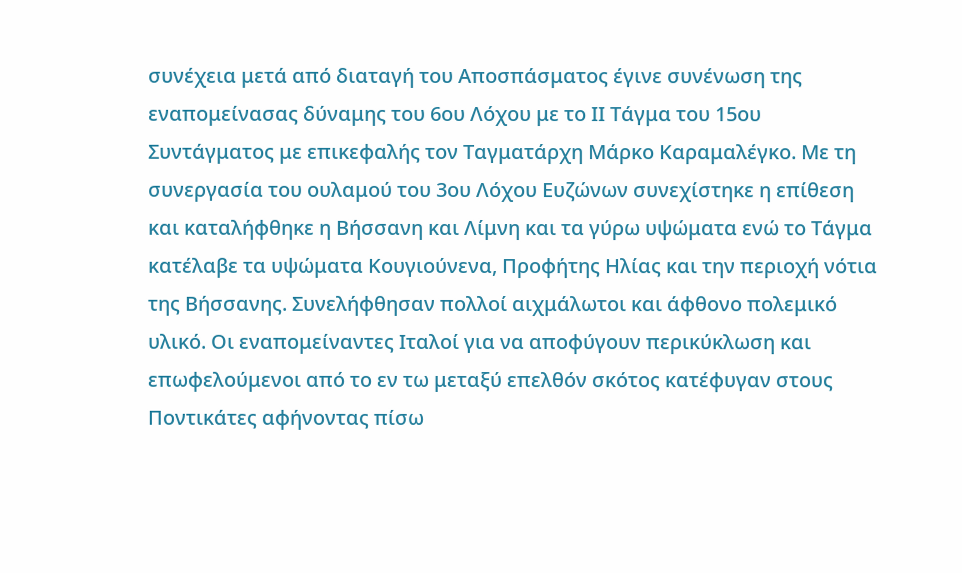συνέχεια μετά από διαταγή του Αποσπάσματος έγινε συνένωση της εναπομείνασας δύναμης του 6ου Λόχου με το ΙΙ Τάγμα του 15ου Συντάγματος με επικεφαλής τον Ταγματάρχη Μάρκο Καραμαλέγκο. Με τη συνεργασία του ουλαμού του 3ου Λόχου Ευζώνων συνεχίστηκε η επίθεση και καταλήφθηκε η Βήσσανη και Λίμνη και τα γύρω υψώματα ενώ το Τάγμα κατέλαβε τα υψώματα Κουγιούνενα, Προφήτης Ηλίας και την περιοχή νότια της Βήσσανης. Συνελήφθησαν πολλοί αιχμάλωτοι και άφθονο πολεμικό υλικό. Οι εναπομείναντες Ιταλοί για να αποφύγουν περικύκλωση και επωφελούμενοι από το εν τω μεταξύ επελθόν σκότος κατέφυγαν στους Ποντικάτες αφήνοντας πίσω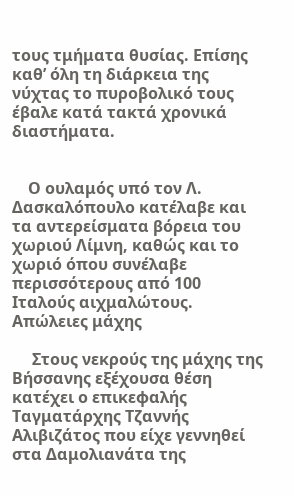τους τμήματα θυσίας. Επίσης καθ’ όλη τη διάρκεια της νύχτας το πυροβολικό τους έβαλε κατά τακτά χρονικά διαστήματα.


    Ο ουλαμός υπό τον Λ. Δασκαλόπουλο κατέλαβε και τα αντερείσματα βόρεια του χωριού Λίμνη, καθώς και το χωριό όπου συνέλαβε περισσότερους από 100 Ιταλούς αιχμαλώτους.
Απώλειες μάχης

     Στους νεκρούς της μάχης της Βήσσανης εξέχουσα θέση κατέχει ο επικεφαλής Ταγματάρχης Τζαννής Αλιβιζάτος που είχε γεννηθεί στα Δαμολιανάτα της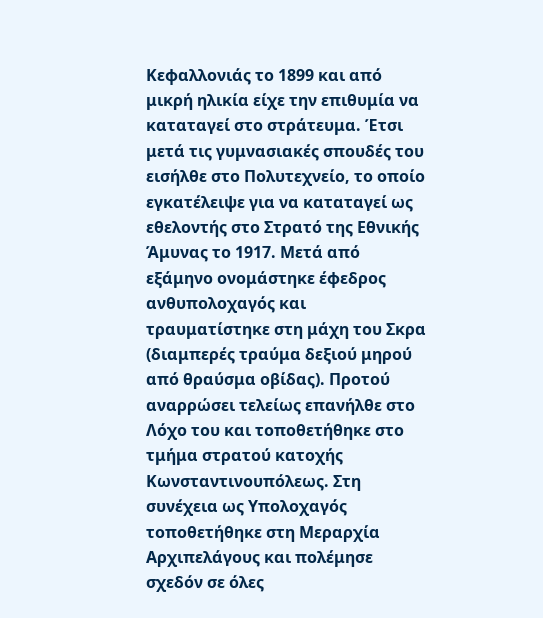Κεφαλλονιάς το 1899 και από μικρή ηλικία είχε την επιθυμία να καταταγεί στο στράτευμα. Έτσι μετά τις γυμνασιακές σπουδές του εισήλθε στο Πολυτεχνείο, το οποίο εγκατέλειψε για να καταταγεί ως εθελοντής στο Στρατό της Εθνικής Άμυνας το 1917. Μετά από εξάμηνο ονομάστηκε έφεδρος ανθυπολοχαγός και τραυματίστηκε στη μάχη του Σκρα (διαμπερές τραύμα δεξιού μηρού από θραύσμα οβίδας). Προτού αναρρώσει τελείως επανήλθε στο Λόχο του και τοποθετήθηκε στο τμήμα στρατού κατοχής Κωνσταντινουπόλεως. Στη συνέχεια ως Υπολοχαγός τοποθετήθηκε στη Μεραρχία Αρχιπελάγους και πολέμησε σχεδόν σε όλες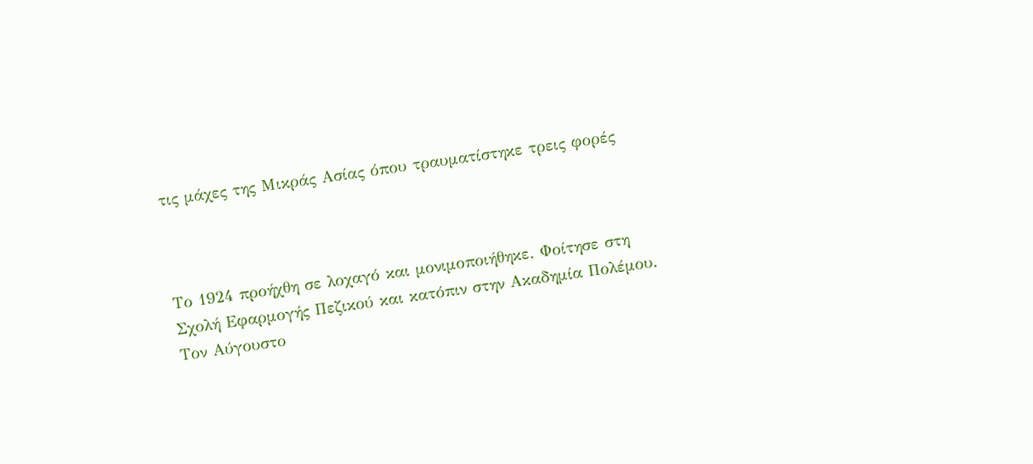τις μάχες της Μικράς Ασίας όπου τραυματίστηκε τρεις φορές



Το 1924 προήχθη σε λοχαγό και μονιμοποιήθηκε. Φοίτησε στη Σχολή Εφαρμογής Πεζικού και κατόπιν στην Ακαδημία Πολέμου.
Τον Αύγουστο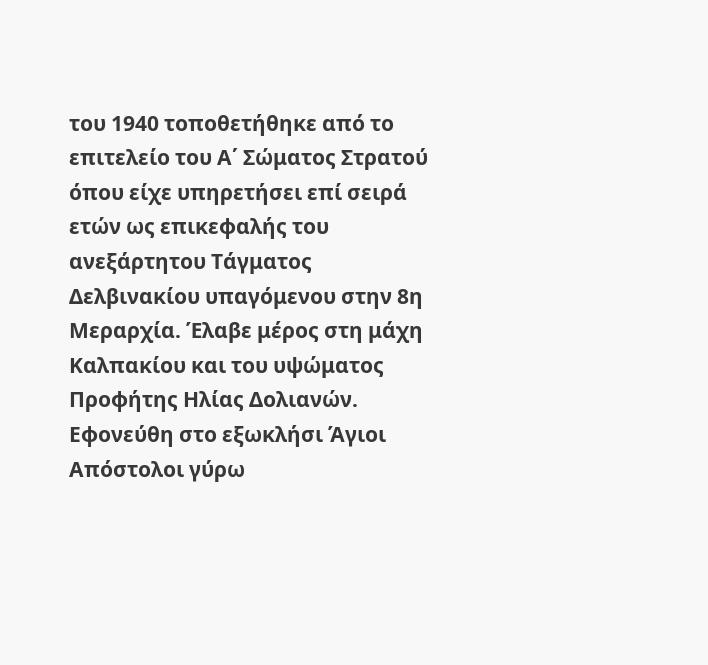του 1940 τοποθετήθηκε από το επιτελείο του Α΄ Σώματος Στρατού όπου είχε υπηρετήσει επί σειρά ετών ως επικεφαλής του ανεξάρτητου Τάγματος Δελβινακίου υπαγόμενου στην 8η Μεραρχία. Έλαβε μέρος στη μάχη Καλπακίου και του υψώματος Προφήτης Ηλίας Δολιανών. Εφονεύθη στο εξωκλήσι Άγιοι Απόστολοι γύρω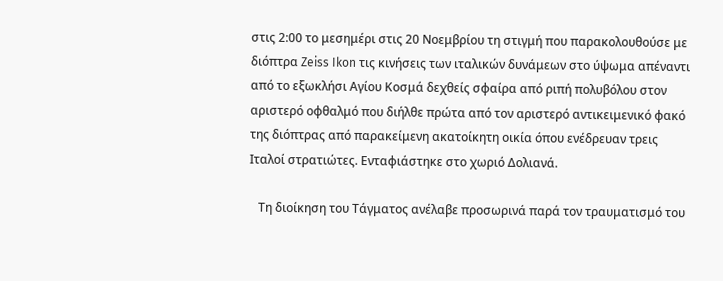στις 2:00 το μεσημέρι στις 20 Νοεμβρίου τη στιγμή που παρακολουθούσε με διόπτρα Zeiss Ikon τις κινήσεις των ιταλικών δυνάμεων στο ύψωμα απέναντι από το εξωκλήσι Αγίου Κοσμά δεχθείς σφαίρα από ριπή πολυβόλου στον αριστερό οφθαλμό που διήλθε πρώτα από τον αριστερό αντικειμενικό φακό της διόπτρας από παρακείμενη ακατοίκητη οικία όπου ενέδρευαν τρεις Ιταλοί στρατιώτες. Ενταφιάστηκε στο χωριό Δολιανά.

   Τη διοίκηση του Tάγματος ανέλαβε προσωρινά παρά τον τραυματισμό του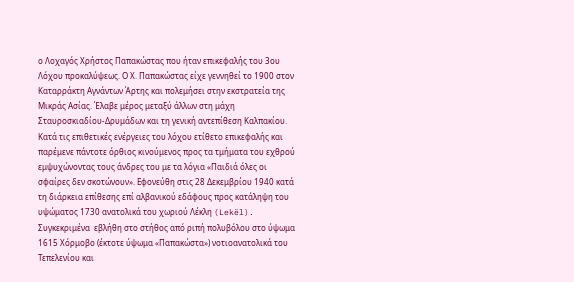ο Λοχαγός Χρήστος Παπακώστας που ήταν επικεφαλής του 3ου Λόχου προκαλύψεως. Ο Χ. Παπακώστας είχε γεννηθεί το 1900 στον Καταρράκτη Αγνάντων Άρτης και πολεμήσει στην εκστρατεία της Μικράς Ασίας. Έλαβε μέρος μεταξύ άλλων στη μάχη Σταυροσκιαδίου-Δρυμάδων και τη γενική αντεπίθεση Καλπακίου. Κατά τις επιθετικές ενέργειες του λόχου ετίθετο επικεφαλής και παρέμενε πάντοτε όρθιος κινούμενος προς τα τμήματα του εχθρού εμψυχώνοντας τους άνδρες του με τα λόγια «Παιδιά όλες οι σφαίρες δεν σκοτώνουν». Εφονεύθη στις 28 Δεκεμβρίου 1940 κατά τη διάρκεια επίθεσης επί αλβανικού εδάφους προς κατάληψη του υψώματος 1730 ανατολικά του χωριού Λέκλη (Lekël). Συγκεκριμένα  εβλήθη στο στήθος από ριπή πολυβόλου στο ύψωμα 1615 Χόρμοβο (έκτοτε ύψωμα «Παπακώστα») νοτιοανατολικά του Τεπελενίου και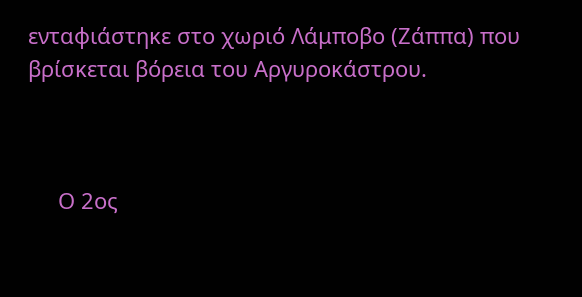ενταφιάστηκε στο χωριό Λάμποβο (Ζάππα) που βρίσκεται βόρεια του Αργυροκάστρου.



     Ο 2ος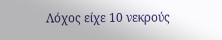Λόχος είχε 10 νεκρούς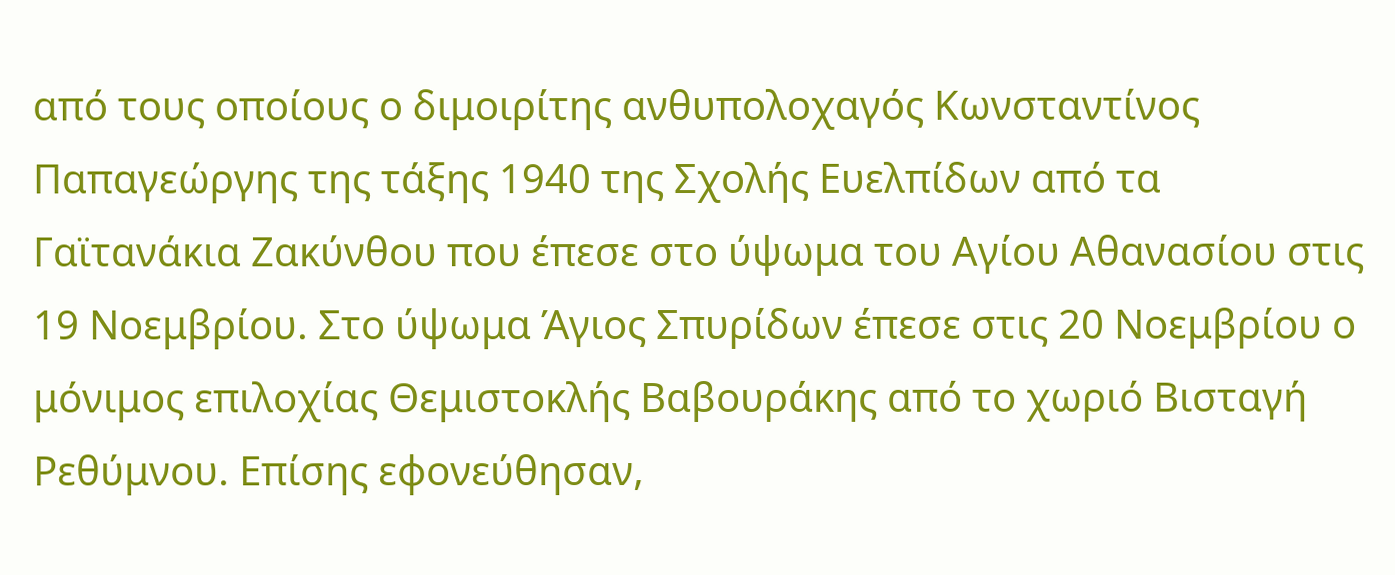από τους οποίους ο διμοιρίτης ανθυπολοχαγός Κωνσταντίνος Παπαγεώργης της τάξης 1940 της Σχολής Ευελπίδων από τα Γαϊτανάκια Ζακύνθου που έπεσε στο ύψωμα του Αγίου Αθανασίου στις 19 Νοεμβρίου. Στο ύψωμα Άγιος Σπυρίδων έπεσε στις 20 Νοεμβρίου ο μόνιμος επιλοχίας Θεμιστοκλής Βαβουράκης από το χωριό Βισταγή Ρεθύμνου. Επίσης εφονεύθησαν,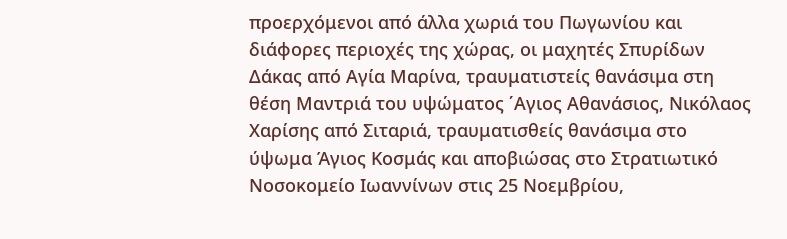προερχόμενοι από άλλα χωριά του Πωγωνίου και διάφορες περιοχές της χώρας, οι μαχητές Σπυρίδων Δάκας από Αγία Μαρίνα, τραυματιστείς θανάσιμα στη θέση Μαντριά του υψώματος ΄Αγιος Αθανάσιος, Νικόλαος Χαρίσης από Σιταριά, τραυματισθείς θανάσιμα στο ύψωμα Άγιος Κοσμάς και αποβιώσας στο Στρατιωτικό Νοσοκομείο Ιωαννίνων στις 25 Νοεμβρίου,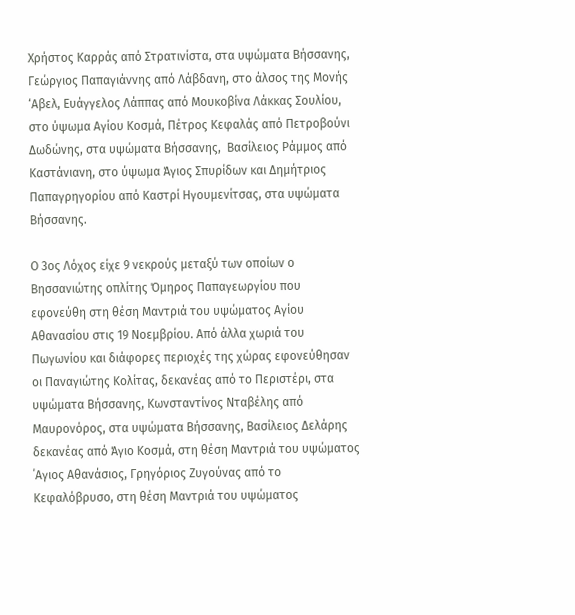Χρήστος Καρράς από Στρατινίστα, στα υψώματα Βήσσανης, Γεώργιος Παπαγιάννης από Λάβδανη, στο άλσος της Μονής ‘Αβελ, Ευάγγελος Λάππας από Μουκοβίνα Λάκκας Σουλίου, στο ύψωμα Αγίου Κοσμά, Πέτρος Κεφαλάς από Πετροβούνι Δωδώνης, στα υψώματα Βήσσανης,  Βασίλειος Ράμμος από Καστάνιανη, στο ύψωμα Άγιος Σπυρίδων και Δημήτριος Παπαγρηγορίου από Καστρί Ηγουμενίτσας, στα υψώματα Βήσσανης.

Ο 3ος Λόχος είχε 9 νεκρούς μεταξύ των οποίων ο Βησσανιώτης οπλίτης Όμηρος Παπαγεωργίου που εφονεύθη στη θέση Μαντριά του υψώματος Αγίου Αθανασίου στις 19 Νοεμβρίου. Από άλλα χωριά του Πωγωνίου και διάφορες περιοχές της χώρας εφονεύθησαν οι Παναγιώτης Κολίτας, δεκανέας από το Περιστέρι, στα υψώματα Βήσσανης, Κωνσταντίνος Νταβέλης από Μαυρονόρος, στα υψώματα Βήσσανης, Βασίλειος Δελάρης δεκανέας από Άγιο Κοσμά, στη θέση Μαντριά του υψώματος ΄Αγιος Αθανάσιος, Γρηγόριος Ζυγούνας από το Κεφαλόβρυσο, στη θέση Μαντριά του υψώματος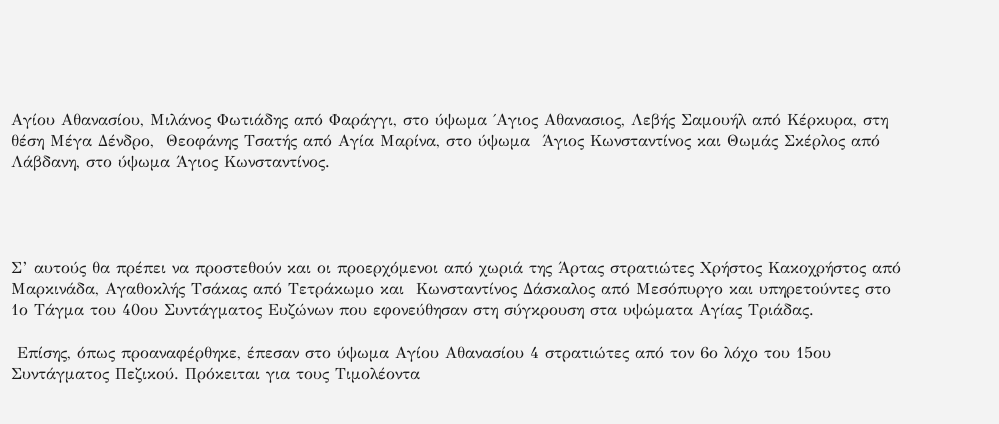Αγίου Αθανασίου, Μιλάνος Φωτιάδης από Φαράγγι, στο ύψωμα ΄Αγιος Αθανασιος, Λεβής Σαμουήλ από Κέρκυρα, στη θέση Μέγα Δένδρο,  Θεοφάνης Τσατής από Αγία Μαρίνα, στο ύψωμα  Άγιος Κωνσταντίνος και Θωμάς Σκέρλος από Λάβδανη, στο ύψωμα Άγιος Κωνσταντίνος.




Σ’ αυτούς θα πρέπει να προστεθούν και οι προερχόμενοι από χωριά της Άρτας στρατιώτες Χρήστος Κακοχρήστος από Μαρκινάδα, Αγαθοκλής Τσάκας από Τετράκωμο και  Κωνσταντίνος Δάσκαλος από Μεσόπυργο και υπηρετούντες στο 1ο Τάγμα του 40ου Συντάγματος Ευζώνων που εφονεύθησαν στη σύγκρουση στα υψώματα Αγίας Τριάδας.

 Επίσης, όπως προαναφέρθηκε, έπεσαν στο ύψωμα Αγίου Αθανασίου 4 στρατιώτες από τον 6ο λόχο του 15ου Συντάγματος Πεζικού. Πρόκειται για τους Τιμολέοντα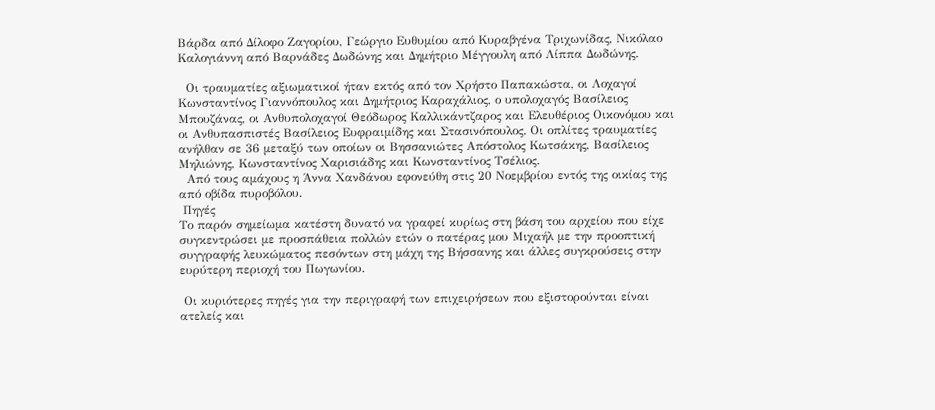Βάρδα από Δίλοφο Ζαγορίου, Γεώργιο Ευθυμίου από Κυραβγένα Τριχωνίδας, Νικόλαο Καλογιάννη από Βαρνάδες Δωδώνης και Δημήτριο Μέγγουλη από Λίππα Δωδώνης.

  Οι τραυματίες αξιωματικοί ήταν εκτός από τον Χρήστο Παπακώστα, οι Λοχαγοί Κωνσταντίνος Γιαννόπουλος και Δημήτριος Καραχάλιος, ο υπολοχαγός Βασίλειος Μπουζάνας, οι Ανθυπολοχαγοί Θεόδωρος Καλλικάντζαρος και Ελευθέριος Οικονόμου και οι Ανθυπασπιστές Βασίλειος Ευφραιμίδης και Στασινόπουλος. Οι οπλίτες τραυματίες ανήλθαν σε 36 μεταξύ των οποίων οι Βησσανιώτες Απόστολος Κωτσάκης, Βασίλειος Μηλιώνης, Κωνσταντίνος Χαρισιάδης και Κωνσταντίνος Τσέλιος.
  Από τους αμάχους η Άννα Χανδάνου εφονεύθη στις 20 Νοεμβρίου εντός της οικίας της από οβίδα πυροβόλου.
 Πηγές
Το παρόν σημείωμα κατέστη δυνατό να γραφεί κυρίως στη βάση του αρχείου που είχε συγκεντρώσει με προσπάθεια πολλών ετών ο πατέρας μου Μιχαήλ με την προοπτική συγγραφής λευκώματος πεσόντων στη μάχη της Βήσσανης και άλλες συγκρούσεις στην ευρύτερη περιοχή του Πωγωνίου.

 Οι κυριότερες πηγές για την περιγραφή των επιχειρήσεων που εξιστορούνται είναι ατελείς και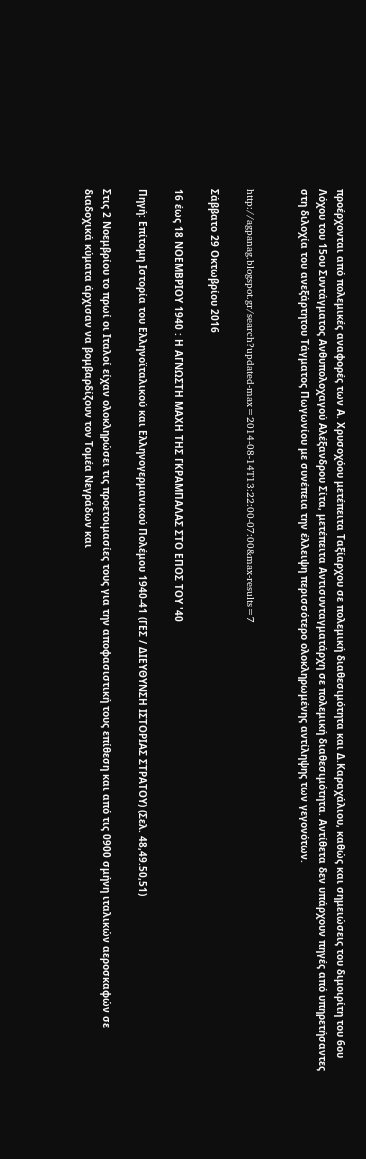προέρχονται από πολεμικές αναφορές των Α. Χρυσοχόου μετέπειτα Ταξίαρχου σε πολεμική διαθεσιμότητα και Δ.Καραχάλιου, καθώς και σημειώσεις του διμοιρίτη του 6ου Λόχου του 15ου Συντάγματος Ανθυπολοχαγού Αλέξανδρου Σίτα, μετέπειτα Αντισυνταγματάρχη σε πολεμική διαθεσιμότητα. Αντίθετα δεν υπάρχουν πηγές από υπηρετήσαντες στη διλοχία του ανεξάρτητου Τάγματος Πωγωνίου με συνέπεια την έλλειψη περισσότερο ολοκληρωμένης αντίληψης των γεγονότων.


http://agpanag.blogspot.gr/search?updated-max=2014-08-14T13:22:00-07:00&max-results=7

Σάββατο 29 Οκτωβρίου 2016

16 έως 18 ΝΟΕΜΒΡΙΟΥ 1940 : Η ΑΓΝΩΣΤΗ ΜΑΧΗ ΤΗΣ ΓΚΡΑΜΠΑΛΑΣ ΣΤΟ ΕΠΟΣ ΤΟΥ '40

Πηγή: Επίτομη Ιστορία του Ελληνοϊταλικού και Ελληνογερμανικού Πολέμου 1940-41 (ΓΕΣ / ΔΙΕΥΘΥΝΣΗ ΙΣΤΟΡΙΑΣ ΣΤΡΑΤΟΥ) (Σελ. 48,49.50,51)

Στις 2 Νοεμβρίου το πρωί οι Ιταλοί είχαν ολοκληρώσει τις προετοιμασίες τους για την αποφασιστική τους επίθεση και από τις 0900 σμήνη ιταλικών αεροσκαφών σε διαδοχικά κύματα άρχισαν να βομβαρδίζουν τον Τομέα Νεγράδων και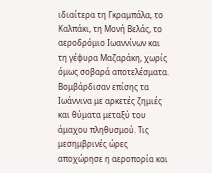ιδιαίτερα τη Γκραμπάλα, το Καλπάκι, τη Μονή Βελάς, το αεροδρόμιο Ιωαννίνων και τη γέφυρα Μαζαράκη, χωρίς όμως σοβαρά αποτελέσματα. Βομβάρδισαν επίσης τα Ιωάννινα με αρκετές ζημιές και θύματα μεταξύ του άμαχου πληθυσμού. Τις μεσημβρινές ώρες αποχώρησε η αεροπορία και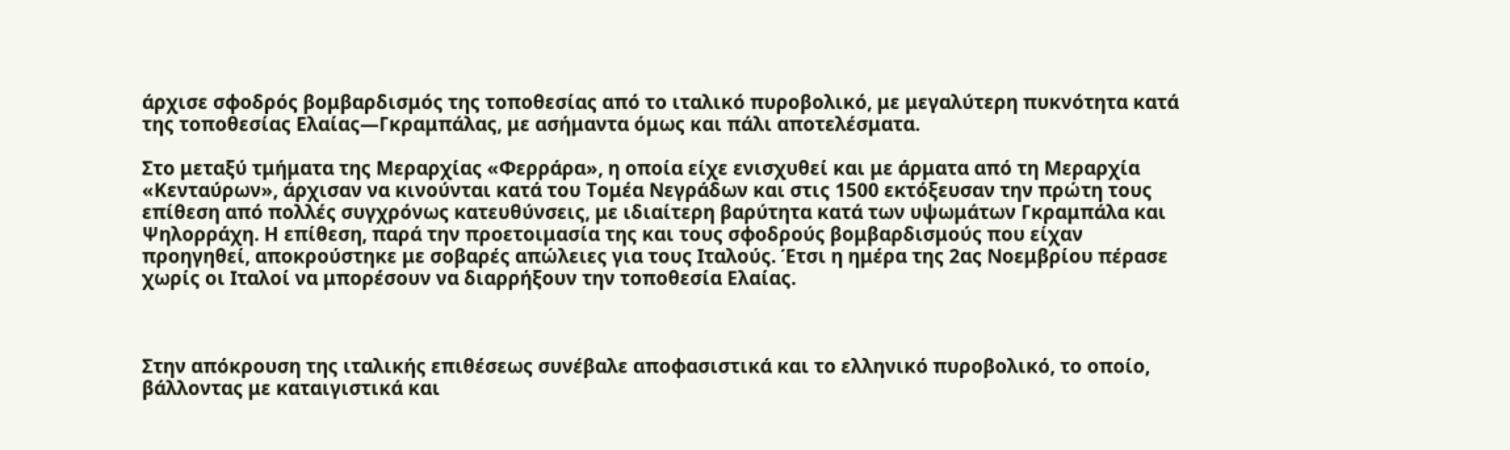άρχισε σφοδρός βομβαρδισμός της τοποθεσίας από το ιταλικό πυροβολικό, με μεγαλύτερη πυκνότητα κατά της τοποθεσίας Ελαίας—Γκραμπάλας, με ασήμαντα όμως και πάλι αποτελέσματα.

Στο μεταξύ τμήματα της Μεραρχίας «Φερράρα», η οποία είχε ενισχυθεί και με άρματα από τη Μεραρχία «Κενταύρων», άρχισαν να κινούνται κατά του Τομέα Νεγράδων και στις 1500 εκτόξευσαν την πρώτη τους επίθεση από πολλές συγχρόνως κατευθύνσεις, με ιδιαίτερη βαρύτητα κατά των υψωμάτων Γκραμπάλα και Ψηλορράχη. Η επίθεση, παρά την προετοιμασία της και τους σφοδρούς βομβαρδισμούς που είχαν προηγηθεί, αποκρούστηκε με σοβαρές απώλειες για τους Ιταλούς. Έτσι η ημέρα της 2ας Νοεμβρίου πέρασε χωρίς οι Ιταλοί να μπορέσουν να διαρρήξουν την τοποθεσία Ελαίας.



Στην απόκρουση της ιταλικής επιθέσεως συνέβαλε αποφασιστικά και το ελληνικό πυροβολικό, το οποίο, βάλλοντας με καταιγιστικά και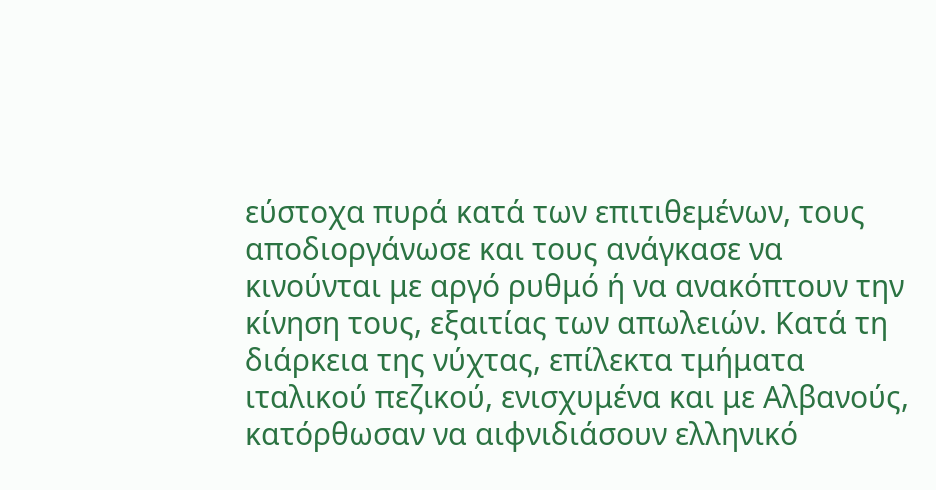εύστοχα πυρά κατά των επιτιθεμένων, τους αποδιοργάνωσε και τους ανάγκασε να κινούνται με αργό ρυθμό ή να ανακόπτουν την κίνηση τους, εξαιτίας των απωλειών. Κατά τη διάρκεια της νύχτας, επίλεκτα τμήματα ιταλικού πεζικού, ενισχυμένα και με Αλβανούς, κατόρθωσαν να αιφνιδιάσουν ελληνικό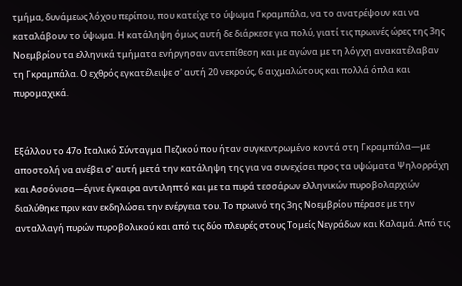τμήμα, δυνάμεως λόχου περίπου, που κατείχε το ύψωμα Γκραμπάλα, να το ανατρέψουν και να καταλάβουν το ύψωμα. Η κατάληψη όμως αυτή δε διάρκεσε για πολύ, γιατί τις πρωινές ώρες της 3ης Νοεμβρίου τα ελληνικά τμήματα ενήργησαν αντεπίθεση και με αγώνα με τη λόγχη ανακατέλαβαν τη Γκραμπάλα. Ο εχθρός εγκατέλειψε σ' αυτή 20 νεκρούς, 6 αιχμαλώτους και πολλά όπλα και πυρομαχικά.


Εξάλλου το 47ο Ιταλικό Σύνταγμα Πεζικού που ήταν συγκεντρωμένο κοντά στη Γκραμπάλα—με αποστολή να ανέβει σ' αυτή μετά την κατάληψη της για να συνεχίσει προς τα υψώματα Ψηλορράχη και Ασσόνισα—έγινε έγκαιρα αντιληπτό και με τα πυρά τεσσάρων ελληνικών πυροβολαρχιών διαλύθηκε πριν καν εκδηλώσει την ενέργεια του. Το πρωινό της 3ης Νοεμβρίου πέρασε με την ανταλλαγή πυρών πυροβολικού και από τις δύο πλευρές στους Τομείς Νεγράδων και Καλαμά. Από τις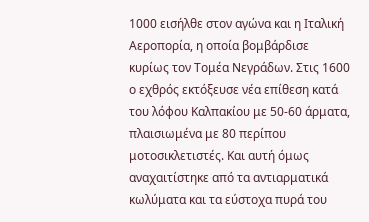1000 εισήλθε στον αγώνα και η Ιταλική Αεροπορία, η οποία βομβάρδισε κυρίως τον Τομέα Νεγράδων. Στις 1600 ο εχθρός εκτόξευσε νέα επίθεση κατά του λόφου Καλπακίου με 50-60 άρματα, πλαισιωμένα με 80 περίπου μοτοσικλετιστές. Και αυτή όμως αναχαιτίστηκε από τα αντιαρματικά κωλύματα και τα εύστοχα πυρά του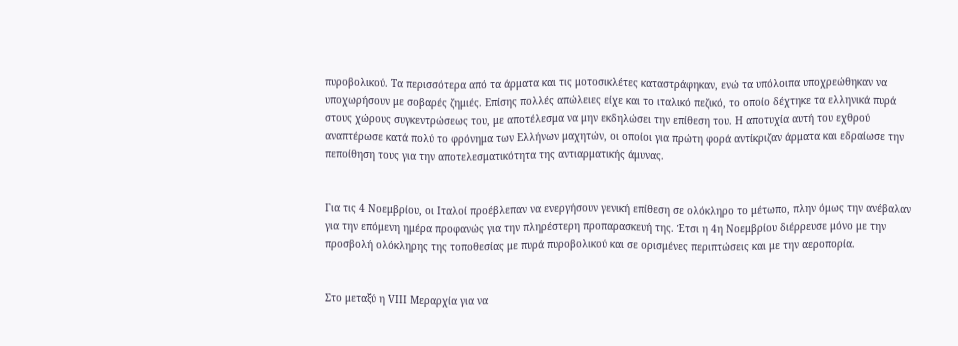πυροβολικού. Τα περισσότερα από τα άρματα και τις μοτοσικλέτες καταστράφηκαν, ενώ τα υπόλοιπα υποχρεώθηκαν να υποχωρήσουν με σοβαρές ζημιές. Επίσης πολλές απώλειες είχε και το ιταλικό πεζικό, το οποίο δέχτηκε τα ελληνικά πυρά στους χώρους συγκεντρώσεως του, με αποτέλεσμα να μην εκδηλώσει την επίθεση του. Η αποτυχία αυτή του εχθρού αναπτέρωσε κατά πολύ το φρόνημα των Ελλήνων μαχητών, οι οποίοι για πρώτη φορά αντίκριζαν άρματα και εδραίωσε την πεποίθηση τους για την αποτελεσματικότητα της αντιαρματικής άμυνας.


Για τις 4 Νοεμβρίου, οι Ιταλοί προέβλεπαν να ενεργήσουν γενική επίθεση σε ολόκληρο το μέτωπο, πλην όμως την ανέβαλαν για την επόμενη ημέρα προφανώς για την πληρέστερη προπαρασκευή της. Έτσι η 4η Νοεμβρίου διέρρευσε μόνο με την προσβολή ολόκληρης της τοποθεσίας με πυρά πυροβολικού και σε ορισμένες περιπτώσεις και με την αεροπορία.


Στο μεταξύ η VIII Μεραρχία για να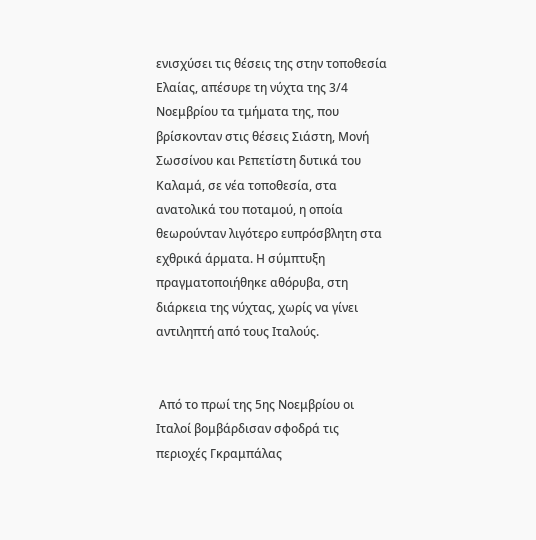ενισχύσει τις θέσεις της στην τοποθεσία Ελαίας, απέσυρε τη νύχτα της 3/4 Νοεμβρίου τα τμήματα της, που βρίσκονταν στις θέσεις Σιάστη, Μονή Σωσσίνου και Ρεπετίστη δυτικά του Καλαμά, σε νέα τοποθεσία, στα ανατολικά του ποταμού, η οποία θεωρούνταν λιγότερο ευπρόσβλητη στα εχθρικά άρματα. Η σύμπτυξη πραγματοποιήθηκε αθόρυβα, στη διάρκεια της νύχτας, χωρίς να γίνει αντιληπτή από τους Ιταλούς.


 Από το πρωί της 5ης Νοεμβρίου οι Ιταλοί βομβάρδισαν σφοδρά τις περιοχές Γκραμπάλας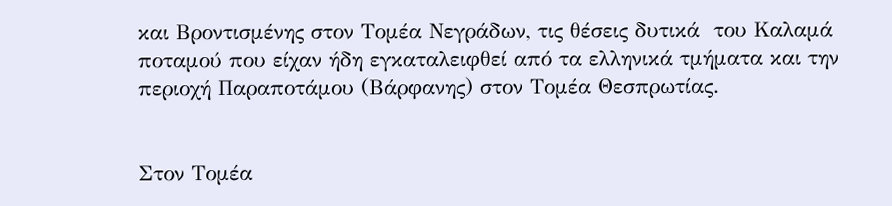και Βροντισμένης στον Τομέα Νεγράδων, τις θέσεις δυτικά  του Καλαμά ποταμού που είχαν ήδη εγκαταλειφθεί από τα ελληνικά τμήματα και την περιοχή Παραποτάμου (Βάρφανης) στον Τομέα Θεσπρωτίας.


Στον Τομέα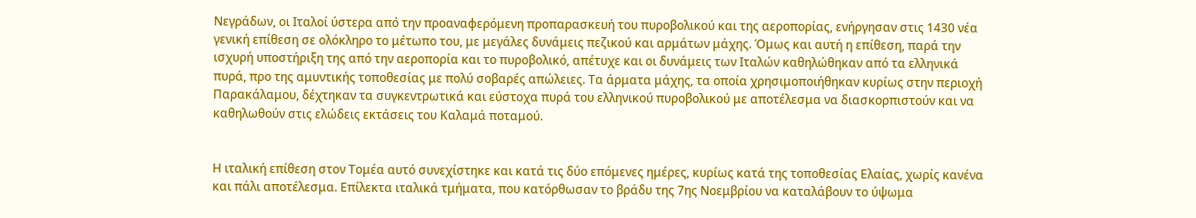Νεγράδων, οι Ιταλοί ύστερα από την προαναφερόμενη προπαρασκευή του πυροβολικού και της αεροπορίας, ενήργησαν στις 1430 νέα γενική επίθεση σε ολόκληρο το μέτωπο του, με μεγάλες δυνάμεις πεζικού και αρμάτων μάχης. Όμως και αυτή η επίθεση, παρά την ισχυρή υποστήριξη της από την αεροπορία και το πυροβολικό, απέτυχε και οι δυνάμεις των Ιταλών καθηλώθηκαν από τα ελληνικά πυρά, προ της αμυντικής τοποθεσίας με πολύ σοβαρές απώλειες. Τα άρματα μάχης, τα οποία χρησιμοποιήθηκαν κυρίως στην περιοχή Παρακάλαμου, δέχτηκαν τα συγκεντρωτικά και εύστοχα πυρά του ελληνικού πυροβολικού με αποτέλεσμα να διασκορπιστούν και να καθηλωθούν στις ελώδεις εκτάσεις του Καλαμά ποταμού.


Η ιταλική επίθεση στον Τομέα αυτό συνεχίστηκε και κατά τις δύο επόμενες ημέρες, κυρίως κατά της τοποθεσίας Ελαίας, χωρίς κανένα και πάλι αποτέλεσμα. Επίλεκτα ιταλικά τμήματα, που κατόρθωσαν το βράδυ της 7ης Νοεμβρίου να καταλάβουν το ύψωμα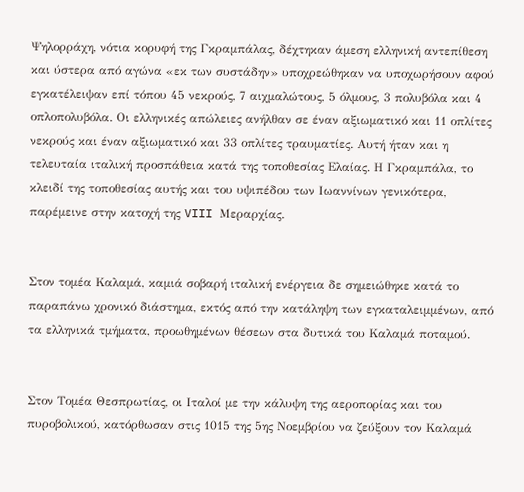Ψηλορράχη, νότια κορυφή της Γκραμπάλας, δέχτηκαν άμεση ελληνική αντεπίθεση και ύστερα από αγώνα «εκ των συστάδην» υποχρεώθηκαν να υποχωρήσουν αφού εγκατέλειψαν επί τόπου 45 νεκρούς, 7 αιχμαλώτους, 5 όλμους, 3 πολυβόλα και 4 οπλοπολυβόλα. Οι ελληνικές απώλειες ανήλθαν σε έναν αξιωματικό και 11 οπλίτες νεκρούς και έναν αξιωματικό και 33 οπλίτες τραυματίες. Αυτή ήταν και η τελευταία ιταλική προσπάθεια κατά της τοποθεσίας Ελαίας. Η Γκραμπάλα, το κλειδί της τοποθεσίας αυτής και του υψιπέδου των Ιωαννίνων γενικότερα, παρέμεινε στην κατοχή της VIII Μεραρχίας.


Στον τομέα Καλαμά, καμιά σοβαρή ιταλική ενέργεια δε σημειώθηκε κατά το παραπάνω χρονικό διάστημα, εκτός από την κατάληψη των εγκαταλειμμένων, από τα ελληνικά τμήματα, προωθημένων θέσεων στα δυτικά του Καλαμά ποταμού.


Στον Τομέα Θεσπρωτίας, οι Ιταλοί με την κάλυψη της αεροπορίας και του πυροβολικού, κατόρθωσαν στις 1015 της 5ης Νοεμβρίου να ζεύξουν τον Καλαμά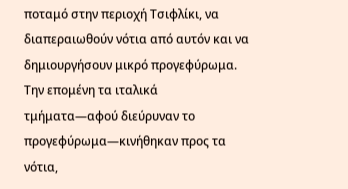ποταμό στην περιοχή Τσιφλίκι, να διαπεραιωθούν νότια από αυτόν και να δημιουργήσουν μικρό προγεφύρωμα. Την επομένη τα ιταλικά τμήματα—αφού διεύρυναν το προγεφύρωμα—κινήθηκαν προς τα νότια,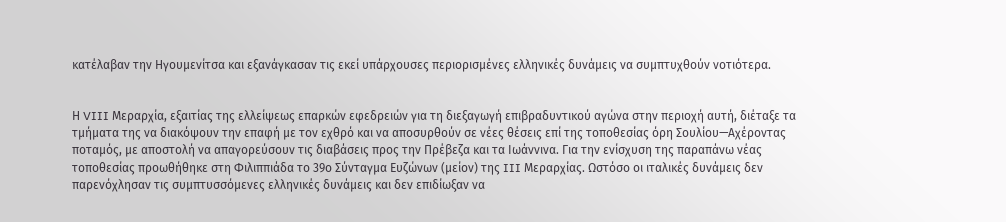κατέλαβαν την Ηγουμενίτσα και εξανάγκασαν τις εκεί υπάρχουσες περιορισμένες ελληνικές δυνάμεις να συμπτυχθούν νοτιότερα.


Η VIII Μεραρχία, εξαιτίας της ελλείψεως επαρκών εφεδρειών για τη διεξαγωγή επιβραδυντικού αγώνα στην περιοχή αυτή, διέταξε τα τμήματα της να διακόψουν την επαφή με τον εχθρό και να αποσυρθούν σε νέες θέσεις επί της τοποθεσίας όρη Σουλίου—Αχέροντας ποταμός, με αποστολή να απαγορεύσουν τις διαβάσεις προς την Πρέβεζα και τα Ιωάννινα. Για την ενίσχυση της παραπάνω νέας τοποθεσίας προωθήθηκε στη Φιλιππιάδα το 39ο Σύνταγμα Ευζώνων (μείον) της III Μεραρχίας. Ωστόσο οι ιταλικές δυνάμεις δεν παρενόχλησαν τις συμπτυσσόμενες ελληνικές δυνάμεις και δεν επιδίωξαν να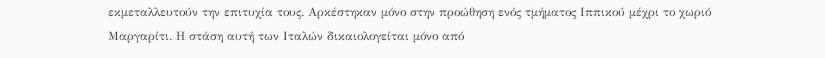εκμεταλλευτούν την επιτυχία τους. Αρκέστηκαν μόνο στην προώθηση ενός τμήματος Ιππικού μέχρι το χωριό Μαργαρίτι. Η στάση αυτή των Ιταλών δικαιολογείται μόνο από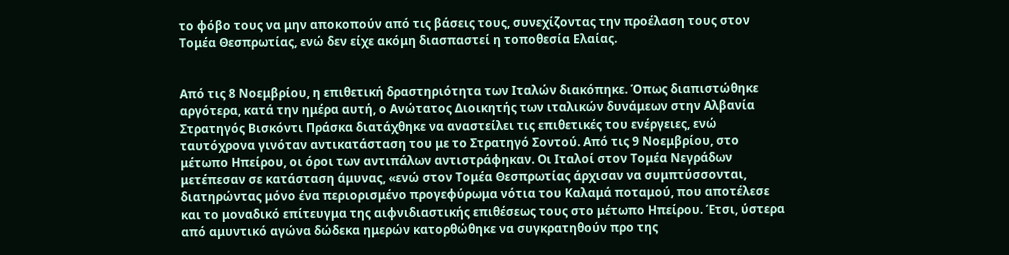το φόβο τους να μην αποκοπούν από τις βάσεις τους, συνεχίζοντας την προέλαση τους στον Τομέα Θεσπρωτίας, ενώ δεν είχε ακόμη διασπαστεί η τοποθεσία Ελαίας.


Από τις 8 Νοεμβρίου, η επιθετική δραστηριότητα των Ιταλών διακόπηκε. Όπως διαπιστώθηκε αργότερα, κατά την ημέρα αυτή, ο Ανώτατος Διοικητής των ιταλικών δυνάμεων στην Αλβανία Στρατηγός Βισκόντι Πράσκα διατάχθηκε να αναστείλει τις επιθετικές του ενέργειες, ενώ ταυτόχρονα γινόταν αντικατάσταση του με το Στρατηγό Σοντού. Από τις 9 Νοεμβρίου, στο μέτωπο Ηπείρου, οι όροι των αντιπάλων αντιστράφηκαν. Οι Ιταλοί στον Τομέα Νεγράδων μετέπεσαν σε κατάσταση άμυνας, «ενώ στον Τομέα Θεσπρωτίας άρχισαν να συμπτύσσονται, διατηρώντας μόνο ένα περιορισμένο προγεφύρωμα νότια του Καλαμά ποταμού, που αποτέλεσε και το μοναδικό επίτευγμα της αιφνιδιαστικής επιθέσεως τους στο μέτωπο Ηπείρου. Έτσι, ύστερα από αμυντικό αγώνα δώδεκα ημερών κατορθώθηκε να συγκρατηθούν προ της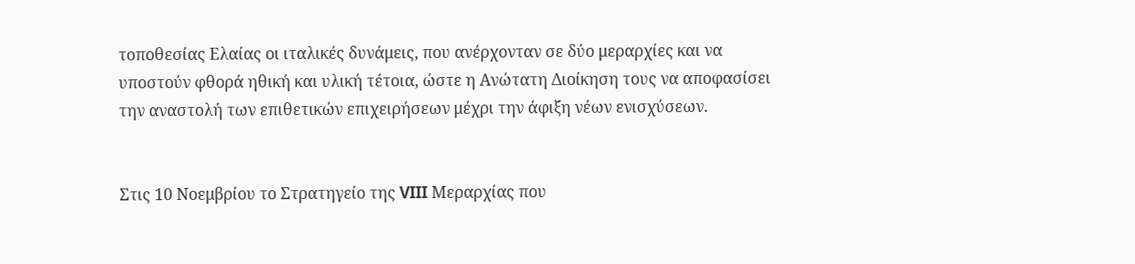τοποθεσίας Ελαίας οι ιταλικές δυνάμεις, που ανέρχονταν σε δύο μεραρχίες και να υποστούν φθορά ηθική και υλική τέτοια, ώστε η Ανώτατη Διοίκηση τους να αποφασίσει την αναστολή των επιθετικών επιχειρήσεων μέχρι την άφιξη νέων ενισχύσεων.


Στις 10 Νοεμβρίου το Στρατηγείο της VIII Μεραρχίας που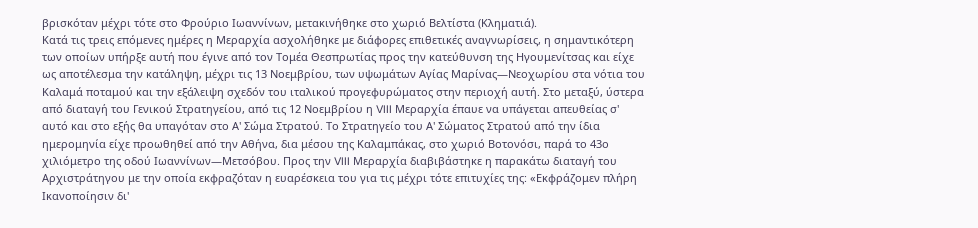βρισκόταν μέχρι τότε στο Φρούριο Ιωαννίνων, μετακινήθηκε στο χωριό Βελτίστα (Κληματιά).
Κατά τις τρεις επόμενες ημέρες η Μεραρχία ασχολήθηκε με διάφορες επιθετικές αναγνωρίσεις, η σημαντικότερη των οποίων υπήρξε αυτή που έγινε από τον Τομέα Θεσπρωτίας προς την κατεύθυνση της Ηγουμενίτσας και είχε ως αποτέλεσμα την κατάληψη, μέχρι τις 13 Νοεμβρίου, των υψωμάτων Αγίας Μαρίνας—Νεοχωρίου στα νότια του Καλαμά ποταμού και την εξάλειψη σχεδόν του ιταλικού προγεφυρώματος στην περιοχή αυτή. Στο μεταξύ, ύστερα από διαταγή του Γενικού Στρατηγείου, από τις 12 Νοεμβρίου η VIII Μεραρχία έπαυε να υπάγεται απευθείας σ' αυτό και στο εξής θα υπαγόταν στο Α' Σώμα Στρατού. Το Στρατηγείο του Α' Σώματος Στρατού από την ίδια ημερομηνία είχε προωθηθεί από την Αθήνα, δια μέσου της Καλαμπάκας, στο χωριό Βοτονόσι, παρά το 43ο χιλιόμετρο της οδού Ιωαννίνων—Μετσόβου. Προς την VIII Μεραρχία διαβιβάστηκε η παρακάτω διαταγή του Αρχιστράτηγου με την οποία εκφραζόταν η ευαρέσκεια του για τις μέχρι τότε επιτυχίες της: «Εκφράζομεν πλήρη Ικανοποίησιν δι'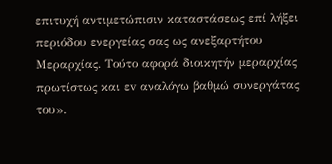επιτυχή αντιμετώπισιν καταστάσεως επί λήξει περιόδου ενεργείας σας ως ανεξαρτήτου Μεραρχίας. Τούτο αφορά διοικητήν μεραρχίας πρωτίστως και εv αναλόγω βαθμώ συνεργάτας του».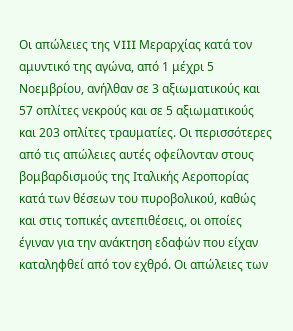Οι απώλειες της VIII Μεραρχίας κατά τον αμυντικό της αγώνα, από 1 μέχρι 5 Νοεμβρίου, ανήλθαν σε 3 αξιωματικούς και 57 οπλίτες νεκρούς και σε 5 αξιωματικούς και 203 οπλίτες τραυματίες. Οι περισσότερες από τις απώλειες αυτές οφείλονταν στους βομβαρδισμούς της Ιταλικής Αεροπορίας κατά των θέσεων του πυροβολικού, καθώς και στις τοπικές αντεπιθέσεις, οι οποίες έγιναν για την ανάκτηση εδαφών που είχαν καταληφθεί από τον εχθρό. Οι απώλειες των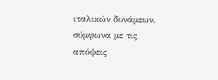ιταλικών δυνάμεων, σύμφωνα με τις απόψεις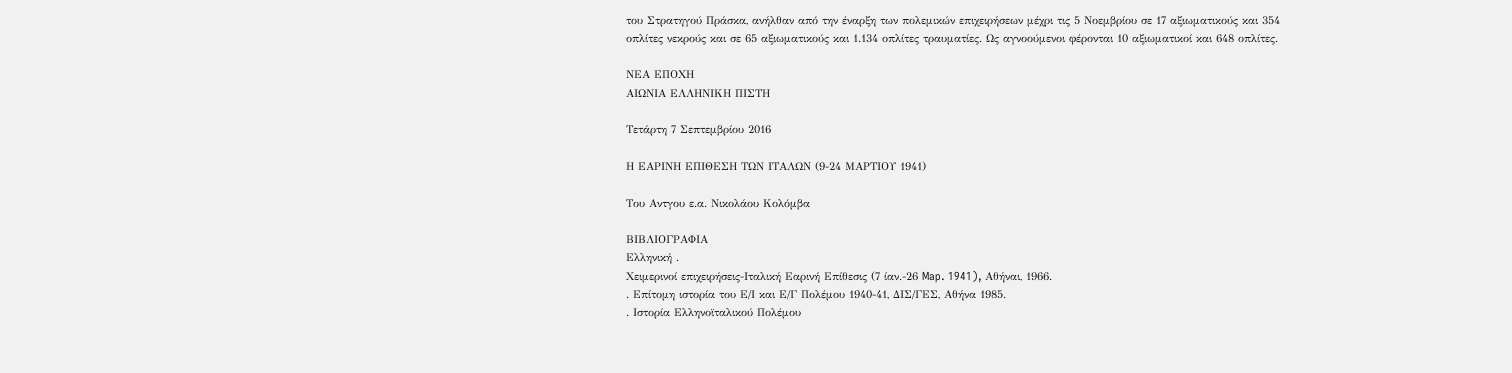του Στρατηγού Πράσκα, ανήλθαν από την έναρξη των πολεμικών επιχειρήσεων μέχρι τις 5 Νοεμβρίου σε 17 αξιωματικούς και 354 οπλίτες νεκρούς και σε 65 αξιωματικούς και 1.134 οπλίτες τραυματίες. Ως αγνοούμενοι φέρονται 10 αξιωματικοί και 648 οπλίτες.

ΝΕΑ ΕΠΟΧΗ
ΑΙΩΝΙΑ ΕΛΛΗΝΙΚΗ ΠΙΣΤΗ

Τετάρτη 7 Σεπτεμβρίου 2016

Η ΕΑΡΙΝΗ ΕΠΙΘΕΣΗ ΤΩΝ ΙΤΑΛΩΝ (9-24 ΜΑΡΤΙΟΥ 1941)

Του Αντγου ε.α. Νικολάου Κολόμβα

ΒΙΒΛΙΟΓΡΑΦΙΑ
Ελληνική .
Χειμερινοί επιχειρήσεις-Ιταλική Εαρινή Επίθεσις (7 ίαν.-26 Map. 1941), Αθήναι, 1966.
. Επίτομη ιστορία του Ε/Ι και Ε/Γ Πολέμου 1940-41, ΔΙΣ/ΓΕΣ, Αθήνα 1985.
. Ιστορία Ελληνοϊταλικού Πολέμου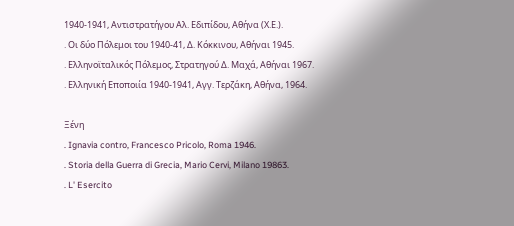1940-1941, Αντιστρατήγου Αλ. Εδιπίδου, Αθήνα (Χ.Ε.).
. Οι δύο Πόλεμοι του 1940-41, Δ. Κόκκινου, Αθήναι 1945.
. Ελληνοϊταλικός Πόλεμος, Στρατηγού Δ. Μαχά, Αθήναι 1967.
. Ελληνική Εποποιία 1940-1941, Αγγ. Τερζάκη, Αθήνα, 1964.

Ξένη
. Ignavia contro, Francesco Pricolo, Roma 1946.
. Storia della Guerra di Grecia, Mario Cervi, Milano 19863.
. L' Esercito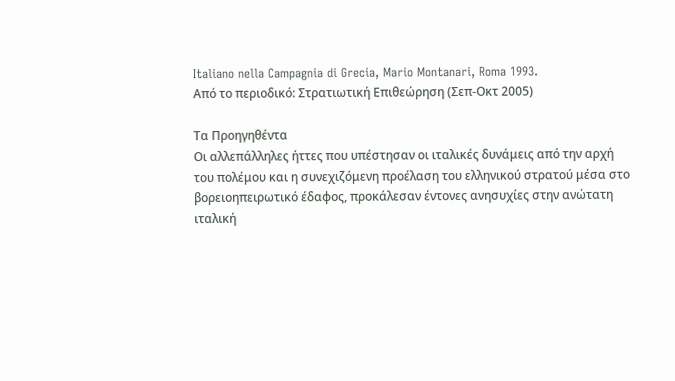Italiano nella Campagnia di Grecia, Mario Montanari, Roma 1993.
Από το περιοδικό: Στρατιωτική Επιθεώρηση (Σεπ-Οκτ 2005)

Τα Προηγηθέντα
Οι αλλεπάλληλες ήττες που υπέστησαν οι ιταλικές δυνάμεις από την αρχή του πολέμου και η συνεχιζόμενη προέλαση του ελληνικού στρατού μέσα στο βορειοηπειρωτικό έδαφος, προκάλεσαν έντονες ανησυχίες στην ανώτατη ιταλική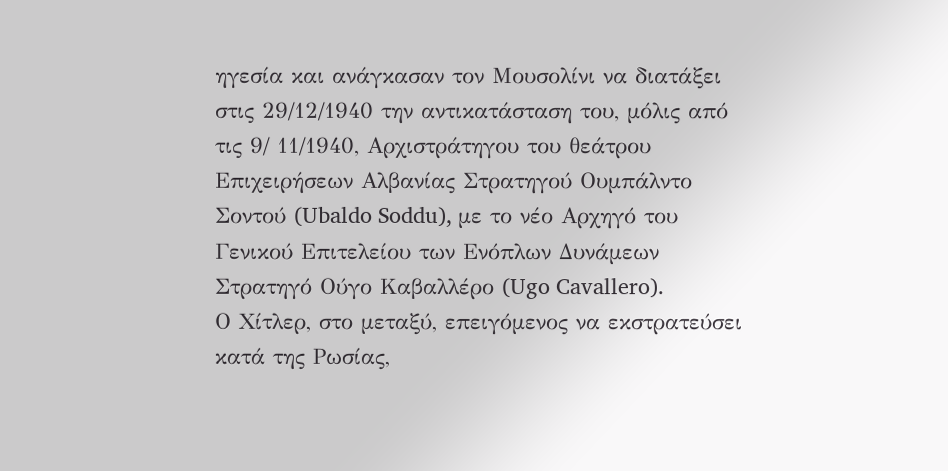ηγεσία και ανάγκασαν τον Μουσολίνι να διατάξει στις 29/12/1940 την αντικατάσταση του, μόλις από τις 9/ 11/1940, Αρχιστράτηγου του θεάτρου Επιχειρήσεων Αλβανίας Στρατηγού Ουμπάλντο Σοντού (Ubaldo Soddu), με το νέο Αρχηγό του Γενικού Επιτελείου των Ενόπλων Δυνάμεων Στρατηγό Ούγο Καβαλλέρο (Ugo Cavallero).
Ο Χίτλερ, στο μεταξύ, επειγόμενος να εκστρατεύσει κατά της Ρωσίας,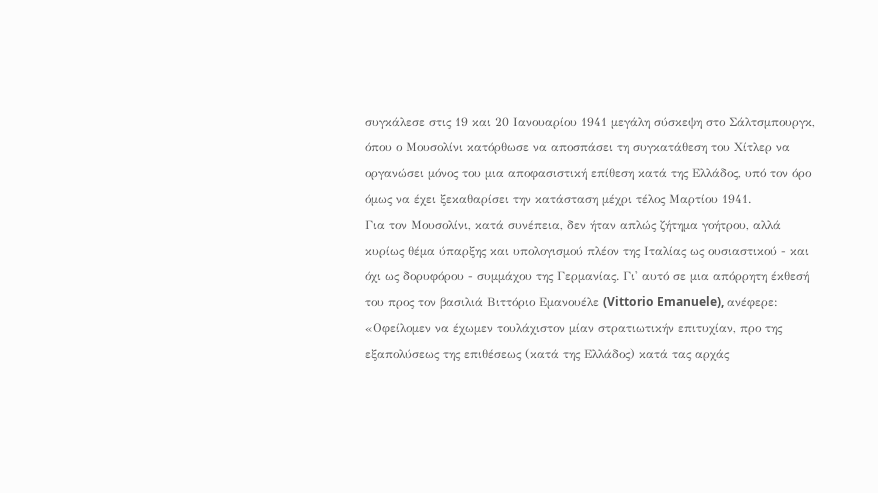συγκάλεσε στις 19 και 20 Ιανουαρίου 1941 μεγάλη σύσκεψη στο Σάλτσμπουργκ, όπου ο Μουσολίνι κατόρθωσε να αποσπάσει τη συγκατάθεση του Χίτλερ να οργανώσει μόνος του μια αποφασιστική επίθεση κατά της Ελλάδος, υπό τον όρο όμως να έχει ξεκαθαρίσει την κατάσταση μέχρι τέλος Μαρτίου 1941.
Για τον Μουσολίνι, κατά συνέπεια, δεν ήταν απλώς ζήτημα γοήτρου, αλλά κυρίως θέμα ύπαρξης και υπολογισμού πλέον της Ιταλίας ως ουσιαστικού - και όχι ως δορυφόρου - συμμάχου της Γερμανίας. Γι' αυτό σε μια απόρρητη έκθεσή του προς τον βασιλιά Βιττόριο Εμανουέλε (Vittorio Emanuele), ανέφερε: «Οφείλομεν να έχωμεν τουλάχιστον μίαν στρατιωτικήν επιτυχίαν, προ της εξαπολύσεως της επιθέσεως (κατά της Ελλάδος) κατά τας αρχάς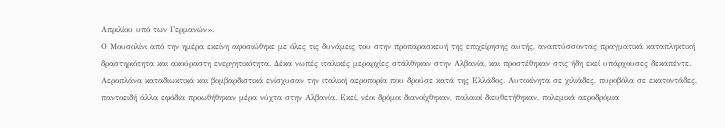Απριλίου υπό των Γερμανών».
Ο Μουσολίνι από την ημέρα εκείνη αφοσιώθηκε με όλες τις δυνάμεις του στην προπαρασκευή της επιχείρησης αυτής, αναπτύσσοντας πραγματικά καταπληκτική δραστηριότητα και ακούραστη ενεργητικότητα. Δέκα νωπές ιταλικές μεραρχίες στάλθηκαν στην Αλβανία, και προστέθηκαν στις ήδη εκεί υπάρχουσες δεκαπέντε. Αεροπλάνα καταδιωκτικά και βομβαρδιστικά ενίσχυσαν την ιταλική αεροπορία που δρούσε κατά της Ελλάδος. Αυτοκίνητα σε χιλιάδες, πυροβόλα σε εκατοντάδες, παντοειδή άλλα εφόδια προωθήθηκαν μέρα νύχτα στην Αλβανία. Εκεί, νέοι δρόμοι διανοίχθηκαν, παλαιοί διευθετήθηκαν, πολεμικά αεροδρόμια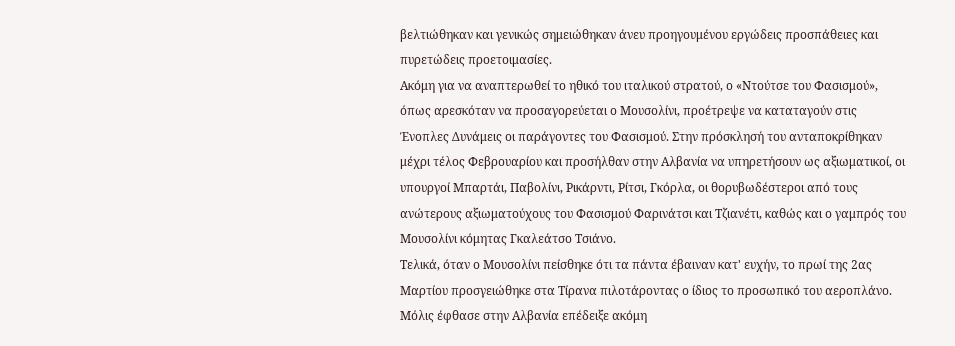βελτιώθηκαν και γενικώς σημειώθηκαν άνευ προηγουμένου εργώδεις προσπάθειες και πυρετώδεις προετοιμασίες.
Ακόμη για να αναπτερωθεί το ηθικό του ιταλικού στρατού, ο «Ντούτσε του Φασισμού», όπως αρεσκόταν να προσαγορεύεται ο Μουσολίνι, προέτρεψε να καταταγούν στις Ένοπλες Δυνάμεις οι παράγοντες του Φασισμού. Στην πρόσκλησή του ανταποκρίθηκαν μέχρι τέλος Φεβρουαρίου και προσήλθαν στην Αλβανία να υπηρετήσουν ως αξιωματικοί, οι υπουργοί Μπαρτάι, Παβολίνι, Ρικάρντι, Ρίτσι, Γκόρλα, οι θορυβωδέστεροι από τους ανώτερους αξιωματούχους του Φασισμού Φαρινάτσι και Τζιανέτι, καθώς και ο γαμπρός του Μουσολίνι κόμητας Γκαλεάτσο Τσιάνο.
Τελικά, όταν ο Μουσολίνι πείσθηκε ότι τα πάντα έβαιναν κατ' ευχήν, το πρωί της 2ας Μαρτίου προσγειώθηκε στα Τίρανα πιλοτάροντας ο ίδιος το προσωπικό του αεροπλάνο. Μόλις έφθασε στην Αλβανία επέδειξε ακόμη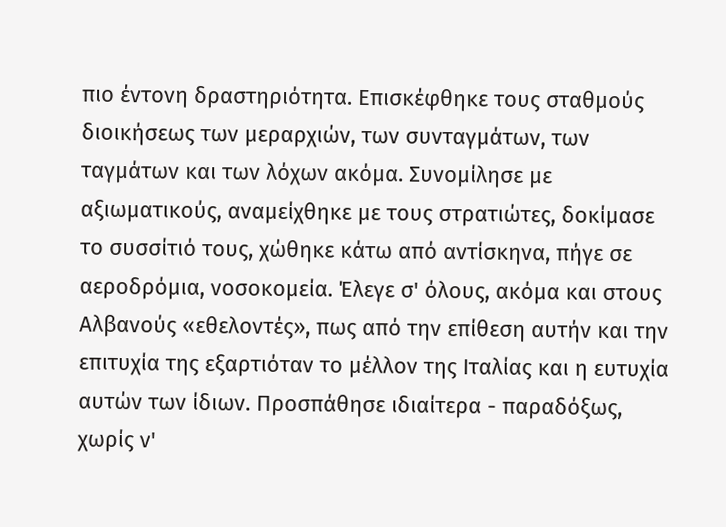πιο έντονη δραστηριότητα. Επισκέφθηκε τους σταθμούς διοικήσεως των μεραρχιών, των συνταγμάτων, των ταγμάτων και των λόχων ακόμα. Συνομίλησε με αξιωματικούς, αναμείχθηκε με τους στρατιώτες, δοκίμασε το συσσίτιό τους, χώθηκε κάτω από αντίσκηνα, πήγε σε αεροδρόμια, νοσοκομεία. Έλεγε σ' όλους, ακόμα και στους Αλβανούς «εθελοντές», πως από την επίθεση αυτήν και την επιτυχία της εξαρτιόταν το μέλλον της Ιταλίας και η ευτυχία αυτών των ίδιων. Προσπάθησε ιδιαίτερα - παραδόξως, χωρίς ν'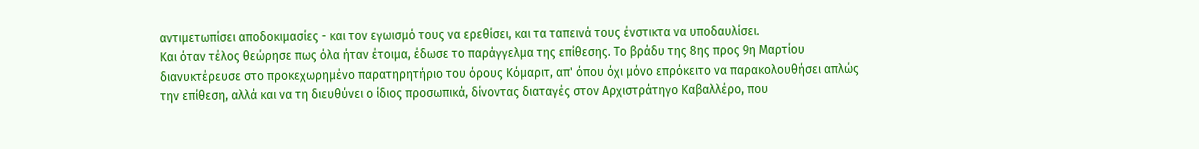αντιμετωπίσει αποδοκιμασίες - και τον εγωισμό τους να ερεθίσει, και τα ταπεινά τους ένστικτα να υποδαυλίσει.
Και όταν τέλος θεώρησε πως όλα ήταν έτοιμα, έδωσε το παράγγελμα της επίθεσης. Το βράδυ της 8ης προς 9η Μαρτίου διανυκτέρευσε στο προκεχωρημένο παρατηρητήριο του όρους Κόμαριτ, απ' όπου όχι μόνο επρόκειτο να παρακολουθήσει απλώς την επίθεση, αλλά και να τη διευθύνει ο ίδιος προσωπικά, δίνοντας διαταγές στον Αρχιστράτηγο Καβαλλέρο, που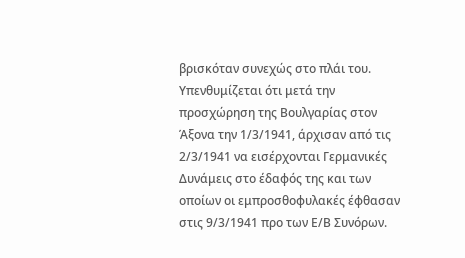βρισκόταν συνεχώς στο πλάι του.
Υπενθυμίζεται ότι μετά την προσχώρηση της Βουλγαρίας στον Άξονα την 1/3/1941, άρχισαν από τις 2/3/1941 να εισέρχονται Γερμανικές Δυνάμεις στο έδαφός της και των οποίων οι εμπροσθοφυλακές έφθασαν στις 9/3/1941 προ των Ε/Β Συνόρων.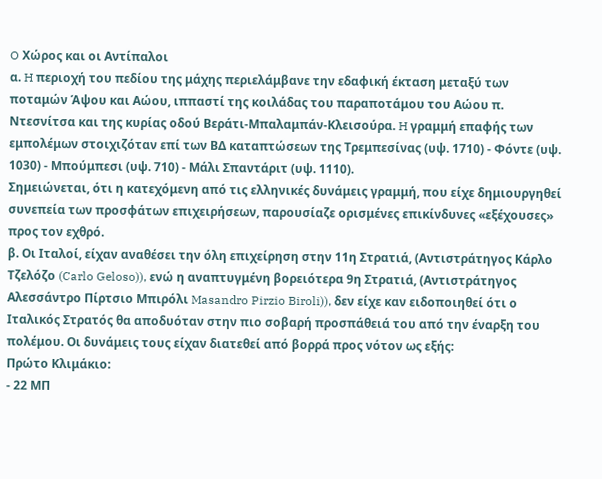O Χώρος και οι Αντίπαλοι
α. H περιοχή του πεδίου της μάχης περιελάμβανε την εδαφική έκταση μεταξύ των ποταμών Άψου και Αώου, ιππαστί της κοιλάδας του παραποτάμου του Αώου π. Ντεσνίτσα και της κυρίας οδού Βεράτι-Μπαλαμπάν-Κλεισούρα. H γραμμή επαφής των εμπολέμων στοιχιζόταν επί των ΒΔ καταπτώσεων της Τρεμπεσίνας (υψ. 1710) - Φόντε (υψ. 1030) - Μπούμπεσι (υψ. 710) - Μάλι Σπαντάριτ (υψ. 1110).
Σημειώνεται, ότι η κατεχόμενη από τις ελληνικές δυνάμεις γραμμή, που είχε δημιουργηθεί συνεπεία των προσφάτων επιχειρήσεων, παρουσίαζε ορισμένες επικίνδυνες «εξέχουσες» προς τον εχθρό.
β. Οι Ιταλοί, είχαν αναθέσει την όλη επιχείρηση στην 11η Στρατιά, (Αντιστράτηγος Κάρλο Τζελόζο (Carlo Geloso)), ενώ η αναπτυγμένη βορειότερα 9η Στρατιά, (Αντιστράτηγος Αλεσσάντρο Πίρτσιο Μπιρόλι Masandro Pirzio Biroli)), δεν είχε καν ειδοποιηθεί ότι ο Ιταλικός Στρατός θα αποδυόταν στην πιο σοβαρή προσπάθειά του από την έναρξη του πολέμου. Οι δυνάμεις τους είχαν διατεθεί από βορρά προς νότον ως εξής:
Πρώτο Κλιμάκιο:
- 22 ΜΠ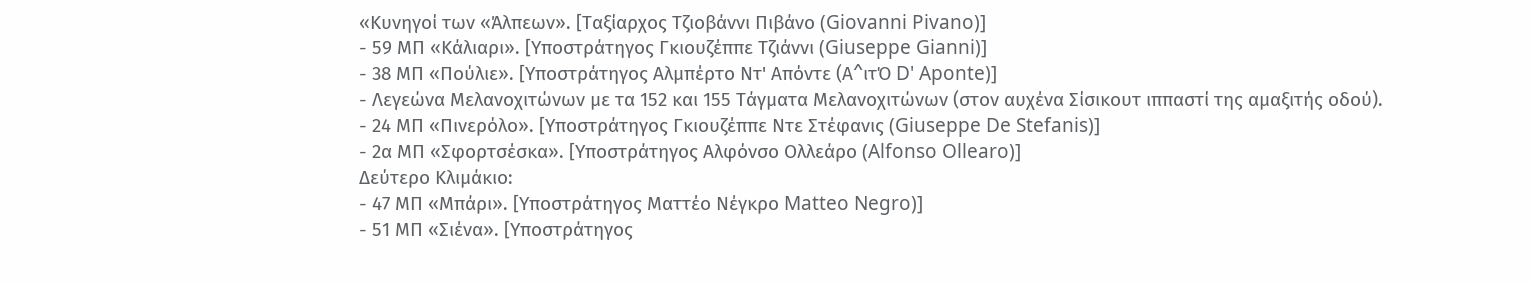«Κυνηγοί των «Άλπεων». [Ταξίαρχος Τζιοβάννι Πιβάνο (Giovanni Pivano)]
- 59 ΜΠ «Κάλιαρι». [Υποστράτηγος Γκιουζέππε Τζιάννι (Giuseppe Gianni)]
- 38 ΜΠ «Πούλιε». [Υποστράτηγος Αλμπέρτο Ντ' Απόντε (Α^ιτΌ D' Aponte)]
- Λεγεώνα Μελανοχιτώνων με τα 152 και 155 Τάγματα Μελανοχιτώνων (στον αυχένα Σίσικουτ ιππαστί της αμαξιτής οδού).
- 24 ΜΠ «Πινερόλο». [Υποστράτηγος Γκιουζέππε Ντε Στέφανις (Giuseppe De Stefanis)]
- 2α ΜΠ «Σφορτσέσκα». [Υποστράτηγος Αλφόνσο Ολλεάρο (Alfonso Ollearo)]
Δεύτερο Κλιμάκιο:
- 47 ΜΠ «Μπάρι». [Υποστράτηγος Ματτέο Νέγκρο Matteo Negro)]
- 51 ΜΠ «Σιένα». [Υποστράτηγος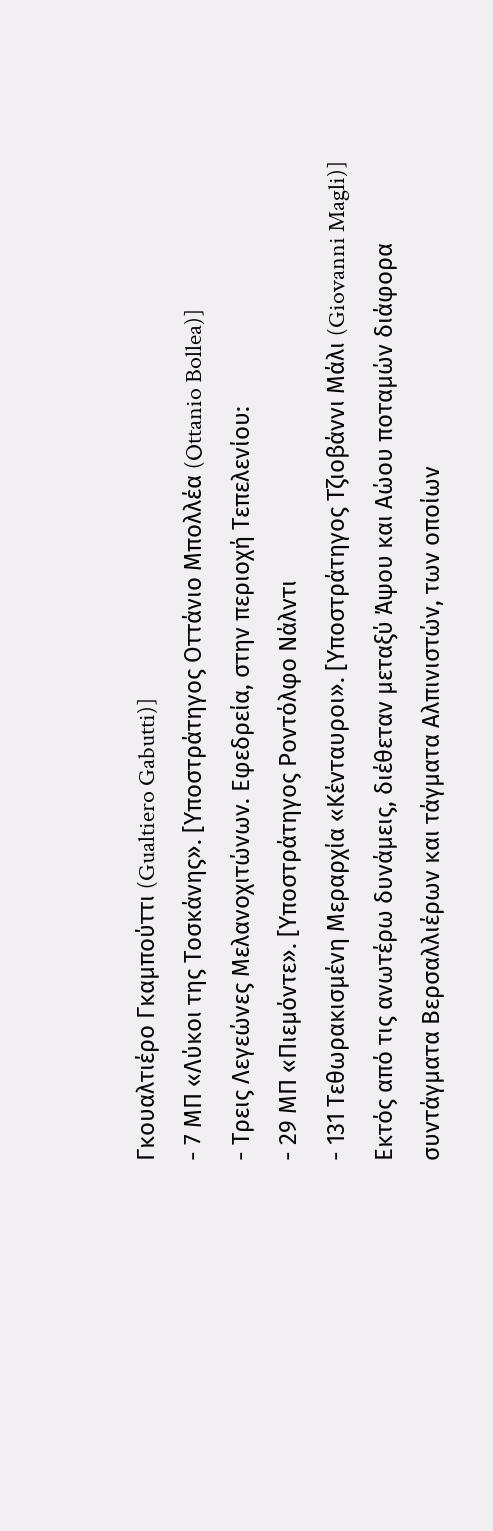Γκουαλτιέρο Γκαμπούττι (Gualtiero Gabutti)]
- 7 ΜΠ «Λύκοι της Τοσκάνης». [Υποστράτηγος Οττάνιο Μπολλέα (Ottanio Bollea)]
- Τρεις Λεγεώνες Μελανοχιτώνων. Εφεδρεία, στην περιοχή Τεπελενίου:
- 29 ΜΠ «Πιεμόντε». [Υποστράτηγος Ροντόλφο Νάλντι
- 131 Τεθωρακισμένη Μεραρχία «Κένταυροι». [Υποστράτηγος Τζιοβάννι Μάλι (Giovanni Magli)] Εκτός από τις ανωτέρω δυνάμεις, διέθεταν μεταξύ Άψου και Αώου ποταμών διάφορα συντάγματα Βερσαλλιέρων και τάγματα Αλπινιστών, των οποίων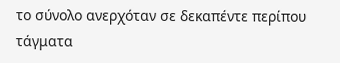το σύνολο ανερχόταν σε δεκαπέντε περίπου τάγματα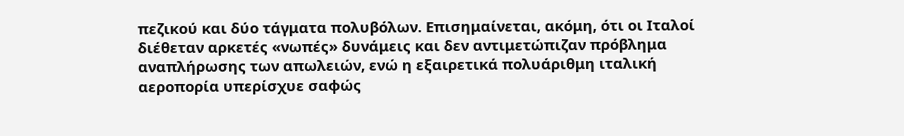πεζικού και δύο τάγματα πολυβόλων. Επισημαίνεται, ακόμη, ότι οι Ιταλοί διέθεταν αρκετές «νωπές» δυνάμεις και δεν αντιμετώπιζαν πρόβλημα αναπλήρωσης των απωλειών, ενώ η εξαιρετικά πολυάριθμη ιταλική αεροπορία υπερίσχυε σαφώς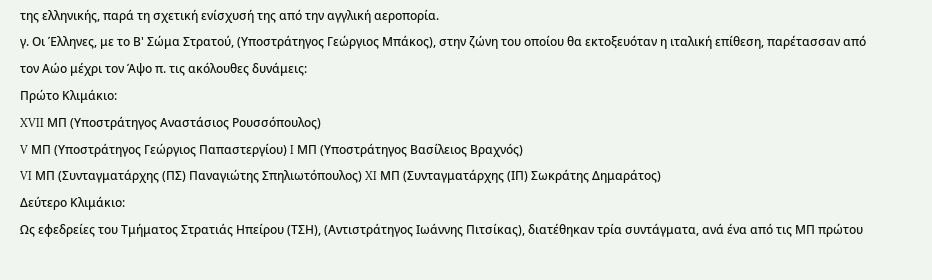της ελληνικής, παρά τη σχετική ενίσχυσή της από την αγγλική αεροπορία.
γ. Οι Έλληνες, με το Β' Σώμα Στρατού, (Υποστράτηγος Γεώργιος Μπάκος), στην ζώνη του οποίου θα εκτοξευόταν η ιταλική επίθεση, παρέτασσαν από τον Αώο μέχρι τον Άψο π. τις ακόλουθες δυνάμεις:
Πρώτο Κλιμάκιο:
XVII ΜΠ (Υποστράτηγος Αναστάσιος Ρουσσόπουλος)
V ΜΠ (Υποστράτηγος Γεώργιος Παπαστεργίου) I ΜΠ (Υποστράτηγος Βασίλειος Βραχνός)
VI ΜΠ (Συνταγματάρχης (ΠΣ) Παναγιώτης Σπηλιωτόπουλος) XI ΜΠ (Συνταγματάρχης (ΙΠ) Σωκράτης Δημαράτος)
Δεύτερο Κλιμάκιο:
Ως εφεδρείες του Τμήματος Στρατιάς Ηπείρου (ΤΣΗ), (Αντιστράτηγος Ιωάννης Πιτσίκας), διατέθηκαν τρία συντάγματα, ανά ένα από τις ΜΠ πρώτου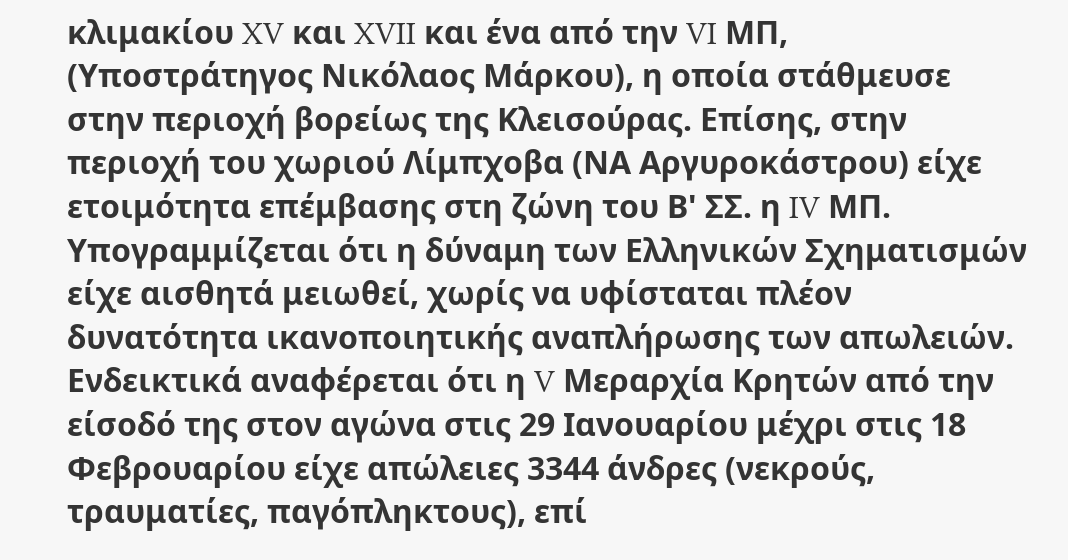κλιμακίου XV και XVII και ένα από την VI ΜΠ, (Υποστράτηγος Νικόλαος Μάρκου), η οποία στάθμευσε στην περιοχή βορείως της Κλεισούρας. Επίσης, στην περιοχή του χωριού Λίμπχοβα (ΝΑ Αργυροκάστρου) είχε ετοιμότητα επέμβασης στη ζώνη του Β' ΣΣ. η IV ΜΠ.
Υπογραμμίζεται ότι η δύναμη των Ελληνικών Σχηματισμών είχε αισθητά μειωθεί, χωρίς να υφίσταται πλέον δυνατότητα ικανοποιητικής αναπλήρωσης των απωλειών. Ενδεικτικά αναφέρεται ότι η V Μεραρχία Κρητών από την είσοδό της στον αγώνα στις 29 Ιανουαρίου μέχρι στις 18 Φεβρουαρίου είχε απώλειες 3344 άνδρες (νεκρούς, τραυματίες, παγόπληκτους), επί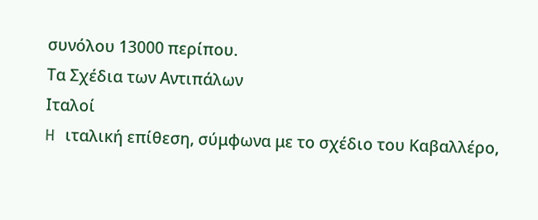συνόλου 13000 περίπου.
Τα Σχέδια των Αντιπάλων
Ιταλοί
H ιταλική επίθεση, σύμφωνα με το σχέδιο του Καβαλλέρο,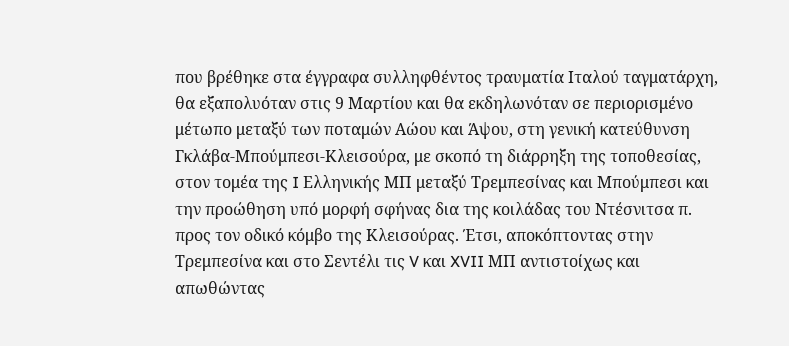που βρέθηκε στα έγγραφα συλληφθέντος τραυματία Ιταλού ταγματάρχη, θα εξαπολυόταν στις 9 Μαρτίου και θα εκδηλωνόταν σε περιορισμένο μέτωπο μεταξύ των ποταμών Αώου και Άψου, στη γενική κατεύθυνση Γκλάβα-Μπούμπεσι-Κλεισούρα, με σκοπό τη διάρρηξη της τοποθεσίας, στον τομέα της I Ελληνικής ΜΠ μεταξύ Τρεμπεσίνας και Μπούμπεσι και την προώθηση υπό μορφή σφήνας δια της κοιλάδας του Ντέσνιτσα π. προς τον οδικό κόμβο της Κλεισούρας. Έτσι, αποκόπτοντας στην Τρεμπεσίνα και στο Σεντέλι τις V και XVII ΜΠ αντιστοίχως και απωθώντας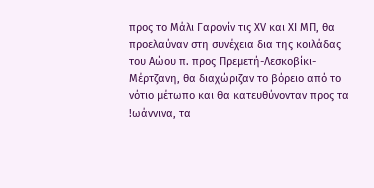προς το Μάλι Γαρονίν τις XV και XI ΜΠ, θα προελαύναν στη συνέχεια δια της κοιλάδας του Αώου π. προς Πρεμετή-Λεσκοβίκι-Μέρτζανη, θα διαχώριζαν το βόρειο από το νότιο μέτωπο και θα κατευθύνονταν προς τα !ωάννινα, τα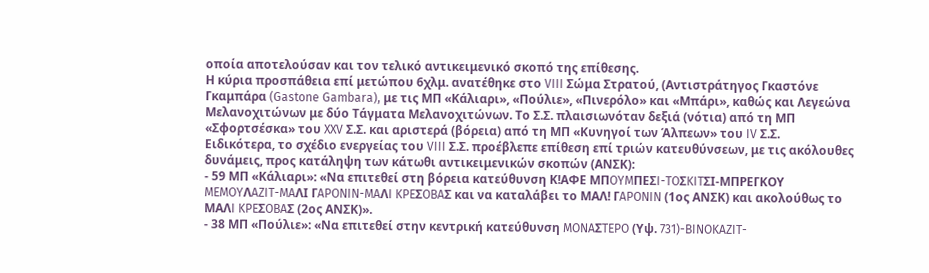οποία αποτελούσαν και τον τελικό αντικειμενικό σκοπό της επίθεσης.
Η κύρια προσπάθεια επί μετώπου 6χλμ. ανατέθηκε στο VIII Σώμα Στρατού, (Αντιστράτηγος Γκαστόνε Γκαμπάρα (Gastone Gambara), με τις ΜΠ «Κάλιαρι», «Πούλιε», «Πινερόλο» και «Μπάρι», καθώς και Λεγεώνα Μελανοχιτώνων με δύο Τάγματα Μελανοχιτώνων. Το Σ.Σ. πλαισιωνόταν δεξιά (νότια) από τη ΜΠ «Σφορτσέσκα» του XXV Σ.Σ. και αριστερά (βόρεια) από τη ΜΠ «Κυνηγοί των Άλπεων» του IV Σ.Σ.
Ειδικότερα, το σχέδιο ενεργείας του VIII Σ.Σ. προέβλεπε επίθεση επί τριών κατευθύνσεων, με τις ακόλουθες δυνάμεις, προς κατάληψη των κάτωθι αντικειμενικών σκοπών (ΑΝΣΚ):
- 59 ΜΠ «Κάλιαρι»: «Να επιτεθεί στη βόρεια κατεύθυνση Κ!ΑΦΕ MΠOYMΠEΣI-TOΣKITΣI-ΜΠΡΕΓΚΟΥ MEMOYΛAZIT-MAΛI ΓAPONIN-MAΛI KPEΣOBAΣ και να καταλάβει το ΜΑΛ! ΓAPONIN (1ος ΑΝΣΚ) και ακολούθως το MAΛI KPEΣOBAΣ (2ος ΑΝΣΚ)».
- 38 ΜΠ «Πούλιε»: «Να επιτεθεί στην κεντρική κατεύθυνση MONAΣTEPO (Υψ. 731)-BINOKAZIT-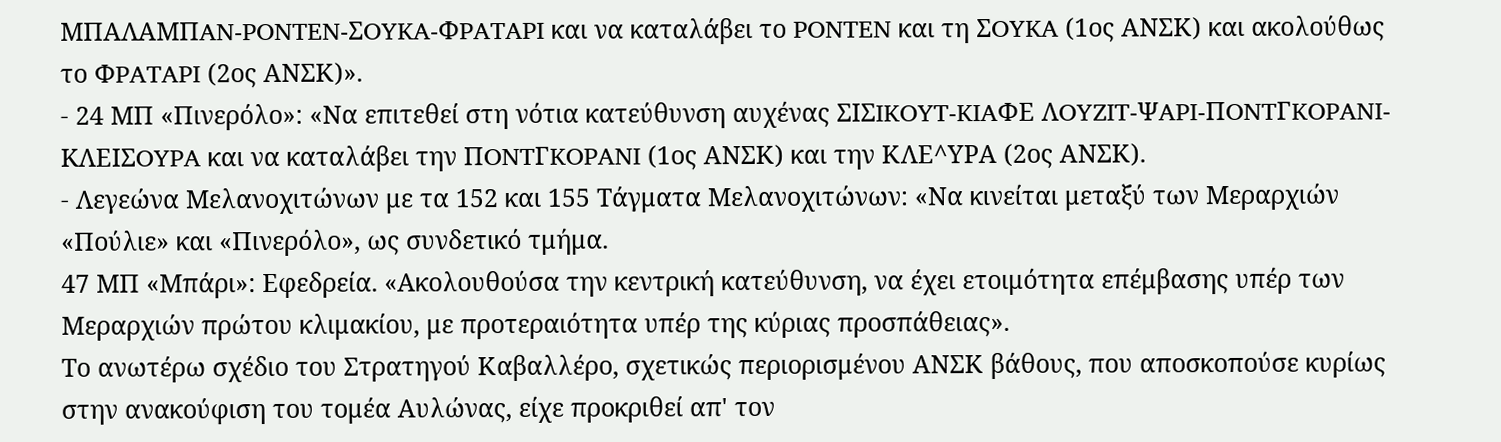MΠAΛAMΠAN-PONTEN-ΣOYKA-ΦPATAPI και να καταλάβει το PONTEN και τη ΣOYKA (1ος ΑΝΣΚ) και ακολούθως το ΦPATAPI (2ος ΑΝΣΚ)».
- 24 ΜΠ «Πινερόλο»: «Να επιτεθεί στη νότια κατεύθυνση αυχένας ΣIΣIKOYT-KIAΦE ΛOYZIT-ΨAPI-ΠONTΓKOPANI-KΛEIΣOYPA και να καταλάβει την ΠONTΓKOPANI (1ος ΑΝΣΚ) και την ΚΛΕ^ΥΡΑ (2ος ΑΝΣΚ).
- Λεγεώνα Μελανοχιτώνων με τα 152 και 155 Τάγματα Μελανοχιτώνων: «Να κινείται μεταξύ των Μεραρχιών «Πούλιε» και «Πινερόλο», ως συνδετικό τμήμα.
47 ΜΠ «Μπάρι»: Εφεδρεία. «Ακολουθούσα την κεντρική κατεύθυνση, να έχει ετοιμότητα επέμβασης υπέρ των Μεραρχιών πρώτου κλιμακίου, με προτεραιότητα υπέρ της κύριας προσπάθειας».
Το ανωτέρω σχέδιο του Στρατηγού Καβαλλέρο, σχετικώς περιορισμένου ΑΝΣΚ βάθους, που αποσκοπούσε κυρίως στην ανακούφιση του τομέα Αυλώνας, είχε προκριθεί απ' τον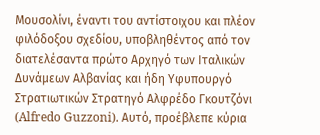Μουσολίνι, έναντι του αντίστοιχου και πλέον φιλόδοξου σχεδίου, υποβληθέντος από τον διατελέσαντα πρώτο Αρχηγό των Iταλικών Δυνάμεων Αλβανίας και ήδη Υφυπουργό Στρατιωτικών Στρατηγό Αλφρέδο Γκουτζόνι (Alfredo Guzzoni). Αυτό, προέβλεπε κύρια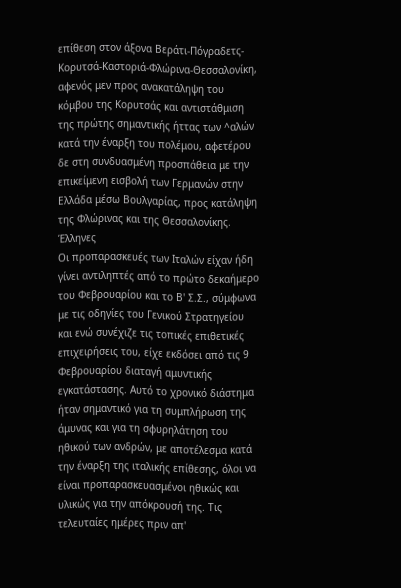επίθεση στον άξονα Βεράτι-Πόγραδετς-Κορυτσά-Καστοριά-Φλώρινα-Θεσσαλονίκη, αφενός μεν προς ανακατάληψη του κόμβου της Κορυτσάς και αντιστάθμιση της πρώτης σημαντικής ήττας των ^αλών κατά την έναρξη του πολέμου, αφετέρου δε στη συνδυασμένη προσπάθεια με την επικείμενη εισβολή των Γερμανών στην Ελλάδα μέσω Βουλγαρίας, προς κατάληψη της Φλώρινας και της Θεσσαλονίκης.
Έλληνες
Oι προπαρασκευές των Ιταλών είχαν ήδη γίνει αντιληπτές από το πρώτο δεκαήμερο του Φεβρουαρίου και το Β' Σ.Σ., σύμφωνα με τις οδηγίες του Γενικού Στρατηγείου και ενώ συνέχιζε τις τοπικές επιθετικές επιχειρήσεις του, είχε εκδόσει από τις 9 Φεβρουαρίου διαταγή αμυντικής εγκατάστασης. Αυτό το χρονικό διάστημα ήταν σημαντικό για τη συμπλήρωση της άμυνας και για τη σφυρηλάτηση του ηθικού των ανδρών, με αποτέλεσμα κατά την έναρξη της ιταλικής επίθεσης, όλοι να είναι προπαρασκευασμένοι ηθικώς και υλικώς για την απόκρουσή της. Τις τελευταίες ημέρες πριν απ'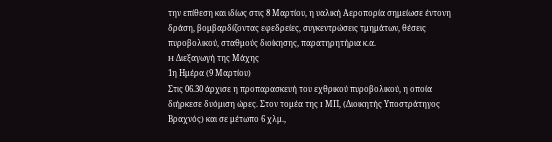την επίθεση και ιδίως στις 8 Μαρτίου, η υαλική Αεροπορία σημείωσε έντονη δράση, βομβαρδίζοντας εφεδρείες, συγκεντρώσεις τμημάτων, θέσεις πυροβολικού, σταθμούς διοίκησης, παρατηρητήρια κ.α.
H Διεξαγωγή της Μάχης
1η Ημέρα (9 Μαρτίου)
Στις 06.30 άρχισε η προπαρασκευή του εχθρικού πυροβολικού, η οποία διήρκεσε δυόμιση ώρες. Στον τομέα της I ΜΠ, (Διοικητής Υποστράτηγος Βραχνός) και σε μέτωπο 6 χλμ.,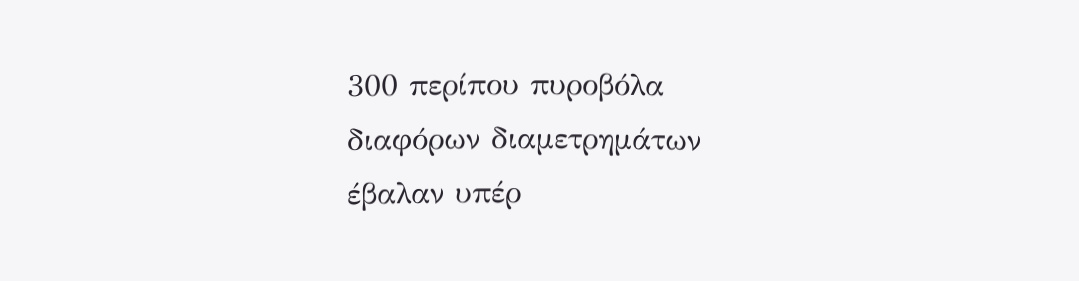300 περίπου πυροβόλα διαφόρων διαμετρημάτων έβαλαν υπέρ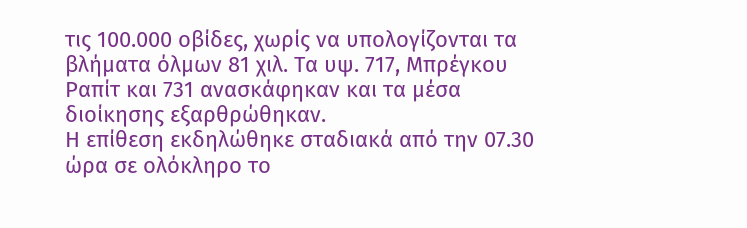τις 100.000 οβίδες, χωρίς να υπολογίζονται τα βλήματα όλμων 81 χιλ. Τα υψ. 717, Μπρέγκου Ραπίτ και 731 ανασκάφηκαν και τα μέσα διοίκησης εξαρθρώθηκαν.
Η επίθεση εκδηλώθηκε σταδιακά από την 07.30 ώρα σε ολόκληρο το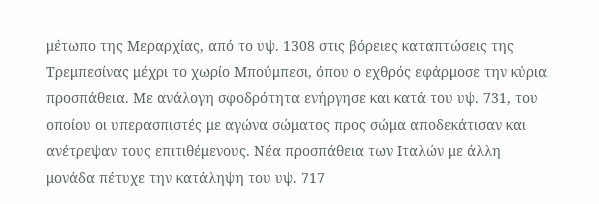μέτωπο της Μεραρχίας, από το υψ. 1308 στις βόρειες καταπτώσεις της Τρεμπεσίνας μέχρι το χωρίο Μπούμπεσι, όπου ο εχθρός εφάρμοσε την κύρια προσπάθεια. Με ανάλογη σφοδρότητα ενήργησε και κατά του υψ. 731, του οποίου οι υπερασπιστές με αγώνα σώματος προς σώμα αποδεκάτισαν και ανέτρεψαν τους επιτιθέμενους. Νέα προσπάθεια των Ιταλών με άλλη μονάδα πέτυχε την κατάληψη του υψ. 717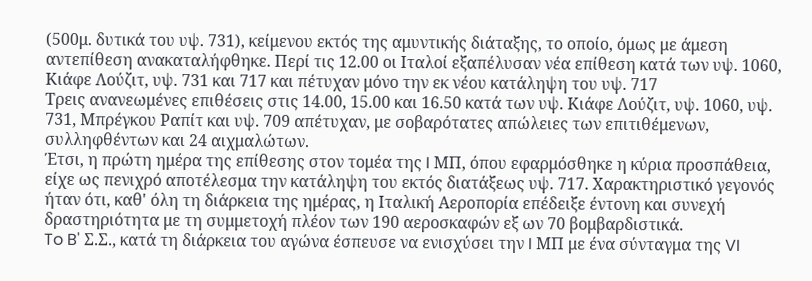(500μ. δυτικά του υψ. 731), κείμενου εκτός της αμυντικής διάταξης, το οποίο, όμως με άμεση αντεπίθεση ανακαταλήφθηκε. Περί τις 12.00 οι Ιταλοί εξαπέλυσαν νέα επίθεση κατά των υψ. 1060, Κιάφε Λούζιτ, υψ. 731 και 717 και πέτυχαν μόνο την εκ νέου κατάληψη του υψ. 717
Τρεις ανανεωμένες επιθέσεις στις 14.00, 15.00 και 16.50 κατά των υψ. Κιάφε Λούζιτ, υψ. 1060, υψ. 731, Μπρέγκου Ραπίτ και υψ. 709 απέτυχαν, με σοβαρότατες απώλειες των επιτιθέμενων, συλληφθέντων και 24 αιχμαλώτων.
Έτσι, η πρώτη ημέρα της επίθεσης στον τομέα της I ΜΠ, όπου εφαρμόσθηκε η κύρια προσπάθεια, είχε ως πενιχρό αποτέλεσμα την κατάληψη του εκτός διατάξεως υψ. 717. Xαρακτηριστικό γεγονός ήταν ότι, καθ' όλη τη διάρκεια της ημέρας, η Ιταλική Αεροπορία επέδειξε έντονη και συνεχή δραστηριότητα με τη συμμετοχή πλέον των 190 αεροσκαφών εξ ων 70 βομβαρδιστικά.
To B' Σ.Σ., κατά τη διάρκεια του αγώνα έσπευσε να ενισχύσει την I ΜΠ με ένα σύνταγμα της VI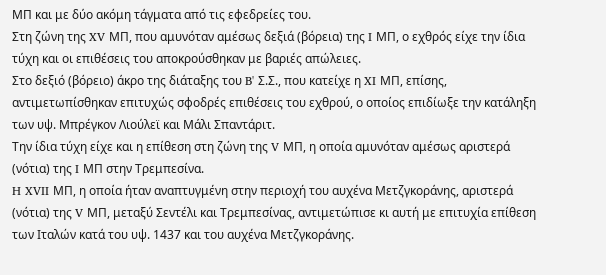ΜΠ και με δύο ακόμη τάγματα από τις εφεδρείες του.
Στη ζώνη της XV ΜΠ, που αμυνόταν αμέσως δεξιά (βόρεια) της I ΜΠ, ο εχθρός είχε την ίδια τύχη και οι επιθέσεις του αποκρούσθηκαν με βαριές απώλειες.
Στο δεξιό (βόρειο) άκρο της διάταξης του B' Σ.Σ., που κατείχε η XI ΜΠ, επίσης, αντιμετωπίσθηκαν επιτυχώς σφοδρές επιθέσεις του εχθρού, ο οποίος επιδίωξε την κατάληξη των υψ. Μπρέγκον Λιούλεϊ και Μάλι Σπαντάριτ.
Την ίδια τύχη είχε και η επίθεση στη ζώνη της V ΜΠ, η οποία αμυνόταν αμέσως αριστερά (νότια) της I ΜΠ στην Τρεμπεσίνα.
H XVII ΜΠ, η οποία ήταν αναπτυγμένη στην περιοχή του αυχένα Μετζγκοράνης, αριστερά (νότια) της V ΜΠ, μεταξύ Σεντέλι και Τρεμπεσίνας, αντιμετώπισε κι αυτή με επιτυχία επίθεση των Ιταλών κατά του υψ. 1437 και του αυχένα Μετζγκοράνης.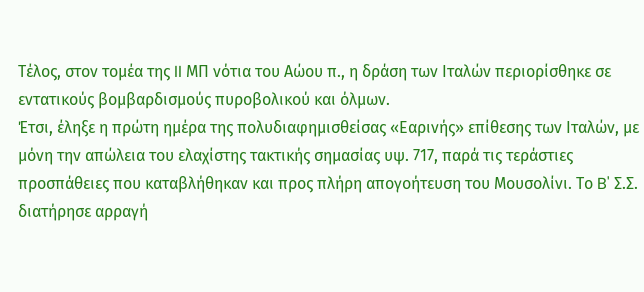Τέλος, στον τομέα της II ΜΠ νότια του Αώου π., η δράση των Ιταλών περιορίσθηκε σε εντατικούς βομβαρδισμούς πυροβολικού και όλμων.
Έτσι, έληξε η πρώτη ημέρα της πολυδιαφημισθείσας «Εαρινής» επίθεσης των Ιταλών, με μόνη την απώλεια του ελαχίστης τακτικής σημασίας υψ. 717, παρά τις τεράστιες προσπάθειες που καταβλήθηκαν και προς πλήρη απογοήτευση του Μουσολίνι. Το B' Σ.Σ. διατήρησε αρραγή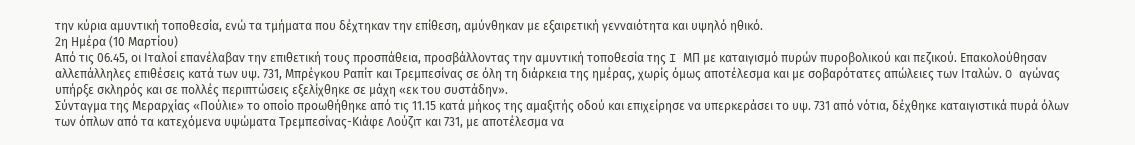την κύρια αμυντική τοποθεσία, ενώ τα τμήματα που δέχτηκαν την επίθεση, αμύνθηκαν με εξαιρετική γενναιότητα και υψηλό ηθικό.
2η Ημέρα (10 Μαρτίου)
Από τις 06.45, οι Ιταλοί επανέλαβαν την επιθετική τους προσπάθεια, προσβάλλοντας την αμυντική τοποθεσία της I ΜΠ με καταιγισμό πυρών πυροβολικού και πεζικού. Επακολούθησαν αλλεπάλληλες επιθέσεις κατά των υψ. 731, Μπρέγκου Ραπίτ και Τρεμπεσίνας σε όλη τη διάρκεια της ημέρας, χωρίς όμως αποτέλεσμα και με σοβαρότατες απώλειες των Ιταλών. O αγώνας υπήρξε σκληρός και σε πολλές περιπτώσεις εξελίχθηκε σε μάχη «εκ του συστάδην».
Σύνταγμα της Μεραρχίας «Πούλιε» το οποίο προωθήθηκε από τις 11.15 κατά μήκος της αμαξιτής οδού και επιχείρησε να υπερκεράσει το υψ. 731 από νότια, δέχθηκε καταιγιστικά πυρά όλων των όπλων από τα κατεχόμενα υψώματα Τρεμπεσίνας-Κιάφε Λούζιτ και 731, με αποτέλεσμα να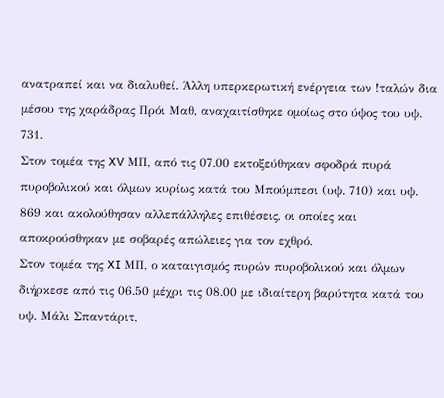ανατραπεί και να διαλυθεί. Άλλη υπερκερωτική ενέργεια των !ταλών δια μέσου της χαράδρας Πρόι Μαθ, αναχαιτίσθηκε ομοίως στο ύψος του υψ. 731.
Στον τομέα της XV ΜΠ, από τις 07.00 εκτοξεύθηκαν σφοδρά πυρά πυροβολικού και όλμων κυρίως κατά του Μπούμπεσι (υψ. 710) και υψ. 869 και ακολούθησαν αλλεπάλληλες επιθέσεις, οι οποίες και αποκρούσθηκαν με σοβαρές απώλειες για τον εχθρό.
Στον τομέα της XI ΜΠ, ο καταιγισμός πυρών πυροβολικού και όλμων διήρκεσε από τις 06.50 μέχρι τις 08.00 με ιδιαίτερη βαρύτητα κατά του υψ. Μάλι Σπαντάριτ,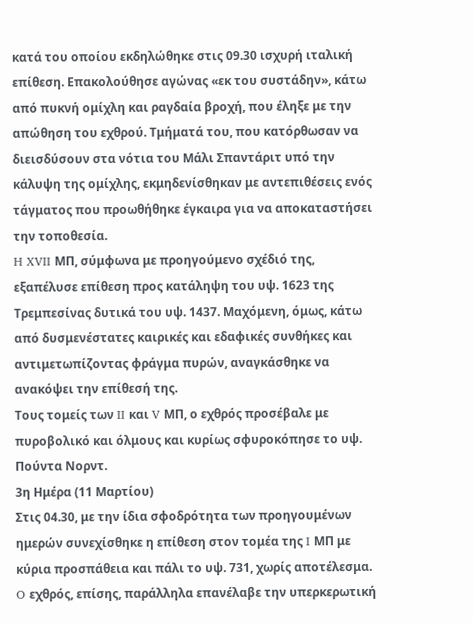κατά του οποίου εκδηλώθηκε στις 09.30 ισχυρή ιταλική επίθεση. Επακολούθησε αγώνας «εκ του συστάδην», κάτω από πυκνή ομίχλη και ραγδαία βροχή, που έληξε με την απώθηση του εχθρού. Τμήματά του, που κατόρθωσαν να διεισδύσουν στα νότια του Μάλι Σπαντάριτ υπό την κάλυψη της ομίχλης, εκμηδενίσθηκαν με αντεπιθέσεις ενός τάγματος που προωθήθηκε έγκαιρα για να αποκαταστήσει την τοποθεσία.
H XVII ΜΠ, σύμφωνα με προηγούμενο σχέδιό της, εξαπέλυσε επίθεση προς κατάληψη του υψ. 1623 της Τρεμπεσίνας δυτικά του υψ. 1437. Μαχόμενη, όμως, κάτω από δυσμενέστατες καιρικές και εδαφικές συνθήκες και αντιμετωπίζοντας φράγμα πυρών, αναγκάσθηκε να ανακόψει την επίθεσή της.
Τους τομείς των II και V ΜΠ, ο εχθρός προσέβαλε με πυροβολικό και όλμους και κυρίως σφυροκόπησε το υψ. Πούντα Νορντ.
3η Ημέρα (11 Μαρτίου)
Στις 04.30, με την ίδια σφοδρότητα των προηγουμένων ημερών συνεχίσθηκε η επίθεση στον τομέα της I ΜΠ με κύρια προσπάθεια και πάλι το υψ. 731, χωρίς αποτέλεσμα.
O εχθρός, επίσης, παράλληλα επανέλαβε την υπερκερωτική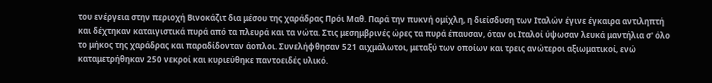του ενέργεια στην περιοχή Βινοκάζιτ δια μέσου της χαράδρας Πρόι Μαθ. Παρά την πυκνή ομίχλη, η διείσδυση των Ιταλών έγινε έγκαιρα αντιληπτή και δέχτηκαν καταιγιστικά πυρά από τα πλευρά και τα νώτα. Στις μεσημβρινές ώρες τα πυρά έπαυσαν, όταν οι Ιταλοί ύψωσαν λευκά μαντήλια σ' όλο το μήκος της χαράδρας και παραδίδονταν άοπλοι. Συνελήφθησαν 521 αιχμάλωτοι, μεταξύ των οποίων και τρεις ανώτεροι αξιωματικοί, ενώ καταμετρήθηκαν 250 νεκροί και κυριεύθηκε παντοειδές υλικό.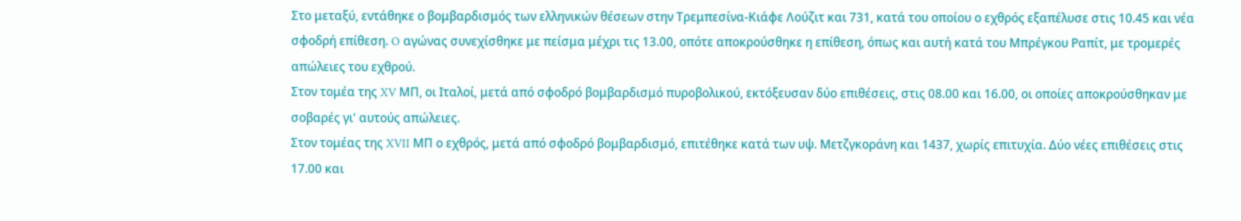Στο μεταξύ, εντάθηκε ο βομβαρδισμός των ελληνικών θέσεων στην Τρεμπεσίνα-Κιάφε Λούζιτ και 731, κατά του οποίου ο εχθρός εξαπέλυσε στις 10.45 και νέα σφοδρή επίθεση. O αγώνας συνεχίσθηκε με πείσμα μέχρι τις 13.00, οπότε αποκρούσθηκε η επίθεση, όπως και αυτή κατά του Μπρέγκου Ραπίτ, με τρομερές απώλειες του εχθρού.
Στον τομέα της XV ΜΠ, οι Ιταλοί, μετά από σφοδρό βομβαρδισμό πυροβολικού, εκτόξευσαν δύο επιθέσεις, στις 08.00 και 16.00, οι οποίες αποκρούσθηκαν με σοβαρές γι' αυτούς απώλειες.
Στον τομέας της XVII ΜΠ ο εχθρός, μετά από σφοδρό βομβαρδισμό, επιτέθηκε κατά των υψ. Μετζγκοράνη και 1437, χωρίς επιτυχία. Δύο νέες επιθέσεις στις 17.00 και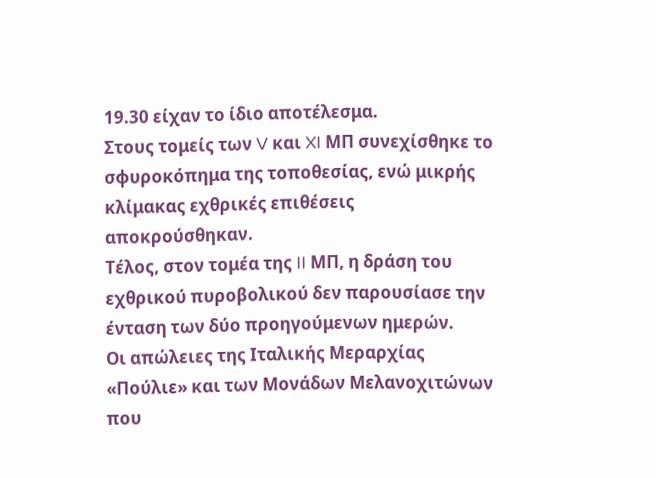19.30 είχαν το ίδιο αποτέλεσμα.
Στους τομείς των V και XI ΜΠ συνεχίσθηκε το σφυροκόπημα της τοποθεσίας, ενώ μικρής κλίμακας εχθρικές επιθέσεις αποκρούσθηκαν.
Τέλος, στον τομέα της II ΜΠ, η δράση του εχθρικού πυροβολικού δεν παρουσίασε την ένταση των δύο προηγούμενων ημερών.
Οι απώλειες της Ιταλικής Μεραρχίας «Πούλιε» και των Μονάδων Μελανοχιτώνων που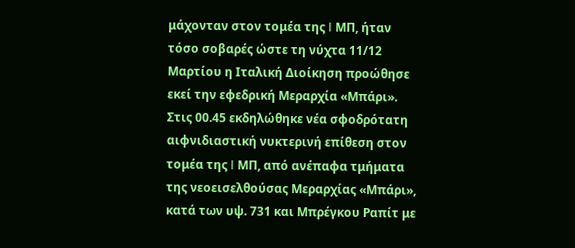μάχονταν στον τομέα της I ΜΠ, ήταν τόσο σοβαρές ώστε τη νύχτα 11/12 Μαρτίου η Ιταλική Διοίκηση προώθησε εκεί την εφεδρική Μεραρχία «Μπάρι».
Στις 00.45 εκδηλώθηκε νέα σφοδρότατη αιφνιδιαστική νυκτερινή επίθεση στον τομέα της I ΜΠ, από ανέπαφα τμήματα της νεοεισελθούσας Μεραρχίας «Μπάρι», κατά των υψ. 731 και Μπρέγκου Ραπίτ με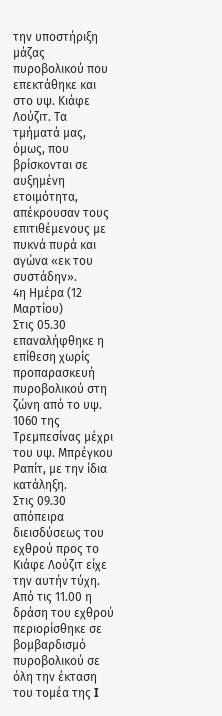την υποστήριξη μάζας πυροβολικού που επεκτάθηκε και στο υψ. Κιάφε Λούζιτ. Τα τμήματά μας, όμως, που βρίσκονται σε αυξημένη ετοιμότητα, απέκρουσαν τους επιτιθέμενους με πυκνά πυρά και αγώνα «εκ του συστάδην».
4η Ημέρα (12 Μαρτίου)
Στις 05.30 επαναλήφθηκε η επίθεση χωρίς προπαρασκευή πυροβολικού στη ζώνη από το υψ. 1060 της Τρεμπεσίνας μέχρι του υψ. Μπρέγκου Ραπίτ, με την ίδια κατάληξη.
Στις 09.30 απόπειρα διεισδύσεως του εχθρού προς το Κιάφε Λούζιτ είχε την αυτήν τύχη.
Από τις 11.00 η δράση του εχθρού περιορίσθηκε σε βομβαρδισμό πυροβολικού σε όλη την έκταση του τομέα της I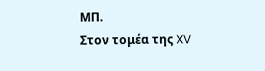ΜΠ.
Στον τομέα της XV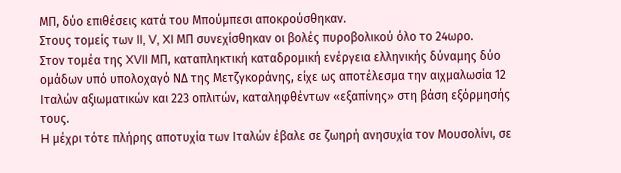ΜΠ, δύο επιθέσεις κατά του Μπούμπεσι αποκρούσθηκαν.
Στους τομείς των II, V, XI ΜΠ συνεχίσθηκαν οι βολές πυροβολικού όλο το 24ωρο.
Στον τομέα της XVII ΜΠ, καταπληκτική καταδρομική ενέργεια ελληνικής δύναμης δύο ομάδων υπό υπολοχαγό ΝΔ της Μετζγκοράνης, είχε ως αποτέλεσμα την αιχμαλωσία 12 Ιταλών αξιωματικών και 223 οπλιτών, καταληφθέντων «εξαπίνης» στη βάση εξόρμησής τους.
H μέχρι τότε πλήρης αποτυχία των Ιταλών έβαλε σε ζωηρή ανησυχία τον Μουσολίνι, σε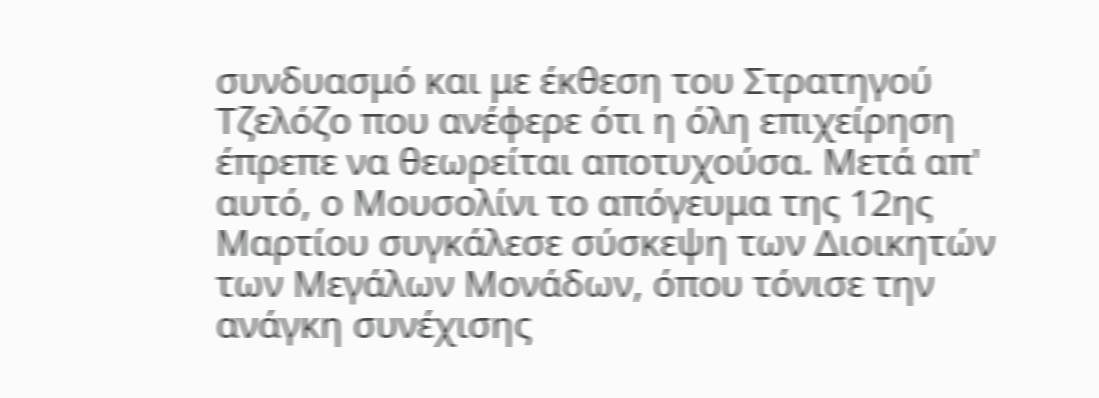συνδυασμό και με έκθεση του Στρατηγού Τζελόζο που ανέφερε ότι η όλη επιχείρηση έπρεπε να θεωρείται αποτυχούσα. Μετά απ' αυτό, ο Μουσολίνι το απόγευμα της 12ης Μαρτίου συγκάλεσε σύσκεψη των Διοικητών των Μεγάλων Μονάδων, όπου τόνισε την ανάγκη συνέχισης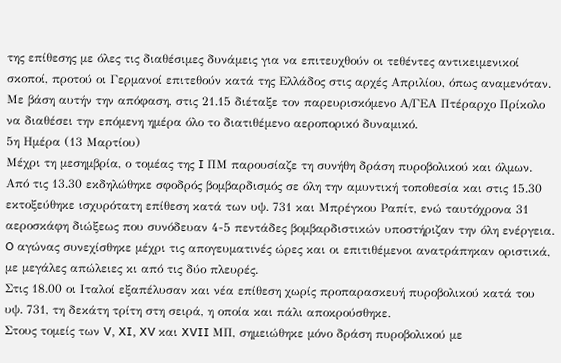της επίθεσης με όλες τις διαθέσιμες δυνάμεις για να επιτευχθούν οι τεθέντες αντικειμενικοί σκοποί, προτού οι Γερμανοί επιτεθούν κατά της Ελλάδος στις αρχές Απριλίου, όπως αναμενόταν.
Με βάση αυτήν την απόφαση, στις 21.15 διέταξε τον παρευρισκόμενο Α/ΓΕΑ Πτέραρχο Πρίκολο να διαθέσει την επόμενη ημέρα όλο το διατιθέμενο αεροπορικό δυναμικό.
5η Ημέρα (13 Μαρτίου)
Μέχρι τη μεσημβρία, ο τομέας της I ΠΜ παρουσίαζε τη συνήθη δράση πυροβολικού και όλμων. Από τις 13.30 εκδηλώθηκε σφοδρός βομβαρδισμός σε όλη την αμυντική τοποθεσία και στις 15.30 εκτοξεύθηκε ισχυρότατη επίθεση κατά των υψ. 731 και Μπρέγκου Ραπίτ, ενώ ταυτόχρονα 31 αεροσκάφη διώξεως που συνόδευαν 4-5 πεντάδες βομβαρδιστικών υποστήριζαν την όλη ενέργεια. O αγώνας συνεχίσθηκε μέχρι τις απογευματινές ώρες και οι επιτιθέμενοι ανατράπηκαν οριστικά, με μεγάλες απώλειες κι από τις δύο πλευρές.
Στις 18.00 οι Ιταλοί εξαπέλυσαν και νέα επίθεση χωρίς προπαρασκευή πυροβολικού κατά του υψ. 731, τη δεκάτη τρίτη στη σειρά, η οποία και πάλι αποκρούσθηκε.
Στους τομείς των V, XI, XV και XVII ΜΠ, σημειώθηκε μόνο δράση πυροβολικού με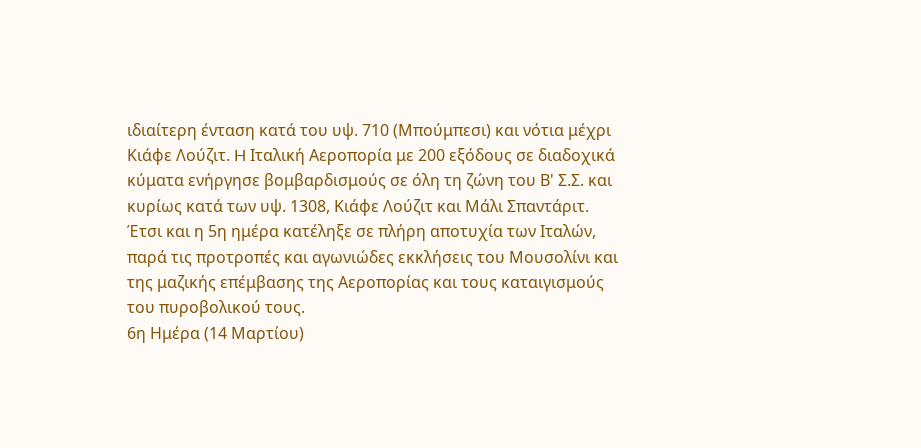ιδιαίτερη ένταση κατά του υψ. 710 (Μπούμπεσι) και νότια μέχρι Κιάφε Λούζιτ. H Ιταλική Αεροπορία με 200 εξόδους σε διαδοχικά κύματα ενήργησε βομβαρδισμούς σε όλη τη ζώνη του Β' Σ.Σ. και κυρίως κατά των υψ. 1308, Κιάφε Λούζιτ και Μάλι Σπαντάριτ.
Έτσι και η 5η ημέρα κατέληξε σε πλήρη αποτυχία των Ιταλών, παρά τις προτροπές και αγωνιώδες εκκλήσεις του Μουσολίνι και της μαζικής επέμβασης της Αεροπορίας και τους καταιγισμούς του πυροβολικού τους.
6η Ημέρα (14 Μαρτίου)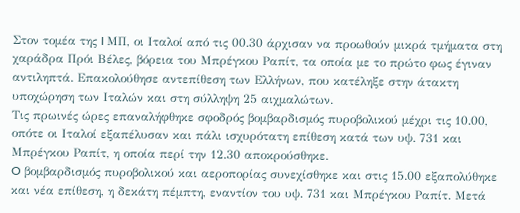Στον τομέα της I ΜΠ, οι Ιταλοί από τις 00.30 άρχισαν να προωθούν μικρά τμήματα στη χαράδρα Πρόι Βέλες, βόρεια του Μπρέγκου Ραπίτ, τα οποία με το πρώτο φως έγιναν αντιληπτά. Επακολούθησε αντεπίθεση των Ελλήνων, που κατέληξε στην άτακτη υποχώρηση των Ιταλών και στη σύλληψη 25 αιχμαλώτων.
Τις πρωινές ώρες επαναλήφθηκε σφοδρός βομβαρδισμός πυροβολικού μέχρι τις 10.00, οπότε οι Ιταλοί εξαπέλυσαν και πάλι ισχυρότατη επίθεση κατά των υψ. 731 και Μπρέγκου Ραπίτ, η οποία περί την 12.30 αποκρούσθηκε.
O βομβαρδισμός πυροβολικού και αεροπορίας συνεχίσθηκε και στις 15.00 εξαπολύθηκε και νέα επίθεση, η δεκάτη πέμπτη, εναντίον του υψ. 731 και Μπρέγκου Ραπίτ. Μετά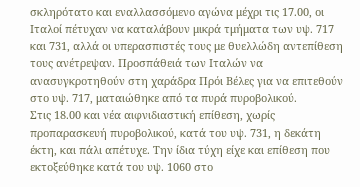σκληρότατο και εναλλασσόμενο αγώνα μέχρι τις 17.00, οι Ιταλοί πέτυχαν να καταλάβουν μικρά τμήματα των υψ. 717 και 731, αλλά οι υπερασπιστές τους με θυελλώδη αντεπίθεση τους ανέτρεψαν. Προσπάθειά των Ιταλών να ανασυγκροτηθούν στη χαράδρα Πρόι Βέλες για να επιτεθούν στο υψ. 717, ματαιώθηκε από τα πυρά πυροβολικού.
Στις 18.00 και νέα αιφνιδιαστική επίθεση, χωρίς προπαρασκευή πυροβολικού, κατά του υψ. 731, η δεκάτη έκτη, και πάλι απέτυχε. Την ίδια τύχη είχε και επίθεση που εκτοξεύθηκε κατά του υψ. 1060 στο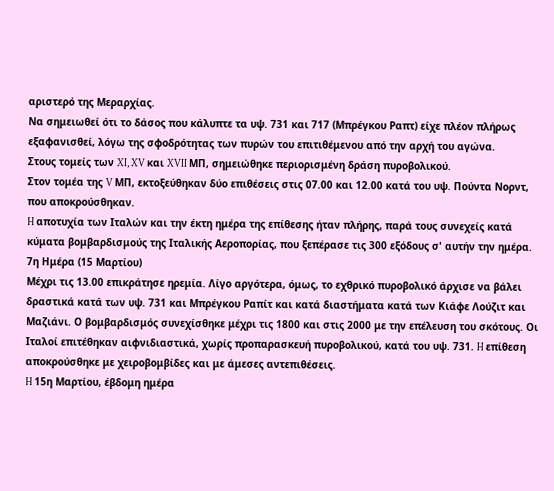αριστερό της Μεραρχίας.
Να σημειωθεί ότι το δάσος που κάλυπτε τα υψ. 731 και 717 (Μπρέγκου Ραπτ) είχε πλέον πλήρως εξαφανισθεί, λόγω της σφοδρότητας των πυρών του επιτιθέμενου από την αρχή του αγώνα.
Στους τομείς των XI, XV και XVII ΜΠ, σημειώθηκε περιορισμένη δράση πυροβολικού.
Στον τομέα της V ΜΠ, εκτοξεύθηκαν δύο επιθέσεις στις 07.00 και 12.00 κατά του υψ. Πούντα Νορντ, που αποκρούσθηκαν.
H αποτυχία των Ιταλών και την έκτη ημέρα της επίθεσης ήταν πλήρης, παρά τους συνεχείς κατά κύματα βομβαρδισμούς της Ιταλικής Αεροπορίας, που ξεπέρασε τις 300 εξόδους σ' αυτήν την ημέρα.
7η Ημέρα (15 Μαρτίου)
Μέχρι τις 13.00 επικράτησε ηρεμία. Λίγο αργότερα, όμως, το εχθρικό πυροβολικό άρχισε να βάλει δραστικά κατά των υψ. 731 και Μπρέγκου Ραπίτ και κατά διαστήματα κατά των Κιάφε Λούζιτ και Μαζιάνι. Ο βομβαρδισμός συνεχίσθηκε μέχρι τις 1800 και στις 2000 με την επέλευση του σκότους. Οι Ιταλοί επιτέθηκαν αιφνιδιαστικά, χωρίς προπαρασκευή πυροβολικού, κατά του υψ. 731. H επίθεση αποκρούσθηκε με χειροβομβίδες και με άμεσες αντεπιθέσεις.
H 15η Μαρτίου, έβδομη ημέρα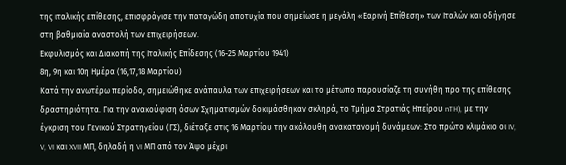της ιταλικής επίθεσης, επισφράγισε την παταγώδη αποτυχία που σημείωσε η μεγάλη «Εαρινή Επίθεση» των Ιταλών και οδήγησε στη βαθμιαία αναστολή των επιχειρήσεων.
Εκφυλισμός και Διακοπή της Ιταλικής Επίδεσης (16-25 Μαρτίου 1941)
8η, 9η και 10η Ημέρα (16,17,18 Μαρτίου)
Κατά την ανωτέρω περίοδο, σημειώθηκε ανάπαυλα των επιχειρήσεων και το μέτωπο παρουσίαζε τη συνήθη προ της επίθεσης δραστηριότητα. Για την ανακούφιση όσων Σχηματισμών δοκιμάσθηκαν σκληρά, το Τμήμα Στρατιάς Hπείρoυ nTH), με την έγκριση του Γενικού Στρατηγείου (ΓΣ), διέταξε στις 16 Μαρτίου την ακόλουθη ανακατανομή δυνάμεων: Στο πρώτο κλιμάκιο οι IV, V, VI και XVII ΜΠ, δηλαδή η VI ΜΠ από τον Άψο μέχρι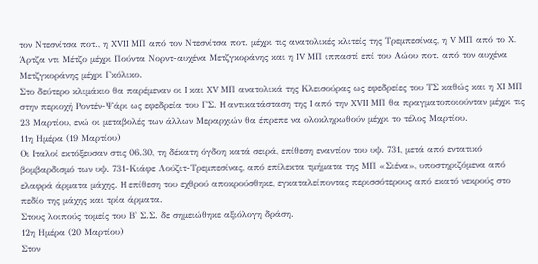τον Ντεσνίτσα ποτ., η XVII ΜΠ από τον Ντεσνίτσα ποτ. μέχρι τις ανατολικές κλιτείς της Τρεμπεσίνας, η V ΜΠ από το X. Άρτζα ντι Μέτζο μέχρι Πούντα Νορντ-αυχένα Μετζγκοράνης και η IV ΜΠ ιππαστί επί του Αώου ποτ. από τον αυχένα Μετζγκοράνης μέχρι Γκόλικο.
Στο δεύτερο κλιμάκιο θα παρέμεναν οι I και XV ΜΠ ανατολικά της Κλεισούρας ως εφεδρείες του ΤΣ καθώς και η XI ΜΠ στην περιοχή Ροντέν-Ψάρι ως εφεδρεία του ΓΣ. H αντικατάσταση της I από την XVII ΜΠ θα πραγματοποιούνταν μέχρι τις 23 Μαρτίου, ενώ οι μεταβολές των άλλων Μεραρχιών θα έπρεπε να ολοκληρωθούν μέχρι το τέλος Μαρτίου.
11η Ημέρα (19 Μαρτίου)
Οι Ιταλοί εκτόξευσαν στις 06.30, τη δέκατη όγδοη κατά σειρά, επίθεση εναντίον του υψ. 731, μετά από εντατικό βομβαρδισμό των υψ. 731-Κιάφε Λούζιτ-Τρεμπεσίνας, από επίλεκτα τμήματα της ΜΠ «Σιένα», υποστηριζόμενα από ελαφρά άρματα μάχης. H επίθεση του εχθρού αποκρούσθηκε, εγκαταλείποντας περισσότερους από εκατό νεκρούς στο πεδίο της μάχης και τρία άρματα.
Στους λοιπούς τομείς του Β' Σ.Σ. δε σημειώθηκε αξιόλογη δράση.
12η Ημέρα (20 Μαρτίου)
Στον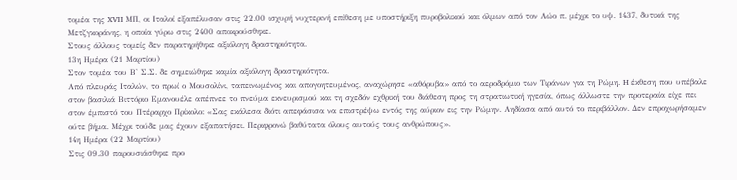τομέα της XVII ΜΠ, οι Ιταλοί εξαπέλυσαν στις 22.00 ισχυρή νυχτερινή επίθεση με υποστήριξη πυροβολικού και όλμων από τον Αώο π. μέχρι το υψ. 1437, δυτικά της Μετζγκοράνης, η οποία γύρω στις 2400 αποκρούσθηκε.
Στους άλλους τομείς δεν παρατηρήθηκε αξιόλογη δραστηριότητα.
13η Ημέρα (21 Μαρτίου)
Στον τομέα του Β' Σ.Σ. δε σημειώθηκε καμία αξιόλογη δραστηριότητα.
Από πλευράς Ιταλών, το πρωί ο Μουσολίνι, ταπεινωμένος και απογοητευμένος, αναχώρησε «αθόρυβα» από το αεροδρόμιο των Τιράνων για τη Ρώμη. H έκθεση που υπέβαλε στον βασιλιά Βιττόριο Εμανουέλε απέπνεε το πνεύμα εκνευρισμού και τη σχεδόν εχθρική του διάθεση προς τη στρατιωτική ηγεσία, όπως άλλωστε την προτεραία είχε πει στον έμπιστό του Πτέραρχο Πρίκολο: «Σας εκάλεσα διότι απεφάσισα να επιστρέψω εντός της αύριον εις την Ρώμην. Αηδίασα από αυτό το περιβάλλον. Δεν επροχωρήσαμεν ούτε βήμα. Μέχρι τούδε μας έχουν εξαπατήσει. Περιφρονώ βαθύτατα όλους αυτούς τους ανθρώπους».
14η Ημέρα (22 Μαρτίου)
Στις 09.30 παρουσιάσθηκε προ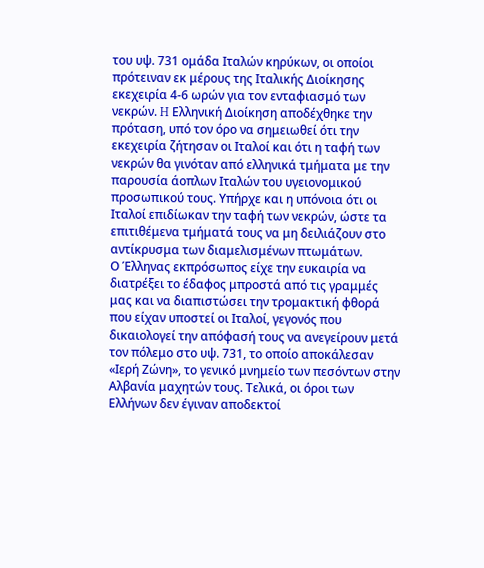του υψ. 731 ομάδα Ιταλών κηρύκων, οι οποίοι πρότειναν εκ μέρους της Ιταλικής Διοίκησης εκεχειρία 4-6 ωρών για τον ενταφιασμό των νεκρών. H Ελληνική Διοίκηση αποδέχθηκε την πρόταση, υπό τον όρο να σημειωθεί ότι την εκεχειρία ζήτησαν οι Ιταλοί και ότι η ταφή των νεκρών θα γινόταν από ελληνικά τμήματα με την παρουσία άοπλων Ιταλών του υγειονομικού προσωπικού τους. Υπήρχε και η υπόνοια ότι οι Ιταλοί επιδίωκαν την ταφή των νεκρών, ώστε τα επιτιθέμενα τμήματά τους να μη δειλιάζουν στο αντίκρυσμα των διαμελισμένων πτωμάτων.
Ο Έλληνας εκπρόσωπος είχε την ευκαιρία να διατρέξει το έδαφος μπροστά από τις γραμμές μας και να διαπιστώσει την τρομακτική φθορά που είχαν υποστεί οι Ιταλοί, γεγονός που δικαιολογεί την απόφασή τους να ανεγείρουν μετά τον πόλεμο στο υψ. 731, το οποίο αποκάλεσαν «Ιερή Ζώνη», το γενικό μνημείο των πεσόντων στην Αλβανία μαχητών τους. Τελικά, οι όροι των Ελλήνων δεν έγιναν αποδεκτοί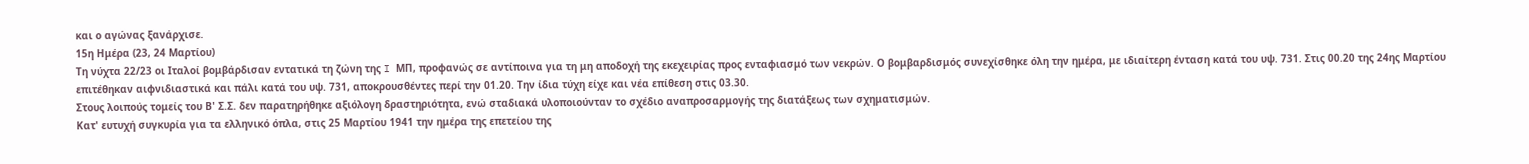και ο αγώνας ξανάρχισε.
15η Ημέρα (23, 24 Μαρτίου)
Τη νύχτα 22/23 οι Ιταλοί βομβάρδισαν εντατικά τη ζώνη της I ΜΠ, προφανώς σε αντίποινα για τη μη αποδοχή της εκεχειρίας προς ενταφιασμό των νεκρών. Ο βομβαρδισμός συνεχίσθηκε όλη την ημέρα, με ιδιαίτερη ένταση κατά του υψ. 731. Στις 00.20 της 24ης Μαρτίου επιτέθηκαν αιφνιδιαστικά και πάλι κατά του υψ. 731, αποκρουσθέντες περί την 01.20. Την ίδια τύχη είχε και νέα επίθεση στις 03.30.
Στους λοιπούς τομείς του Β' Σ.Σ. δεν παρατηρήθηκε αξιόλογη δραστηριότητα, ενώ σταδιακά υλοποιούνταν το σχέδιο αναπροσαρμογής της διατάξεως των σχηματισμών.
Κατ' ευτυχή συγκυρία για τα ελληνικό όπλα, στις 25 Μαρτίου 1941 την ημέρα της επετείου της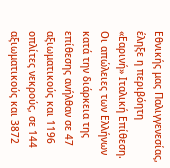Εθνικής μας Παλιγγενεσίας, έληξε η περιβόητη «Εαρινή» Ιταλική Επίθεση.
Οι απώλειες των Ελλήνων κατά την διάρκεια της επίθεσης ανήλθαν σε 47 αξιωματικούς και 1196 οπλίτες νεκρούς, σε 144 αξιωματικούς και 3872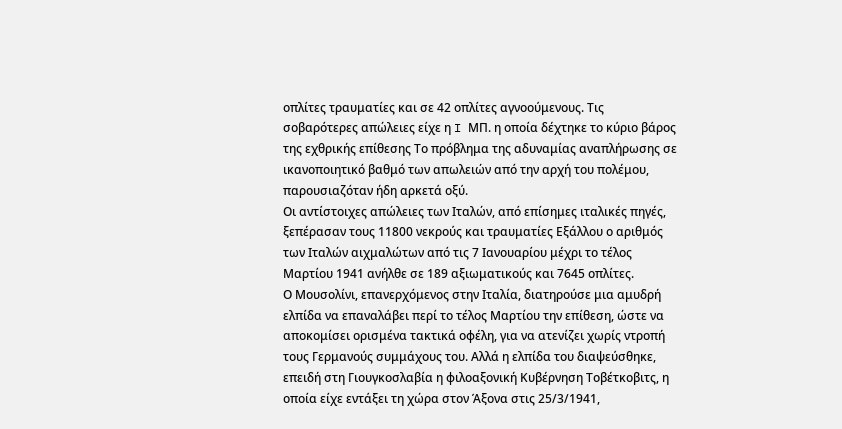οπλίτες τραυματίες και σε 42 οπλίτες αγνοούμενους. Τις σοβαρότερες απώλειες είχε η I ΜΠ. η οποία δέχτηκε το κύριο βάρος της εχθρικής επίθεσης Το πρόβλημα της αδυναμίας αναπλήρωσης σε ικανοποιητικό βαθμό των απωλειών από την αρχή του πολέμου, παρουσιαζόταν ήδη αρκετά οξύ.
Οι αντίστοιχες απώλειες των Ιταλών, από επίσημες ιταλικές πηγές, ξεπέρασαν τους 11800 νεκρούς και τραυματίες Εξάλλου ο αριθμός των Ιταλών αιχμαλώτων από τις 7 Ιανουαρίου μέχρι το τέλος Μαρτίου 1941 ανήλθε σε 189 αξιωματικούς και 7645 οπλίτες.
Ο Μουσολίνι, επανερχόμενος στην Ιταλία, διατηρούσε μια αμυδρή ελπίδα να επαναλάβει περί το τέλος Μαρτίου την επίθεση, ώστε να αποκομίσει ορισμένα τακτικά οφέλη, για να ατενίζει χωρίς ντροπή τους Γερμανούς συμμάχους του. Αλλά η ελπίδα του διαψεύσθηκε, επειδή στη Γιουγκοσλαβία η φιλοαξονική Κυβέρνηση Τοβέτκοβιτς, η οποία είχε εντάξει τη χώρα στον Άξονα στις 25/3/1941,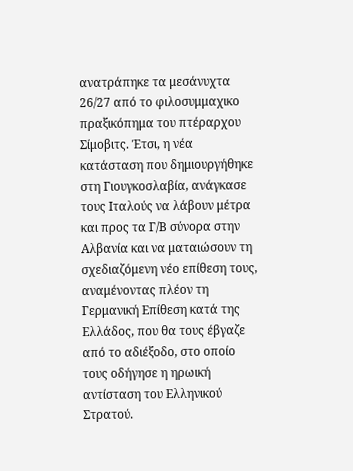ανατράπηκε τα μεσάνυχτα 26/27 από το φιλοσυμμαχικο πραξικόπημα του πτέραρχου Σίμοβιτς. Έτσι, η νέα κατάσταση που δημιουργήθηκε στη Γιουγκοσλαβία, ανάγκασε τους Ιταλούς να λάβουν μέτρα και προς τα Γ/Β σύνορα στην Αλβανία και να ματαιώσουν τη σχεδιαζόμενη νέο επίθεση τους, αναμένοντας πλέον τη Γερμανική Επίθεση κατά της Ελλάδος, που θα τους έβγαζε από το αδιέξοδο, στο οποίο τους οδήγησε η ηρωική αντίσταση του Ελληνικού Στρατού.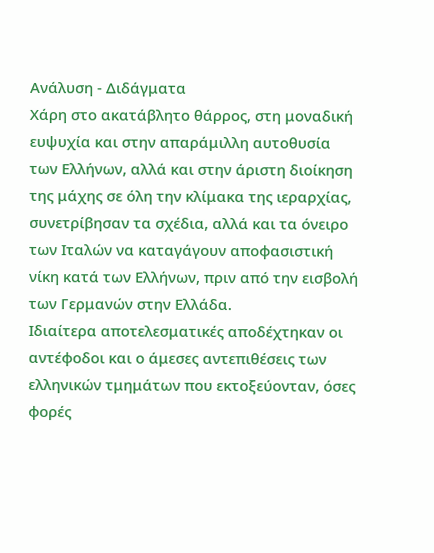Ανάλυση - Διδάγματα
Χάρη στο ακατάβλητο θάρρος, στη μοναδική ευψυχία και στην απαράμιλλη αυτοθυσία των Ελλήνων, αλλά και στην άριστη διοίκηση της μάχης σε όλη την κλίμακα της ιεραρχίας, συνετρίβησαν τα σχέδια, αλλά και τα όνειρο των Ιταλών να καταγάγουν αποφασιστική νίκη κατά των Ελλήνων, πριν από την εισβολή των Γερμανών στην Ελλάδα.
Ιδιαίτερα αποτελεσματικές αποδέχτηκαν οι αντέφοδοι και ο άμεσες αντεπιθέσεις των ελληνικών τμημάτων που εκτοξεύονταν, όσες φορές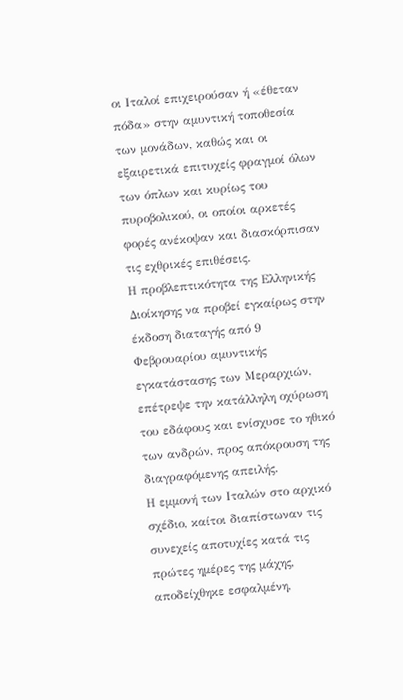οι Ιταλοί επιχειρούσαν ή «έθεταν πόδα» στην αμυντική τοποθεσία των μονάδων, καθώς και οι εξαιρετικά επιτυχείς φραγμοί όλων των όπλων και κυρίως του πυροβολικού, οι οποίοι αρκετές φορές ανέκοψαν και διασκόρπισαν τις εχθρικές επιθέσεις.
Η προβλεπτικότητα της Ελληνικής Διοίκησης να προβεί εγκαίρως στην έκδοση διαταγής από 9 Φεβρουαρίου αμυντικής εγκατάστασης των Μεραρχιών, επέτρεψε την κατάλληλη οχύρωση του εδάφους και ενίσχυσε το ηθικό των ανδρών, προς απόκρουση της διαγραφόμενης απειλής.
Η εμμονή των Ιταλών στο αρχικό σχέδιο, καίτοι διαπίστωναν τις συνεχείς αποτυχίες κατά τις πρώτες ημέρες της μάχης, αποδείχθηκε εσφαλμένη,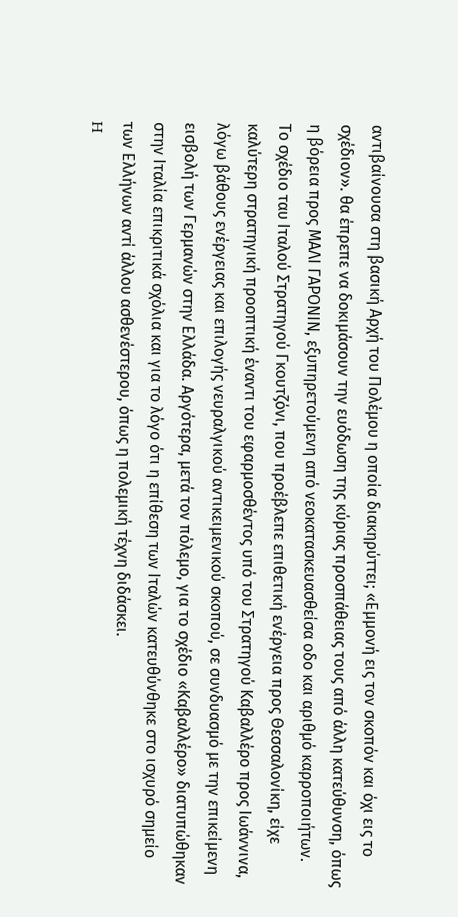αντιβαίνουσα στη βασική Αρχή του Πολέμου η οποία διακηρύττει; «Εμμονή εις τον σκοπόν και όχι εις το σχέδιον». θα έπρεπε να δοκιμάσουν την ευόδωση της κύριας προσπάθειας τους από άλλη κατεύθυνση, όπως η βόρεια προς ΜΑΛΙ ΓΑΡΟΝΙΝ, εξυπηρετούμενη από νεοκατασκευασθείσα οδο και αριθμό καρροποιήτων.
Το σχέδιο ταυ Ιταλού Στρατηγού Γκουτζόνι, που προέβλεπε επιθετική ενέργεια προς Θεσσαλονίκη, είχε καλύτερη στρατηγική προοπτική έναντι του εφαρμοσθέντος υπό του Στρατηγού Καβαλλέρο προς Ιωάννινα, λόγω βάθους ενέργειας και επιλογής νευραλγικού αντικειμενικού σκοπού, σε συνδυασμό με την επικείμενη εισβολή των Γερμανών στην Ελλάδα. Αργότερα, μετά τον πόλεμο, για το σχέδιο «Καβαλλέρο» διατυπώθηκαν στην Ιταλία επικριτικά σχόλια και για το λόγο ότι η επίθεση των Ιταλών κατευθύνθηκε στο ισχυρό σημείο των Ελλήνων αντί άλλου ασθενέστερου, όπως η πολεμική τέχνη διδάσκει.
H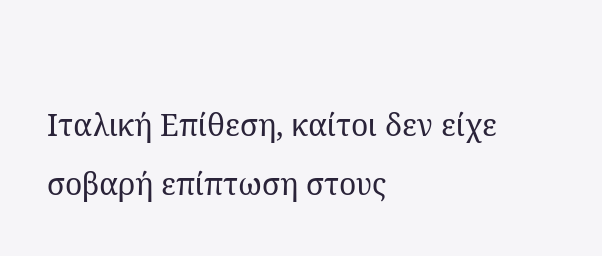Ιταλική Επίθεση, καίτοι δεν είχε σοβαρή επίπτωση στους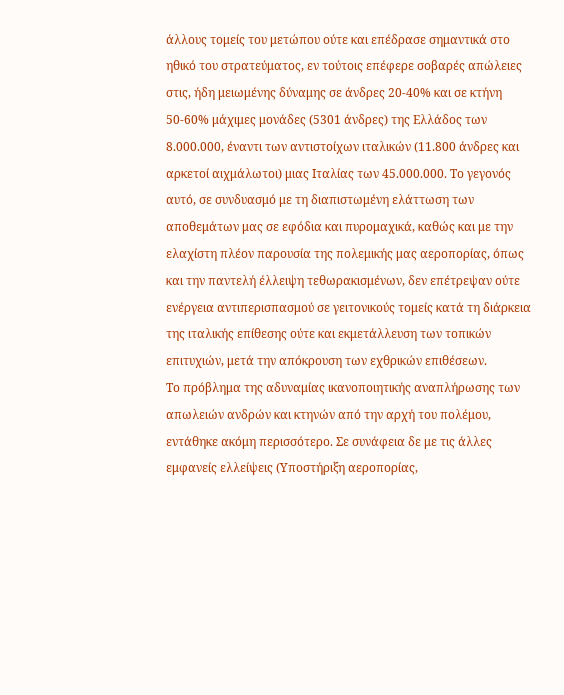άλλους τομείς του μετώπου ούτε και επέδρασε σημαντικά στο ηθικό του στρατεύματος, εν τούτοις επέφερε σοβαρές απώλειες στις, ήδη μειωμένης δύναμης σε άνδρες 20-40% και σε κτήνη 50-60% μάχιμες μονάδες (5301 άνδρες) της Ελλάδος των 8.000.000, έναντι των αντιστοίχων ιταλικών (11.800 άνδρες και αρκετοί αιχμάλωτοι) μιας Ιταλίας των 45.000.000. Το γεγονός αυτό, σε συνδυασμό με τη διαπιστωμένη ελάττωση των αποθεμάτων μας σε εφόδια και πυρομαχικά, καθώς και με την ελαχίστη πλέον παρουσία της πολεμικής μας αεροπορίας, όπως και την παντελή έλλειψη τεθωρακισμένων, δεν επέτρεψαν ούτε ενέργεια αντιπερισπασμού σε γειτονικούς τομείς κατά τη διάρκεια της ιταλικής επίθεσης ούτε και εκμετάλλευση των τοπικών επιτυχιών, μετά την απόκρουση των εχθρικών επιθέσεων.
Το πρόβλημα της αδυναμίας ικανοποιητικής αναπλήρωσης των απωλειών ανδρών και κτηνών από την αρχή του πολέμου, εντάθηκε ακόμη περισσότερο. Σε συνάφεια δε με τις άλλες εμφανείς ελλείψεις (Υποστήριξη αεροπορίας,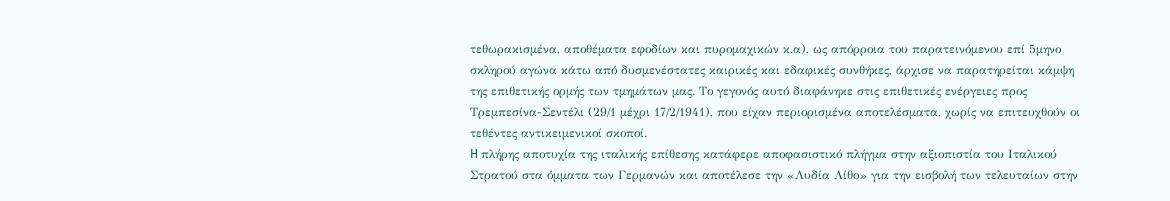τεθωρακισμένα, αποθέματα εφοδίων και πυρομαχικών κ.α), ως απόρροια του παρατεινόμενου επί 5μηνο σκληρού αγώνα κάτω από δυσμενέστατες καιρικές και εδαφικές συνθήκες, άρχισε να παρατηρείται κάμψη της επιθετικής ορμής των τμημάτων μας. Το γεγονός αυτό διαφάνηκε στις επιθετικές ενέργειες προς Τρεμπεσίνα-Σεντέλι (29/1 μέχρι 17/2/1941), που είχαν περιορισμένα αποτελέσματα, χωρίς να επιτευχθούν οι τεθέντες αντικειμενικοί σκοποί.
H πλήρης αποτυχία της ιταλικής επίθεσης κατάφερε αποφασιστικό πλήγμα στην αξιοπιστία του Ιταλικού Στρατού στα όμματα των Γερμανών και αποτέλεσε την «Λυδία Λίθο» για την εισβολή των τελευταίων στην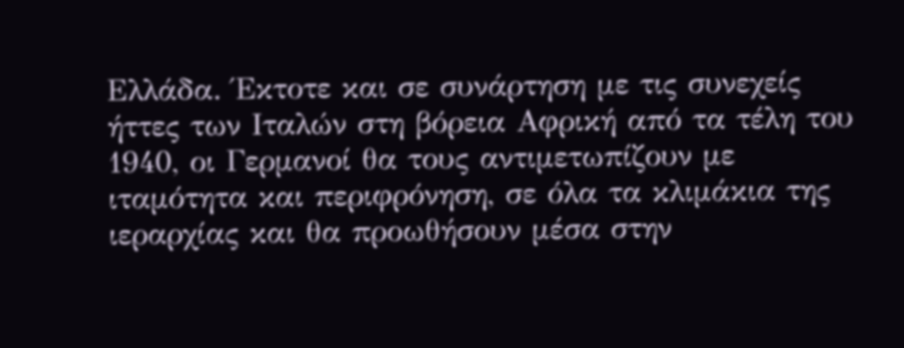Ελλάδα. Έκτοτε και σε συνάρτηση με τις συνεχείς ήττες των Ιταλών στη βόρεια Αφρική από τα τέλη του 1940, οι Γερμανοί θα τους αντιμετωπίζουν με ιταμότητα και περιφρόνηση, σε όλα τα κλιμάκια της ιεραρχίας και θα προωθήσουν μέσα στην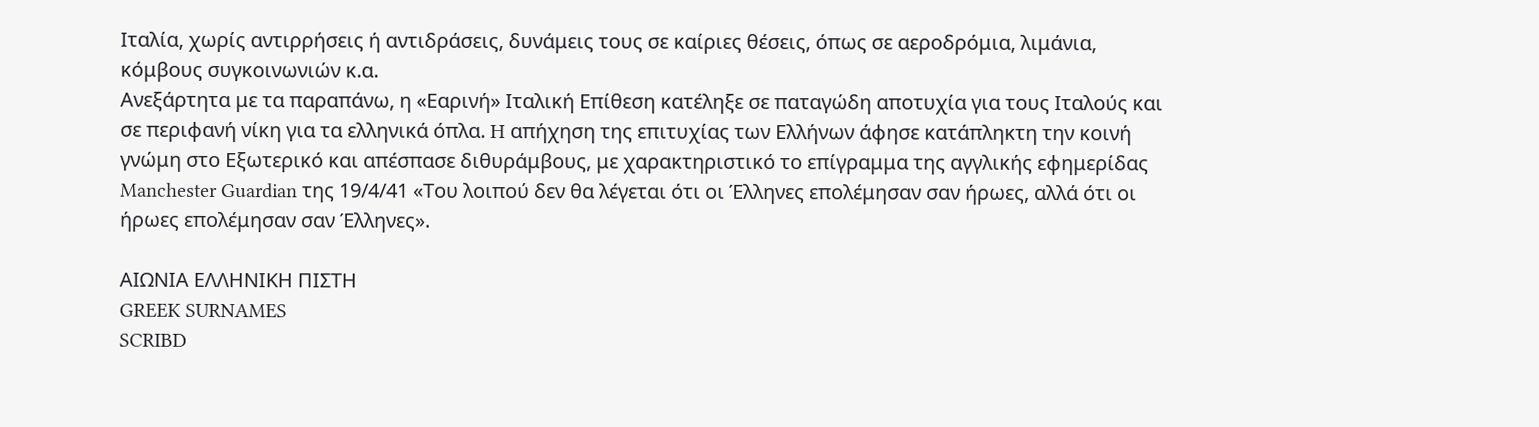Ιταλία, χωρίς αντιρρήσεις ή αντιδράσεις, δυνάμεις τους σε καίριες θέσεις, όπως σε αεροδρόμια, λιμάνια, κόμβους συγκοινωνιών κ.α.
Ανεξάρτητα με τα παραπάνω, η «Εαρινή» Ιταλική Επίθεση κατέληξε σε παταγώδη αποτυχία για τους Ιταλούς και σε περιφανή νίκη για τα ελληνικά όπλα. H απήχηση της επιτυχίας των Ελλήνων άφησε κατάπληκτη την κοινή γνώμη στο Εξωτερικό και απέσπασε διθυράμβους, με χαρακτηριστικό το επίγραμμα της αγγλικής εφημερίδας Manchester Guardian της 19/4/41 «Του λοιπού δεν θα λέγεται ότι οι Έλληνες επολέμησαν σαν ήρωες, αλλά ότι οι ήρωες επολέμησαν σαν Έλληνες».

ΑΙΩΝΙΑ ΕΛΛΗΝΙΚΗ ΠΙΣΤΗ
GREEK SURNAMES
SCRIBD